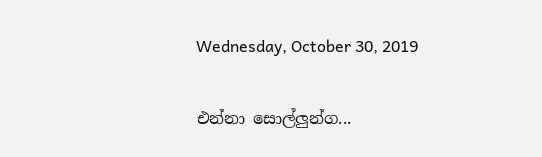Wednesday, October 30, 2019

එන්නා සොල්ලුන්ග...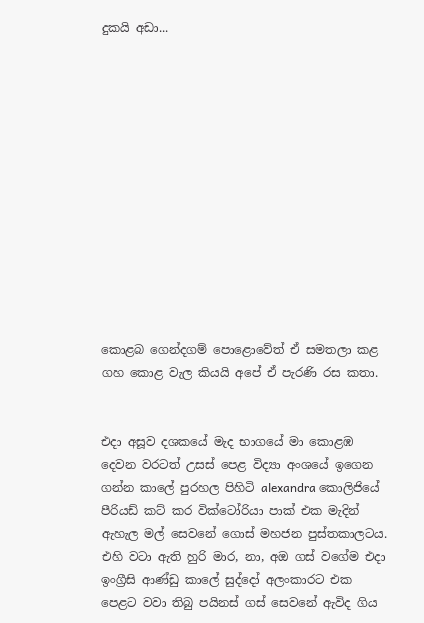දුකයි අඩා...













කොළබ ගෙන්දගම් පොළොවේත් ඒ සමතලා කළ ගහ කොළ වැල කියයි අපේ ඒ පැරණි රස කතා.


එදා අසූව දශකයේ මැද භාගයේ මා කොළඹ දෙවන වරටත් උසස් පෙළ විද්‍යා අංශයේ ඉගෙන ගන්න කාලේ පුරහල පිහිටි alexandra කොලිජියේ පීරියඩ් කට් කර වික්ටෝරියා පාක් එක මැදින් ඇහැල මල් සෙවනේ ගොස් මහජන පුස්තකාලටය. එහි වටා ඇති හුරි මාර, නා, අඔ ගස් වගේම එදා ඉංග්‍රීසි ආණ්ඩු කාලේ සුද්දෝ අලංකාරට එක පෙළට වවා තිබු පයිනස් ගස් සෙවනේ ඇවිද ගිය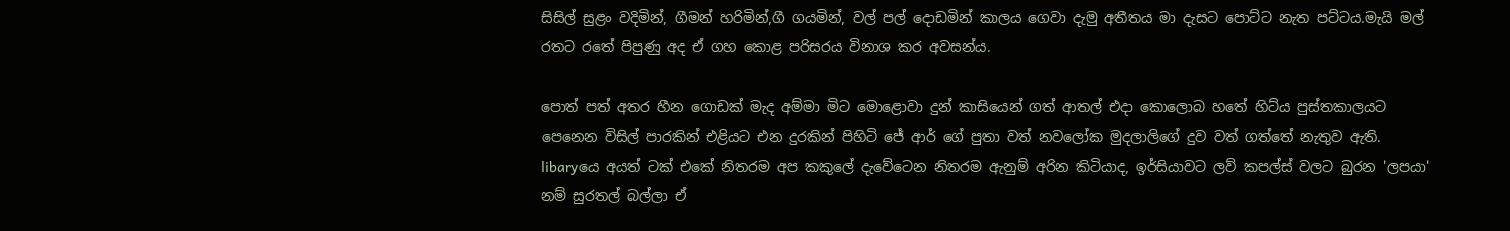සිසිල් සුළං වදිමින්, ගීමන් හරිමින්,ගී ගයමින්, වල් පල් දොඩමින් කාලය ගෙවා දැමු අතීතය මා දැසට පොට්ට නැත පට්ටය.මැයි මල් රතට රතේ පිපුණු අද ඒ ගහ කොළ පරිසරය විනාශ කර අවසන්ය.

පොත් පත් අතර හීන ගොඩක් මැද අම්මා මිට මොළොවා දුන් කාසියෙන් ගත් ආතල් එදා කොලොබ හතේ හිට්ය පුස්තකාලයට පෙනෙන විසිල් පාරකින් එළියට එන දුරකින් පිහිටි ජේ ආර් ගේ පුතා වත් නවලෝක මුදලාලිගේ දුව වත් ගත්තේ නැතුව ඇති. libaryයෙ අයත් ටක් එකේ නිතරම අප කකුලේ දැවේටෙන නිතරම ඇනුම් අරින කිටියාද, ඉර්සියාවට ලව් කපල්ස් වලට බුරන 'ලපයා' නම් සුරතල් බල්ලා ඒ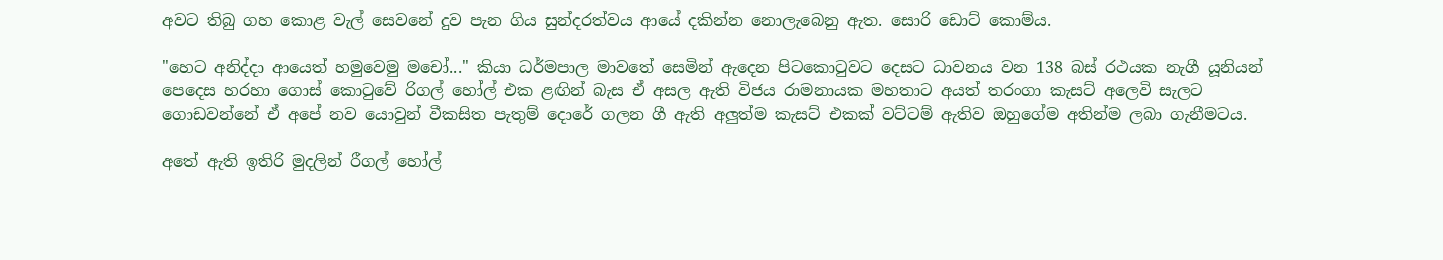අවට තිබු ගහ කොළ වැල් සෙවනේ දුව පැන ගිය සුන්දරත්වය ආයේ දකින්න නොලැබෙනු ඇත. සොරි ඩොට් කොම්ය.

"හෙට අනිද්දා ආයෙත් හමුවෙමු මචෝ..." කියා ධර්මපාල මාවතේ සෙමින් ඇදෙන පිටකොටුවට දෙසට ධාවනය වන 138 බස් රථයක නැගී යූනියන් පෙදෙස හරහා ගොස් කොටුවේ රිගල් හෝල් එක ළඟින් බැස ඒ අසල ඇති විජය රාමනායක මහතාට අයත් තරංගා කැසට් අලෙවි සැලට ගොඩවන්නේ ඒ අපේ නව යොවුන් වීකසිත පැතුම් දොරේ ගලන ගී ඇති අලුත්ම කැසට් එකක් වට්ටම් ඇතිව ඔහුගේම අතින්ම ලබා ගැනීමටය.

අතේ ඇති ඉතිරි මුදලින් රීගල් හෝල්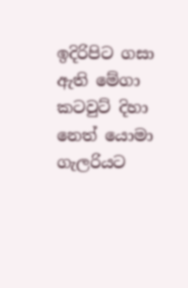ඉදිරිපිට ගසා ඇති මේගා කටවුට් දිහා නෙත් යොමා ගැලරියට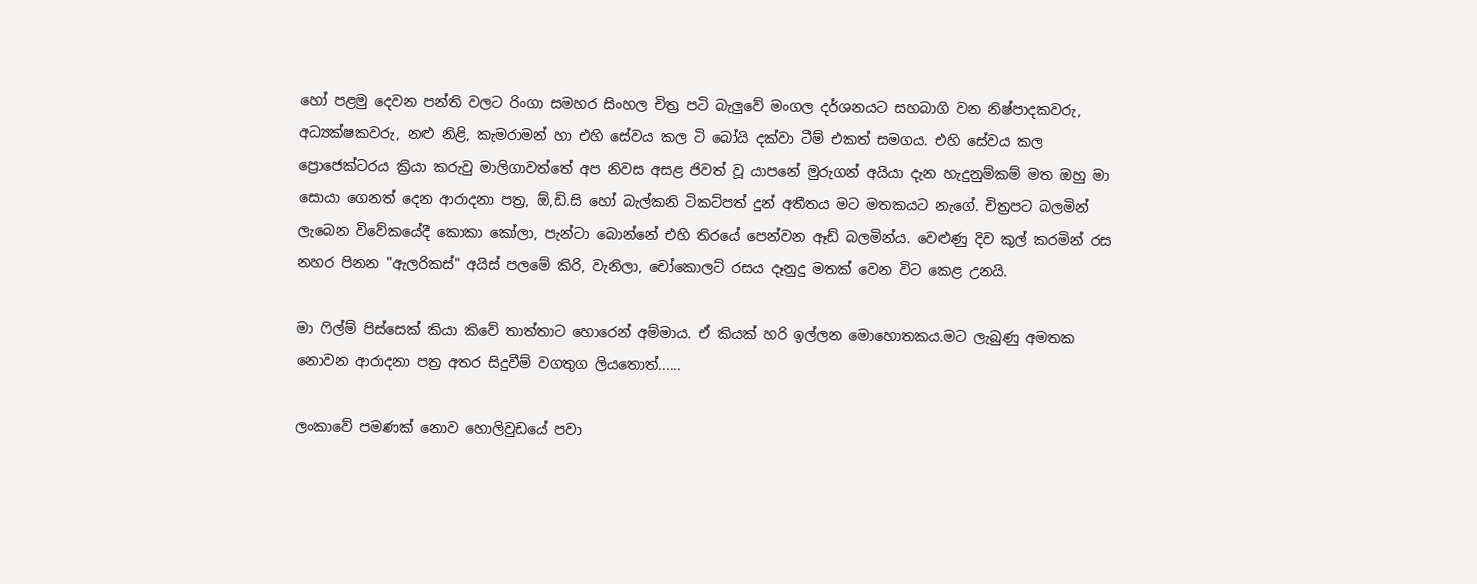හෝ පළමු දෙවන පන්ති වලට රිංගා සමහර සිංහල චිත්‍ර පටි බැලුවේ මංගල දර්ශනයට සහබාගි වන නිෂ්පාදකවරු, අධ්‍යක්ෂකවරු, නළු නිළි, කැමරාමන් හා එහි සේවය කල ටි බෝයි දක්වා ටීම් එකත් සමගය. එහි සේවය කල ප්‍රොජෙක්ටරය ක්‍රියා කරුවු මාලිගාවත්තේ අප නිවස අසළ ජිවත් වූ යාපනේ මුරුගන් අයියා දැන හැදුනුම්කම් මත ඔහු මා සොයා ගෙනත් දෙන ආරාදනා පත්‍ර, ඕ,ඩි.සි හෝ බැල්කනි ටිකට්පත් දුන් අතීතය මට මතකයට නැගේ. චිත්‍රපට බලමින් ලැබෙන විවේකයේදී කොකා කෝලා, පැන්ටා බොන්නේ එහි තිරයේ පෙන්වන ඈඩ් බලමින්ය. වෙළුණු දිව කුල් කරමින් රස නහර පිනන "ඇලරිකස්" අයිස් පලමේ කිරි, වැනිලා, චෝකොලට් රසය දෑනුදු මතක් වෙන විට කෙළ උනයි.

මා ෆිල්ම් පිස්සෙක් කියා කිවේ තාත්තාට හොරෙන් අම්මාය. ඒ කියක් හරි ඉල්ලන මොහොතකය.මට ලැබුණු අමතක නොවන ආරාදනා පත්‍ර අතර සිදුවීම් වගතුග ලියතොත්......

ලංකාවේ පමණක් නොව හොලිවුඩයේ පවා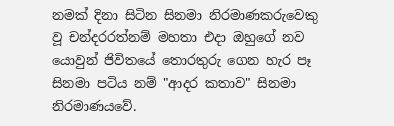නමක් දිනා සිටින සිනමා නිරමාණකරුවෙකු වූ චන්දරරත්නම් මහතා එදා ඔහුගේ නව යොවුන් ජිවිතයේ තොරතුරු ගෙන හැර පෑ සිනමා පටිය නම් "ආදර කතාව" සිනමා නිරමාණයවේ.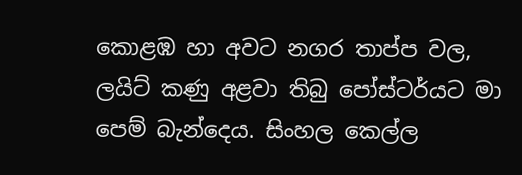කොළඹ හා අවට නගර තාප්ප වල, ලයිට් කණු අළවා තිබු පෝස්ටර්යට මා පෙම් බැන්දෙය. සිංහල කෙල්ල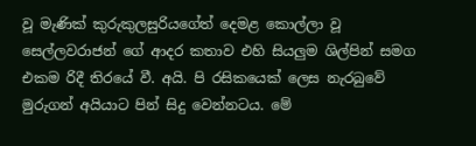වූ මැණික් කුරුකුලසුරියගේත් දෙමළ කොල්ලා වූ සෙල්ලවරාජන් ගේ ආදර කතාව එහි සියලුම ශිල්පින් සමග එකම රිදී තිරයේ වී. අයි. පි රසිකයෙක් ලෙස නැරබුවේ මුරුගන් අයියාට පින් සිදු වෙන්නටය. මේ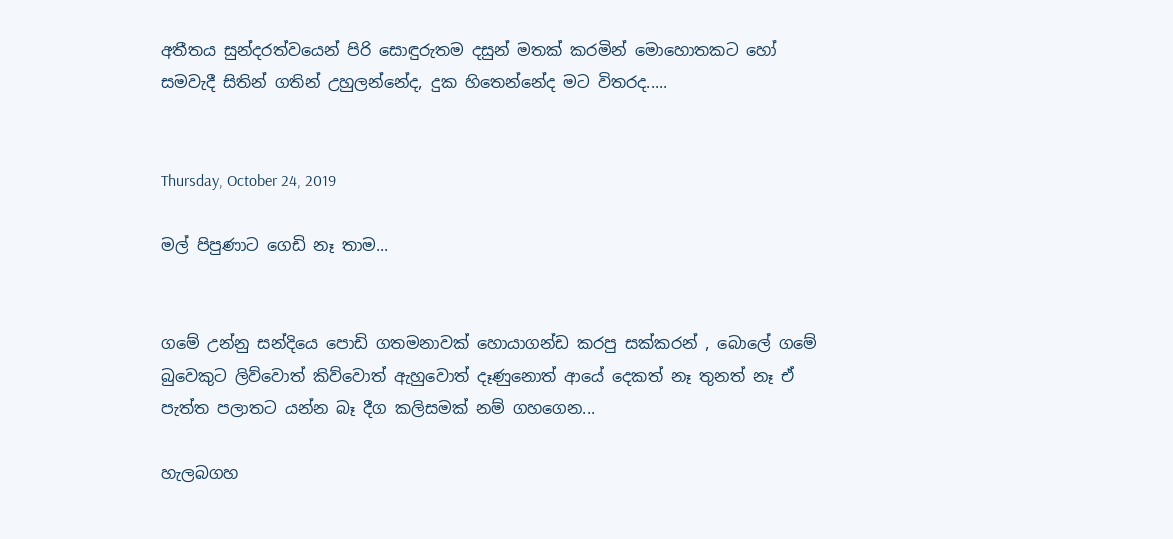අතීතය සුන්දරත්වයෙන් පිරි සොඳුරුතම දසුන් මතක් කරමින් මොහොතකට හෝ සමවැදී සිතින් ගතින් උහුලන්නේද, දුක හිතෙන්නේද මට විතරද.....


Thursday, October 24, 2019

මල් පිපුණාට ගෙඩි නෑ තාම...


ගමේ උන්නු සන්දියෙ පොඩි ගතමනාවක් හොයාගන්ඩ කරපු සක්කරන් , බොලේ ගමේ බුවෙකුට ලිව්වොත් කිව්වොත් ඇහුවොත් දෑණුනොත් ආයේ දෙකත් නෑ තුනත් නෑ ඒ පැත්ත පලාතට යන්න බෑ දීග කලිසමක් නම් ගහගෙන...

හැලබගහ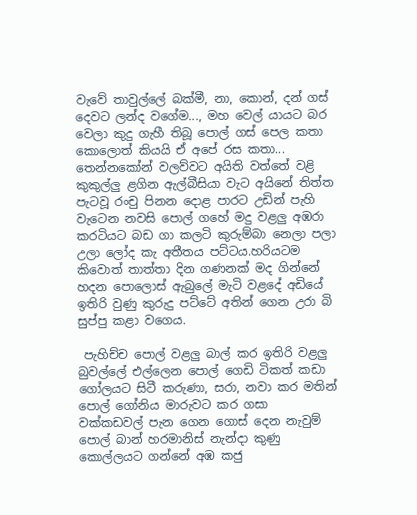වැවේ තාවුල්ලේ බක්මී, නා, කොන්, දන් ගස් දෙවට ලන්ද වගේම..., මහ වෙල් යායට බර වෙලා කුදු ගැහී තිබූ පොල් ගස් පෙල කතා කොලොත් කියයි ඒ අපේ රස කතා... තෙන්නකෝන් වලව්වට අයිති වත්තේ වළි කුකුල්ලු ළගින ඇල්බීසියා වැට අයිනේ තිත්ත පැටවූ රංචු පිනන දොළ පාරට උඩින් පැහි වැටෙන නවසි පොල් ගහේ මදු වළලු අඹරා කරටියට බඩ ගා කලටි කුරුම්බා නෙලා පලා උලා ලෝද කැ අතීතය පට්ටය.හරියටම කිවොත් තාත්තා දින ගණනක් මද ගින්නේ හදන පොලොස් ඇබුලේ මැටි වළදේ අඩියේ ඉතිරි වුණු කුරුදු පට්ටේ අතින් ගෙන උරා බි සුප්පු කළා වගෙය.

 පැහිච්ච පොල් වළලු බාල් කර ඉතිරි වළලු බුවල්ලේ එල්ලෙන පොල් ගෙඩි ටිකත් කඩා ගෝලයට සිටී කරුණා, සරා, නවා කර මතින් පොල් ගෝනිය මාරුවට කර ගසා වක්කඩවල් පැන ගෙන ගොස් දෙන නැවුම් පොල් බාන් හරමානිස් නැන්දා කුණු කොල්ලයට ගන්නේ අඹ කජු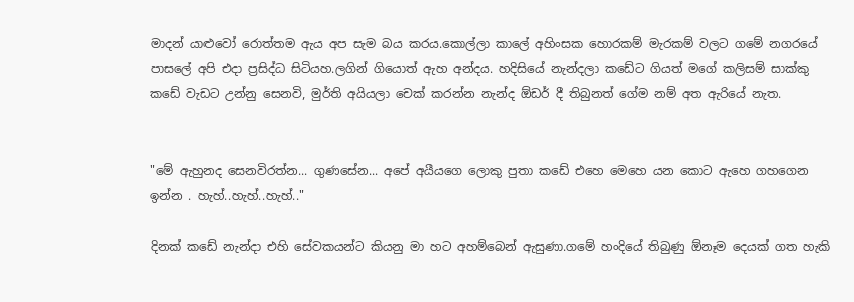මාදන් යාළුවෝ රොත්තම ඇය අප සැම බය කරය.කොල්ලා කාලේ අහිංසක හොරකම් මැරකම් වලට ගමේ නගරයේ පාසලේ අපි එදා ප්‍රසිද්ධ සිටියහ.ලගින් ගියොත් ඇහ අන්දය. හදිසියේ නැන්දලා කඩේට ගියත් මගේ කලිසම් සාක්කු කඩේ වැඩට උන්නු සෙනවි, මුර්ති අයියලා චෙක් කරන්න නැන්ද ඕඩර් දී තිබුනත් ගේම නම් අත ඇරියේ නැත.


"මේ ඇහුනද සෙනවිරත්න... ගුණසේන... අපේ අයීයගෙ ලොකු පුතා කඩේ එහෙ මෙහෙ යන කොට ඇහෙ ගහගෙන ඉන්න . හැහ්..හැහ්..හැහ්.."

දිනක් කඩේ නැන්දා එහි සේවකයන්ට කියනු මා හට අහම්බෙන් ඇසුණා.ගමේ හංදියේ තිබුණු ඕනෑම දෙයක් ගත හැකි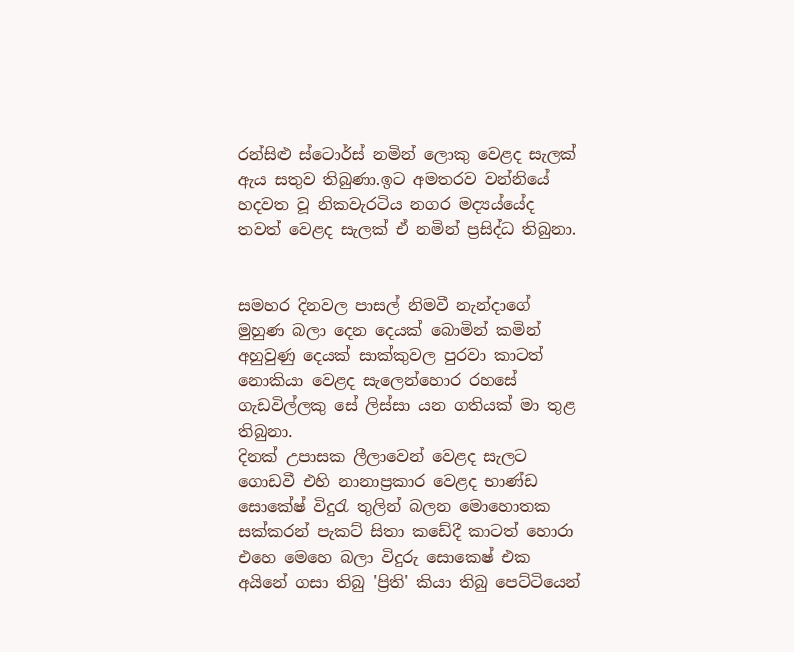රන්සිළු ස්ටොර්ස් නමින් ලොකු වෙළද සැලක් ඇය සතුව තිබුණා.ඉට අමතරව වන්නියේ හදවත වූ නිකවැරටිය නගර මද්‍යය්යේද තවත් වෙළද සැලක් ඒ නමින් ප්‍රසිද්ධ තිබුනා.


සමහර දිනවල පාසල් නිමවී නැන්දාගේ මුහුණ බලා දෙන දෙයක් බොමින් කමින් අහුවුණු දෙයක් සාක්කුවල පුරවා කාටත් නොකියා වෙළද සැලෙන්හොර රහසේ ගැඩවිල්ලකු සේ ලිස්සා යන ගතියක් මා තුළ තිබුනා.
දිනක් උපාසක ලීලාවෙන් වෙළද සැලට ගොඩවී එහි නානාප්‍රකාර වෙළද භාණ්ඩ සොකේෂ් විදුරැ තුලින් බලන මොහොතක සක්කරන් පැකට් සිතා කඩේදී කාටත් හොරා එහෙ මෙහෙ බලා විදුරු සොකෙෂ් එක අයිනේ ගසා තිබු 'ප්‍රිති' කියා තිබු පෙට්ටියෙන්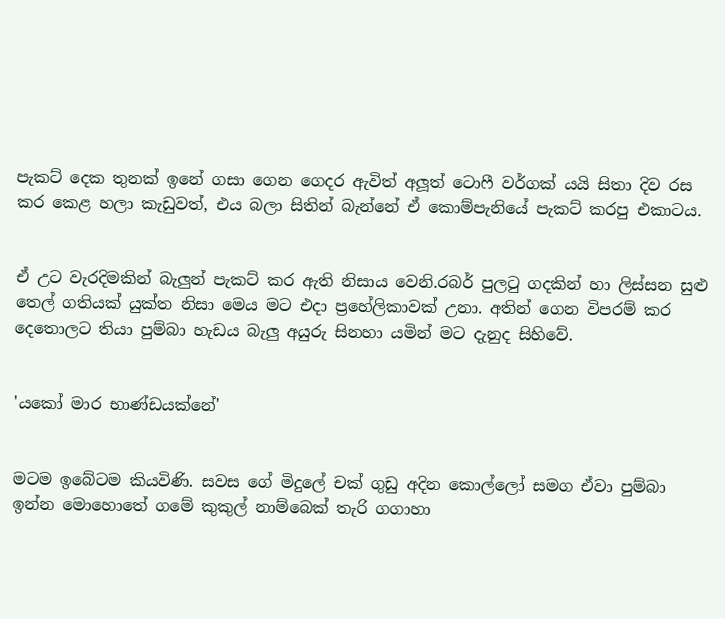පැකට් දෙක තුනක් ඉනේ ගසා ගෙන ගෙදර ඇවිත් අලූත් ටොෆී වර්ගක් යයි සිතා දිව රස කර කෙළ හලා කැඩුවත්, එය බලා සිතින් බැන්නේ ඒ කොම්පැනියේ පැකට් කරපු එකාටය.


ඒ උට වැරදිමකින් බැලුන් පැකට් කර ඇති නිසාය වෙනි.රබර් පුලටු ගදකින් හා ලිස්සන සුළු තෙල් ගතියක් යුක්ත නිසා මෙය මට එදා ප්‍රහේලිකාවක් උනා. අතින් ගෙන විපරම් කර දෙතොලට තියා පුම්බා හැඩය බැලු අයුරු සිනහා යමින් මට දැනුද සිහිවේ.


'යකෝ මාර භාණ්ඩයක්නේ'


මටම ඉබේටම කියවිණි. සවස ගේ මිදුලේ චක් ගුඩු අදින කොල්ලෝ සමග ඒවා පුම්බා ඉන්න මොහොතේ ගමේ කුකුල් නාම්බෙක් තැරි ගගාහා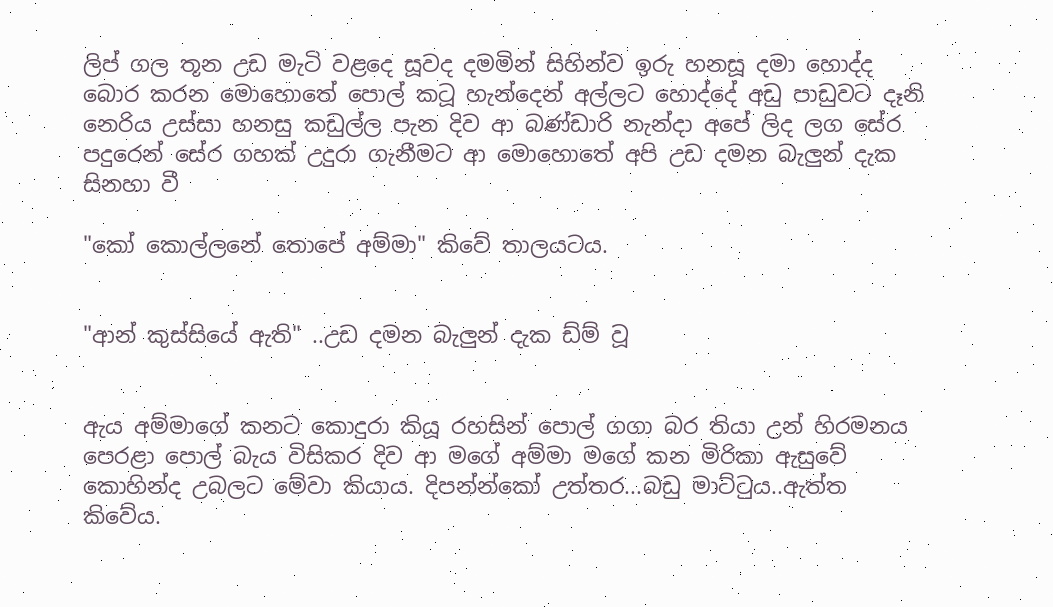ලිප් ගල තූන උඩ මැටි වළදෙ සූවද දමමින් සිහින්ව ඉරු හනසූ දමා හොද්ද බොර කරන මොහොතේ පොල් කටූ හැන්දෙන් අල්ලට හොද්දේ අඩු පාඩුවට දෑනි නෙරිය උස්සා හනසු කඩුල්ල පැන දිව ආ බණ්ඩාරි නැන්දා අපේ ලිද ලග සේර පදුරෙන් සේර ගහක් උදුරා ගැනීමට ආ මොහොතේ අපි උඩ දමන බැලුන් දැක සිනහා වී

"කෝ කොල්ලනේ තොපේ අම්මා" කිවේ තාලයටය.


"ආන් කුස්සියේ ඇති" ..උඩ දමන බැලුන් දැක ඩ්ම් වූ


ඇය අම්මාගේ කනට කොදුරා කියූ රහසින් පොල් ගගා බර තියා උන් හිරමනය පෙරළා පොල් බැය විසිකර දිව ආ මගේ අම්මා මගේ කන මිරිකා ඇසුවේ කොහින්ද උබලට මේවා කියාය. දිපන්න්කෝ උත්තර...බඩු මාට්ටුය..ඇත්ත කිවේය.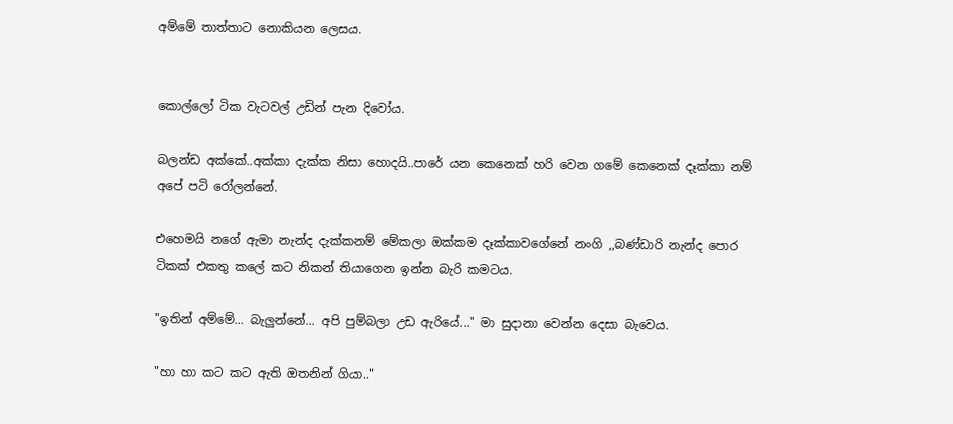අම්මේ තාත්තාට නොකියන ලෙසය.


කොල්ලෝ ටික වැටවල් උඩින් පැන දිවෝය.

බලන්ඩ අක්කේ..අක්කා දැක්ක නිසා හොදයි..පාරේ යන කෙනෙක් හරි වෙන ගමේ කෙනෙක් දෑක්කා නම් අපේ පටි රෝලන්නේ.

එහෙමයි නගේ ඇමා නැන්ද දැක්කනම් මේකලා ඔක්කම දෑක්කාවගේනේ නංගි ,,බණ්ඩාරි නැන්ද පොර ටිකක් එකතු කලේ කට නිකන් තියාගෙන ඉන්න බැරි කමටය.

"ඉතින් අම්මේ... බැලුන්නේ... අපි පුම්බලා උඩ ඇරියේ..." මා සුදානා වෙන්න දෙසා බැවෙය.

"හා හා කට කට ඇති ඔතනින් ගියා.."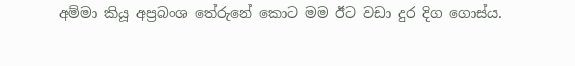අම්මා කියූ අප්‍රබංශ තේරුනේ කොට මම ඊට වඩා දුර දිග ගොස්ය.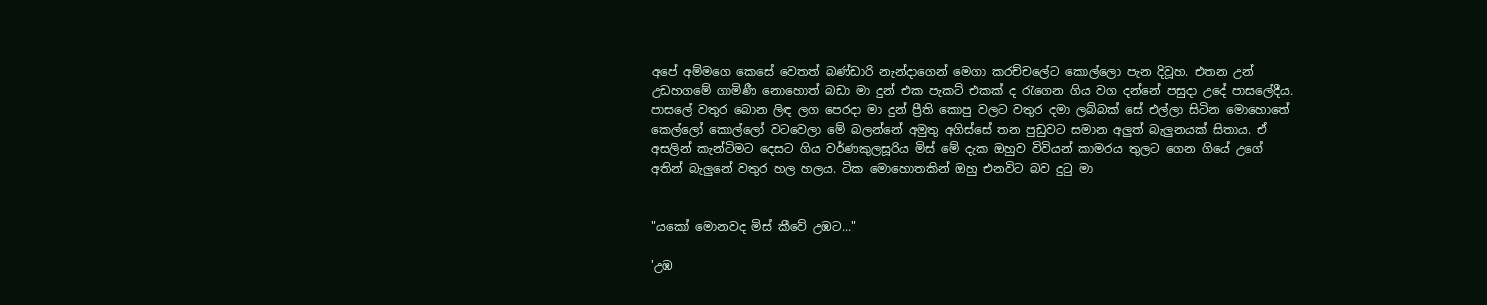අපේ අම්මගෙ කෙසේ වෙතත් බණ්ඩාරි නැන්දාගෙන් මෙගා කරච්චලේට කොල්ලො පැන දිවූහ. එතන උන් උඩහගමේ ගාමිණී නොහොත් බඩා මා දුන් එක පැකට් එකක් ද රැගෙන ගිය වග දන්නේ පසුදා උදේ පාසලේදීය. පාසලේ වතුර බොන ලිඳ ලග පෙරදා මා දුන් ප්‍රීති කොපු වලට වතුර දමා ලබ්බක් සේ එල්ලා සිටින මොහොතේ කෙල්ලෝ කොල්ලෝ වටවෙලා මේ බලන්නේ අමුතු අගිස්සේ තන පුඩුවට සමාන අලුත් බැලුනයක් සිතාය. ඒ අසලින් කැන්ටිමට දෙසට ගිය වර්ණකුලසූරිය මිස් මේ දැක ඔහුව විවියන් කාමරය තුලට ගෙන ගියේ උගේ අතින් බැලුනේ වතුර හල හලය. ටික මොහොතකින් ඔහු එනවිට බව දුටු මා


"යකෝ මොනවද මිස් කීවේ උඹට..."

'උඹ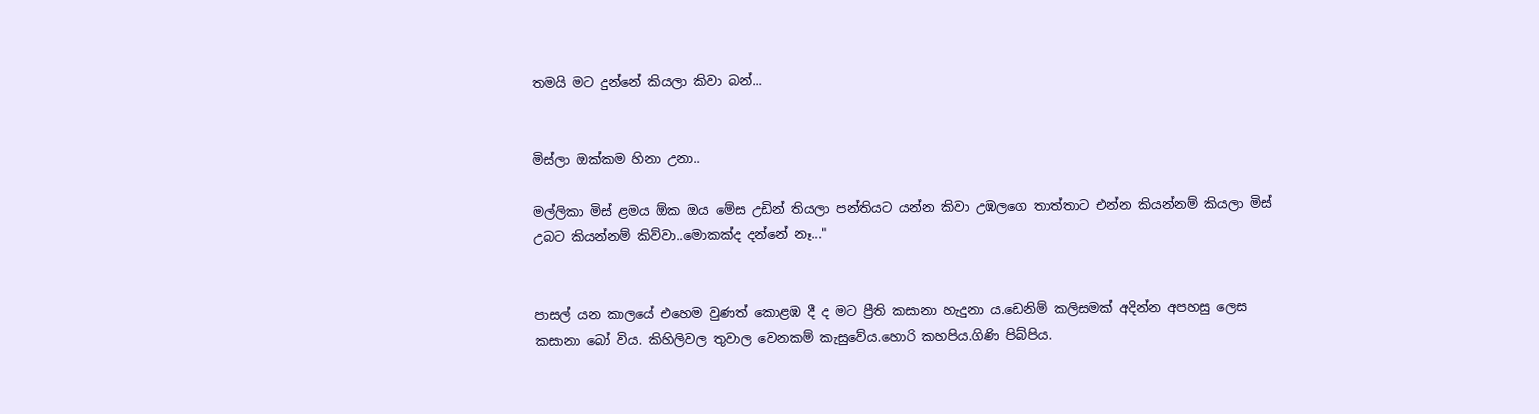තමයි මට දුන්නේ කියලා කිවා බන්...


මිස්ලා ඔක්කම හිනා උනා..

මල්ලිකා මිස් ළමය ඕක ඔය මේස උඩින් තියලා පන්තියට යන්න කිවා උඹලගෙ තාත්තාට එන්න කියන්නම් කියලා මිස් උබට කියන්නම් කිව්වා..මොකක්ද දන්නේ නෑ..."


පාසල් යන කාලයේ එහෙම වුණත් කොළඹ දී ද මට ප්‍රීති කසානා හැදුනා ය.ඩෙනිම් කලිසමක් අදින්න අපහසු ලෙස කසානා බෝ විය. කිහිලිවල තුවාල වෙනකම් කැසුවේය.හොරි කහපිය.ගිණි පිබ්පිය.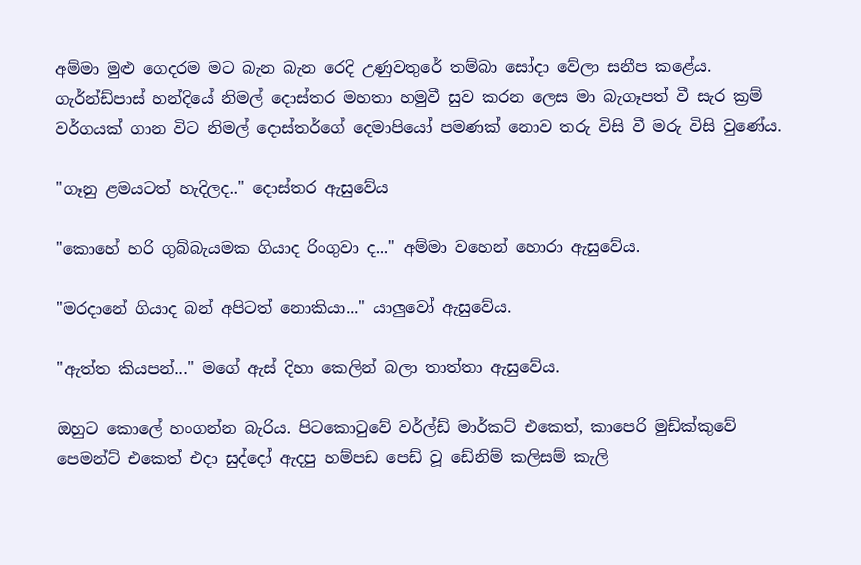අම්මා මුළු ගෙදරම මට බැන බැන රෙදි උණුවතුරේ තම්බා සෝදා වේලා සනීප කළේය. ගැර්න්ඩ්පාස් හන්දියේ නිමල් දොස්තර මහතා හමුවී සුව කරන ලෙස මා බැගෑපත් වී සැර ක්‍රම් වර්ගයක් ගාන විට නිමල් දොස්තර්ගේ දෙමාපියෝ පමණක් නොව තරු විසි වී මරු විසි වුණේය.

"ගෑනු ළමයටත් හැදිලද.." දොස්තර ඇසුවේය

"කොහේ හරි ගුබ්බැයමක ගියාද රිංගුවා ද..." අම්මා වහෙන් හොරා ඇසුවේය.

"මරදානේ ගියාද බන් අපිටත් නොකියා..." යාලුවෝ ඇසුවේය.

"ඇත්ත කියපන්..." මගේ ඇස් දිහා කෙලින් බලා තාත්තා ඇසුවේය.

ඔහුට කොලේ හංගන්න බැරිය. පිටකොටුවේ වර්ල්ඩ් මාර්කට් එකෙත්, කාපෙරි මුඩ්ක්කුවේ පෙමන්ට් එකෙත් එදා සුද්දෝ ඇදපු හම්පඩ පෙඩ් වූ ඩේනිම් කලිසම් කැලි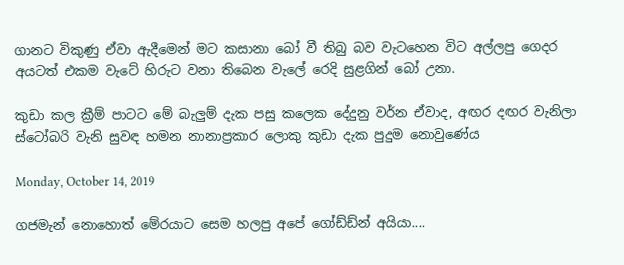ගානට විකුණු ඒවා ඇදීමෙන් මට කසානා බෝ වී තිබු බව වැටහෙන විට අල්ලපු ගෙදර අයටත් එකම වැටේ හිරුට වනා තිබෙන වැලේ රෙදි සුළගින් බෝ උනා.

කුඩා කල ක්‍රීම් පාටට මේ බැලුම් දැක පසු කලෙක දේදුනු වර්න ඒවාද, අඟර දඟර වැනිලා ස්ටෝබරි වැනි සුවඳ හමන නානාප්‍රකාර ලොකු කුඩා දැක පුදුම නොවුණේය

Monday, October 14, 2019

ගජමැන් නොහොත් මේරයාට සෙම හලපු අපේ ගෝඩ්ඩ්න් අයියා....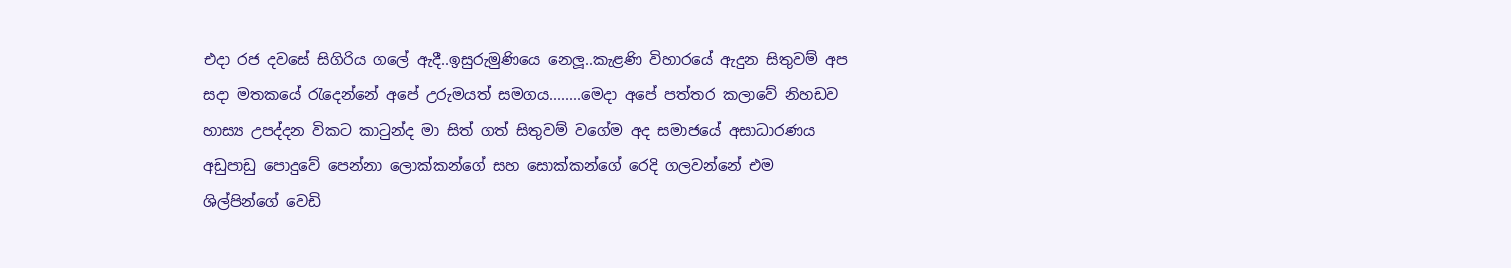එදා රජ දවසේ සිගිරිය ගලේ ඇදී..ඉසුරුමුණියෙ නෙලූ..කැළණි විහාරයේ ඇදුන සිතුවම් අප සදා මතකයේ රැදෙන්නේ අපේ උරුමයත් සමගය........මෙදා අපේ පත්තර කලාවේ නිහඩව හාස්‍ය උපද්දන විකට කාටුන්ද මා සිත් ගත් සිතුවම් වගේම අද සමාජයේ අසාධාරණය අඩුපාඩු පොදුවේ පෙන්නා ලොක්කන්ගේ සහ සොක්කන්ගේ රෙදි ගලවන්නේ එම ශිල්පින්ගේ වෙඩි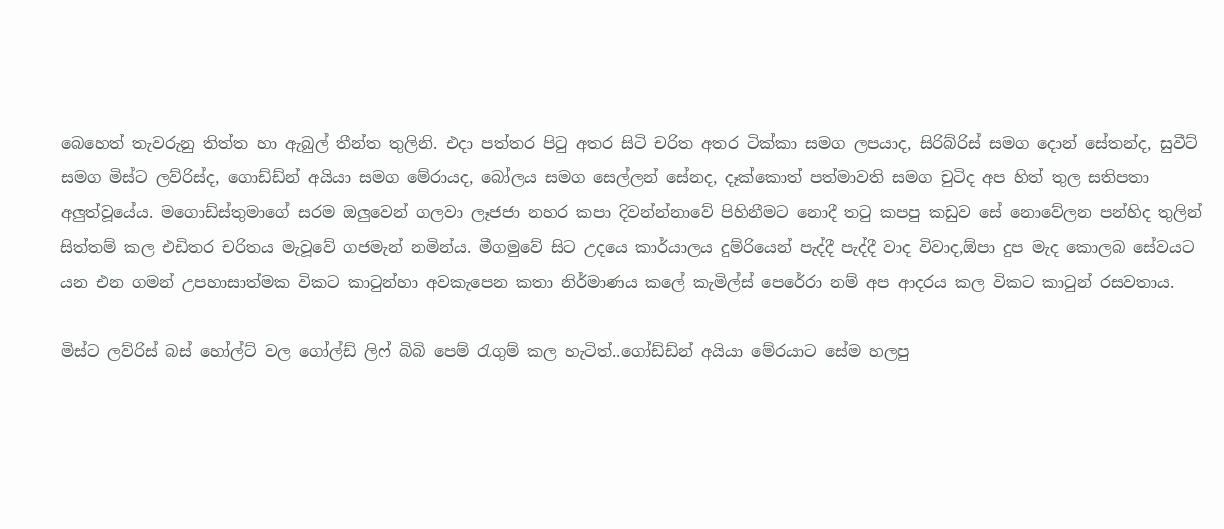බෙහෙත් තැවරුනු තිත්ත හා ඇබුල් තීන්ත තුලිනි. එදා පත්තර පිටු අතර සිටි චරිත අතර ටික්කා සමග ලපයාද, සිරිබ්රිස් සමග දොන් සේතන්ද, සුවීට් සමග මිස්ට ලව්රිස්ද, ගොඩ්ඩ්න් අයියා සමග මේරායද, බෝලය සමග සෙල්ලන් සේනද, දෑක්කොත් පත්මාවති සමග චුටිද අප හිත් තුල සතිපතා අලුත්වූයේය. මගොඩ්ස්තුමාගේ සරම ඔලුවෙන් ගලවා ලෑජජා නහර කපා දිවන්න්නාවේ පිහිනීමට නොදී තටු කපපු කඩුව සේ නොවේලන පන්හිද තුලින් සිත්තම් කල එඩිතර චරිතය මැවූවේ ගජමැන් නමින්ය. මීගමුවේ සිට උදයෙ කාර්යාලය දුම්රියෙන් පැද්දී පැද්දී වාද විවාද,ඕපා දුප මැද කොලබ සේවයට යන එන ගමන් උපහාසාත්මක විකට කාටුන්හා අවකැපෙන කතා නිර්මාණය කලේ කැමිල්ස් පෙරේරා නම් අප ආදරය කල විකට කාටුන් රසවතාය.

මිස්ට ලව්රිස් බස් හෝල්ට් වල ගෝල්ඩ් ලිෆ් බිබි පෙම් රැගුම් කල හැටිත්..ගෝඩ්ඩ්න් අයියා මේරයාට සේම හලපු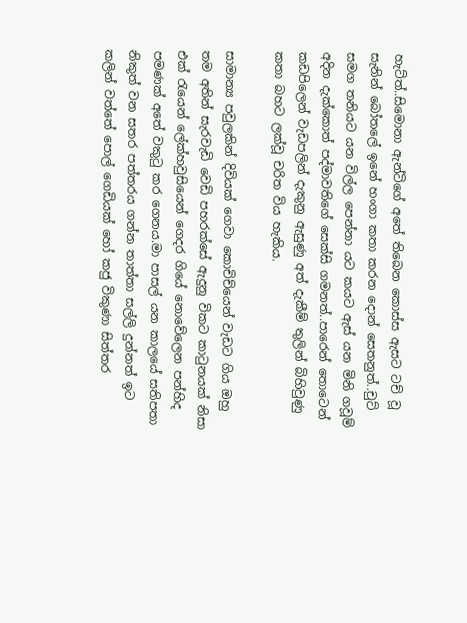හැට්ත්..සිමොනා ඇන්ටිගේ අතේ තිබෙන කොස්ස ඇසට ටච් වූ සැනින් බෝතලේ ඉනේ හංගා කතා කරන දොන් සෙතනුත්..චුට් සමග තනියට යන විල්ල පෙන්නා යට කයට ඇස් යන මිනි ගවූම් අදින දැක්කොත් පද්මාවතිගේ සෙක්සි ගමනත්..පාරෙන් තොටෙන් කඩපිලෙන් වැඩපලින් දැකුනු ඇසුණු අත් දැකීම් තුලින් බිහිවුණු කතා බහට ලක්වූ චරිත විය හැකිය.

සාමාන්‍ය පවුලකින් දිවියක් ගෙවා කොචිච්යෙන් වැඩට ගිය ඔහු තම අතින් සැරවැඩි වෙඩි පහරක්සේ ඇදුනු විකට කාටුනයක් නිසා එක් රැයෙන් ලේක්හවුසියෙන් ගෙදර ගියේ නොවේලෙන පන්හිද පමණක් අතේ වකුටු කර ගෙනය.මා පාසල් යන කාලයේ සතිපතා නිකුත් වන සතර පත්ත‍රය ගන්න තාත්තා සල්ලි දුන්නත් ඉට කලින් වත්තේ පොල් ගෙඩියක් හෝ කජු විකුණා සිත්තර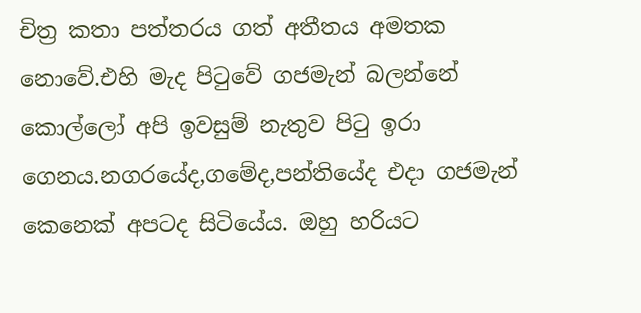චිත්‍ර කතා පත්ත‍රය ගත් අතීතය අමතක නොවේ.එහි මැද පිටුවේ ගජමැන් බලන්නේ කොල්ලෝ අපි ඉවසුම් නැතුව පිටු ඉරා ගෙනය.නගරයේද,ගමේද,පන්තියේද එදා ගජමැන් කෙනෙක් අපටද සිටියේය. ඔහු හරියට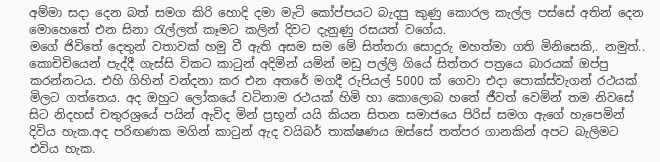අම්මා සදා දෙන බත් සමග කිරි හොදි දමා මැටි කෝප්පයට බැදපු කුණු කොරල කැල්ල පස්සේ අතින් දෙන මොහෙතේ එන සිනා රැල්ලත් කෑමට කලින් දිවට දැනුණු රසයත් වගේය.
මගේ ජිවිතේ දෙතුන් වතාවක් හමු වී ඇති අසම සම මේ සිත්තරා සොදුරු මහත්මා ගති මිනිසෙකි,. නමුත්.. කොචිචියෙන් පැද්දී ගැස්සි විකට කාටුන් අදිමින් යමින් මඩු පල්ලි ගියේ සිත්තර පත්‍රයෙ බාරයක් ඔප්පු කරන්නටය. එහි ගිහින් වන්දනා කර එන අතරේ මගදී රුපියල් 5000 ක් ගෙවා එදා පොක්ස්වැගන් රථයක් මිලට ගත්තෙය. අද ඔහුට ලෝකයේ වටිනාම රථයක් හිමි හා කොලොබ හතේ ජීවත් වෙමින් තම නිවසේ සිට නිදහස් චතුරශ්‍රයේ පයින් ඇවිද මින් ප්‍රභූන් යයි කියන සිතන සමාජයෙ පිරිස් සමග ඇගේ හැපෙමින් දිවිය හැක.අද පරිඟණක මගින් කාටුන් ඇද වයිබර් තාක්ෂණය ඔස්සේ තත්පර ගානකින් අපට බැලිමට එවිය හැක.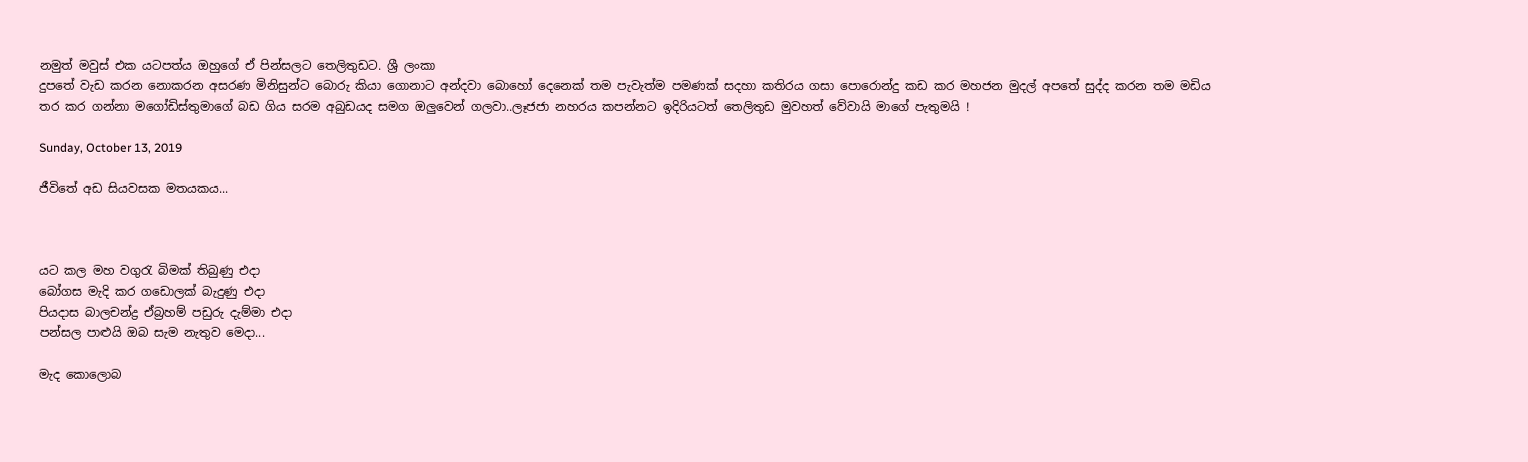නමුත් මවුස් එක යටපත්ය ඔහුගේ ඒ පින්සලට තෙලිතුඩට. ශ්‍රී ලංකා
දුපතේ වැඩ කරන නොකරන අසරණ මිනිසුන්ට බොරු කියා ගොනාට අන්දවා බොහෝ දෙනෙක් තම පැවැත්ම පමණක් සදහා කතිරය ගසා පොරොන්දු කඩ කර මහජන මුදල් අපතේ සුද්ද කරන තම මඩිය තර කර ගන්නා මගෝඩිස්තුමාගේ බඩ ගිය සරම අබුඩයද සමග ඔලුවෙන් ගලවා..ලෑජජා නහරය කපන්නට ඉදිරියටත් තෙලිතුඩ මුවහත් වේවායි මාගේ පැතුමයි !

Sunday, October 13, 2019

ජීවිතේ අඩ සියවසක මතයකය...



යට කල මහ වගුරැ බිමක් තිබුණු එදා
බෝගස මැදි කර ගඩොලක් බැදුණු එදා
පියදාස බාලචන්ද්‍ර ඒබ්‍රහම් පඩුරු දැම්මා එදා
පන්සල පාළුයි ඔබ සැම නැතුව මෙදා...

මැද කොලොබ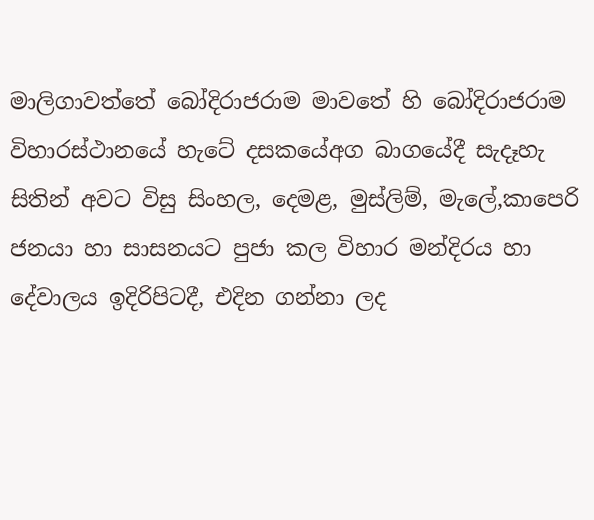මාලිගාවත්තේ බෝදිරාජරාම මාවතේ හි බෝදිරාජරාම විහාරස්ථානයේ හැටේ දසකයේඅග බාගයේදී සැදෑහැ සිතින් අවට විසු සිංහල, දෙමළ, මුස්ලිම්, මැලේ,කාපෙරි ජනයා හා සාසනයට පුජා කල විහාර මන්දිරය හා දේවාලය ඉදිරිපිටදී, එදින ගන්නා ලද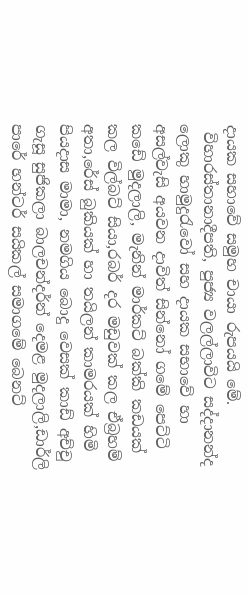දායක සහාවේ සමුහ චායා රුපයයි මේ.
 විහාරස්තානාදීපති, පුජ්‍ය වලල්ලාවිට සද්දානන්ද ලොකු හාමුදුරැවෝ සහ දායක සභාවේ හා අසල්වැසි අයවන දාවිත් සින්නෝ ගමේ පෙට්ටි කඩේ මුදලාලි, මැනින් මාර්කට් බක්කි කඩයක් කල විල්බට් සියා,රබර් දර මඩුවක් කල ඒබ්‍රහම් අතා,රේස් බුකියක් හා තයිලන් කාමරයක් හිමි පියදාස මාමා, නමගිය බොදු වෙසක් කාඩ් අච්චු ගැසූ සුජිකලා බාලචන්දර්න් දෙමළ මුදලාලි,ඩාර්ලි පාරේ හන්ටර් සයිකල් සමාගමේ බෙනට්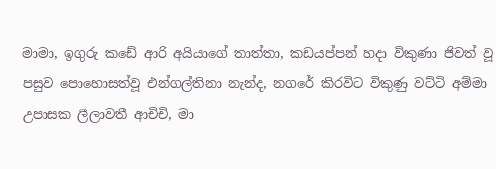මාමා, ඉගුරු කඩේ ආරි අයියාගේ තාත්තා, කඩයප්පන් හදා විකුණා ජිවත් වූ පසුව පොහොසත්වූ එන්ගල්තිනා නැන්ද, නගරේ කිරවිට විකුණු වට්ටි අම්මා උපාසක ලීලාවතී ආචිචි, මා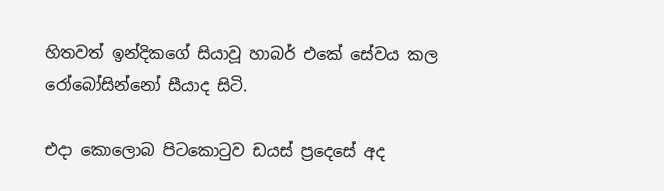හිතවත් ඉන්දිකගේ සියාවූ හාබර් එකේ සේවය කල රෝබෝසින්නෝ සීයාද සිටි.

එදා කොලොබ පිටකොටුව ඩයස් ප්‍රදෙසේ අද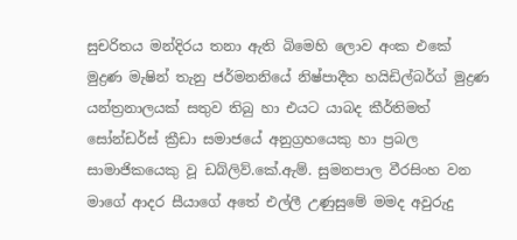සුචරිතය මන්දිරය තනා ඇති බිමෙහි ලොව අංක එකේ මුද්‍රණ මැෂින් තැනු ජර්මනනියේ නිෂ්පාදීත හයිඩිල්බර්ග් මුද්‍රණ යන්ත්‍රනාලයක් සතුව තිබු හා එයට යාබද කීර්තිමත් සෝන්ඩර්ස් ක්‍රීඩා සමාජයේ අනුග්‍රහයෙකු හා ප්‍රබල සාමාජිකයෙකු වූ ඩබ්ලිව්.කේ.ඇම්. සුමනපාල වීරසිංහ වන මාගේ ආදර සීයාගේ අතේ එල්ලී උණුසුමේ මමද අවුරුදු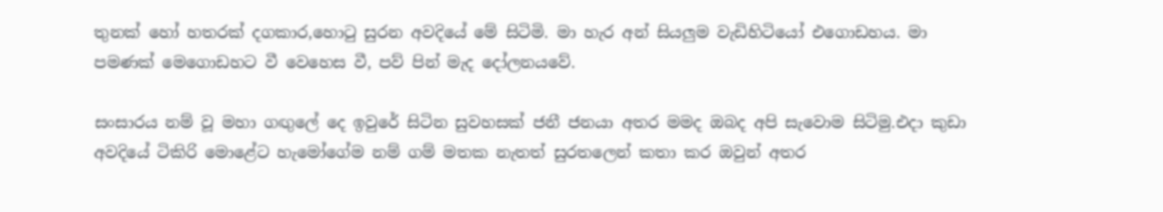තුනක් හෝ හතරක් දගකාර,හොටු සුරන අවදියේ මේ සිටිමි. මා හැර අන් සියලුම වැඩිහිටියෝ එගොඩහය. මා පමණක් මෙගොඩහට වී වෙහෙස වී, පව් පින් මැද දෝලනයවේ.

සංසාරය නම් වූ මහා ගඟුලේ දෙ ඉවුරේ සිටින සුවහසක් ජනී ජනයා අතර මමද ඔබද අපි සැවොම සිටිමු.එදා කුඩා අවදියේ ටිකිරි මොළේට හැමෝගේම නම් ගම් මතක නැතත් සුරතලෙන් කතා කර ඔවුන් අතර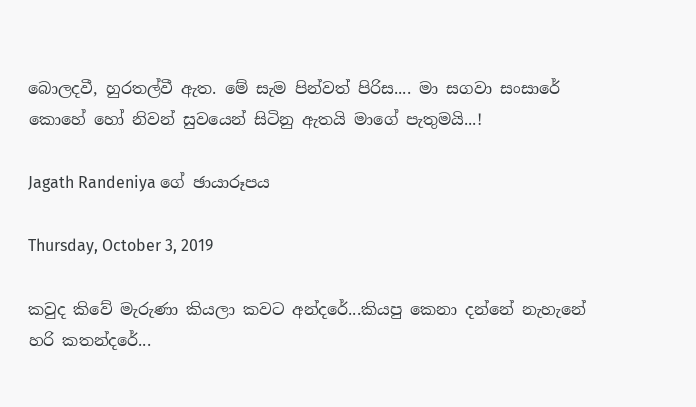බොලදවී, හුරතල්වී ඇත. මේ සැම පින්වත් පිරිස.... මා සගවා සංසාරේ කොහේ හෝ නිවන් සුවයෙන් සිටිනු ඇතයි මාගේ පැතුමයි...!

Jagath Randeniya ගේ ඡායාරූපය

Thursday, October 3, 2019

කවුද කිවේ මැරුණා කියලා කවට අන්දරේ...කියපු කෙනා දන්නේ නැහැනේ හරි කතන්දරේ...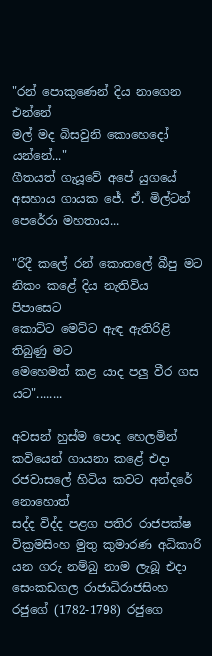"රන් පොකුණෙන් දිය නාගෙන එන්නේ
මල් මද බිසවුනි කොහෙදෝ යන්නේ..."
ගීතයත් ගැයූවේ අපේ යුගයේ අසහාය ගායක ජේ. ඒ. මිල්ටන් පෙරේරා මහතාය...

"රිදී කලේ රන් කොතලේ බීපු මට
නිකං කළේ දිය නැතිවිය පිපාසෙට
කොට්ට මෙට්ට ඇඳ ඇතිරිළි තිබුණු මට
මෙහෙමත් කළ යාද පලු වීර ගස යට"........

අවසන් හුස්ම පොද හෙලමින් කවියෙන් ගායනා කළේ එදා රජවාසලේ හිටිය කවට අන්දරේ නොහොත්
සද්ද විද්ද පළග පතිර රාජපක්ෂ වික්‍රමසිංහ මුතු කුමාරණ අධිකාරි යන ගරු නම්බු නාම ලැබූ එදා සෙංකඩගල රාජාධිරාජසිංහ රජුගේ (1782-1798) රජුගෙ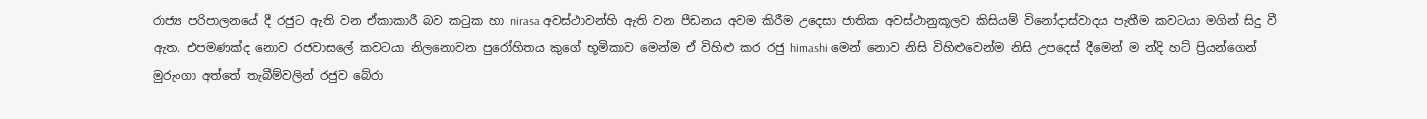රාජ්‍ය පරිපාලනයේ දී රජුට ඇති වන ඒකාකාරී බව කටුක හා nirasa අවස්ථාවන්හි ඇති වන පීඩනය අවම කිරීම උදෙසා ජාතික අවස්ථානුකූලව කිසියම් විනෝදාස්වාදය පැතීම කවටයා මගින් සිදු වී ඇත. එපමණක්ද නොව රජවාසලේ කවටයා නිලනොවන පුරෝහිතය කුගේ භූමිකාව මෙන්ම ඒ විහිළු කර රජු himashi මෙන් නොව නිසි විහිළුවෙන්ම නිසි උපදෙස් දීමෙන් ම න්දි හට් ප්‍රියන්ගෙන් මුරුංගා අත්තේ තැබීම්වලින් රජුව බේරා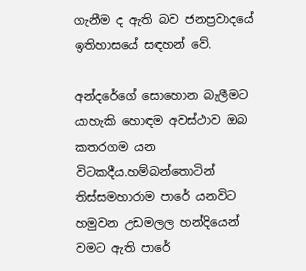ගැනීම ද ඇති බව ජනප්‍රවාදයේ ඉතිහාසයේ සඳහන් වේ.

අන්දරේගේ සොහොන බැලීමට යාහැකි හොඳම අවස්ථාව ඔබ කතරගම යන විටකදීය.හම්බන්තොටින් තිස්සමහාරාම පාරේ යනවිට හමුවන උඩමලල හන්දියෙන් වමට ඇති පාරේ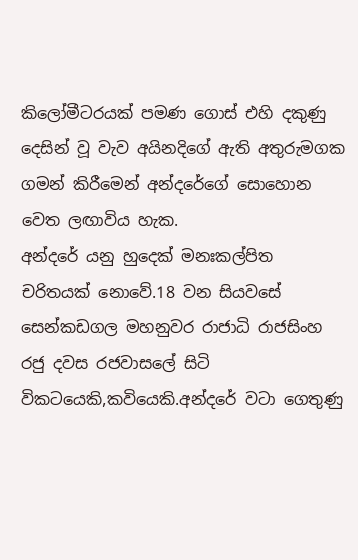කිලෝමීටරයක් පමණ ගොස් එහි දකුණු දෙසින් වූ වැව අයිනදිගේ ඇති අතුරුමගක ගමන් කිරීමෙන් අන්දරේගේ සොහොන වෙත ලඟාවිය හැක.
අන්දරේ යනු හුදෙක් මනඃකල්පිත චරිතයක් නොවේ.18 වන සියවසේ සෙන්කඩගල මහනුවර රාජාධි රාජසිංහ රජු දවස රජවාසලේ සිටි විකටයෙකි,කවියෙකි.අන්දරේ වටා ගෙතුණු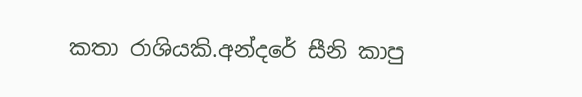කතා රාශියකි.අන්දරේ සීනි කාපු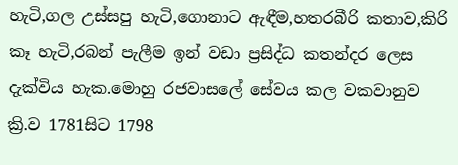හැටි,ගල උස්සපු හැටි,ගොනාට ඇඳීම,හතරබීරි කතාව,කිරි කෑ හැටි,රබන් පැලීම ඉන් වඩා ප්‍රසිද්ධ කතන්දර ලෙස දැක්විය හැක.මොහු රජවාසලේ සේවය කල වකවානුව ක්‍රි.ව 1781සිට 1798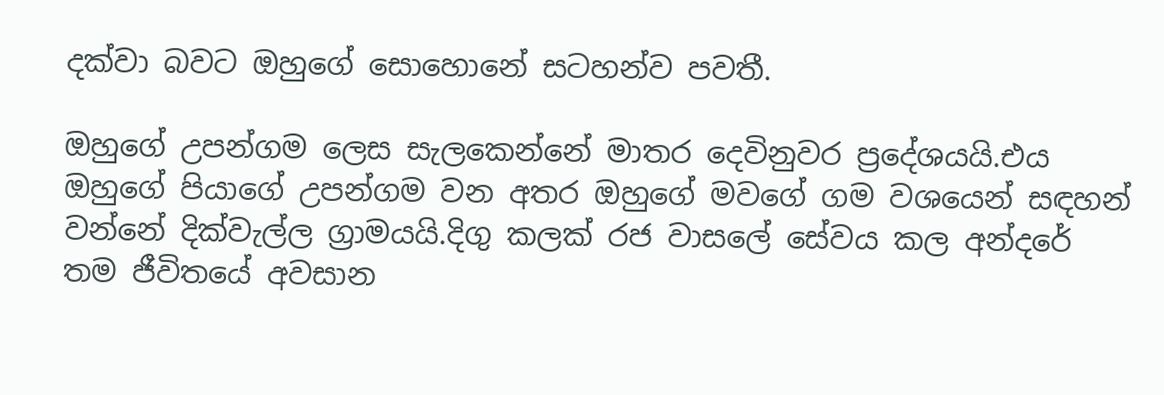දක්වා බවට ඔහුගේ සොහොනේ සටහන්ව පවතී.

ඔහුගේ උපන්ගම ලෙස සැලකෙන්නේ මාතර දෙවිනුවර ප්‍රදේශයයි.එය ඔහුගේ පියාගේ උපන්ගම වන අතර ඔහුගේ මවගේ ගම වශයෙන් සඳහන් වන්නේ දික්වැල්ල ග්‍රාමයයි.දිගු කලක් රජ වාසලේ සේවය කල අන්දරේ තම ජීවිතයේ අවසාන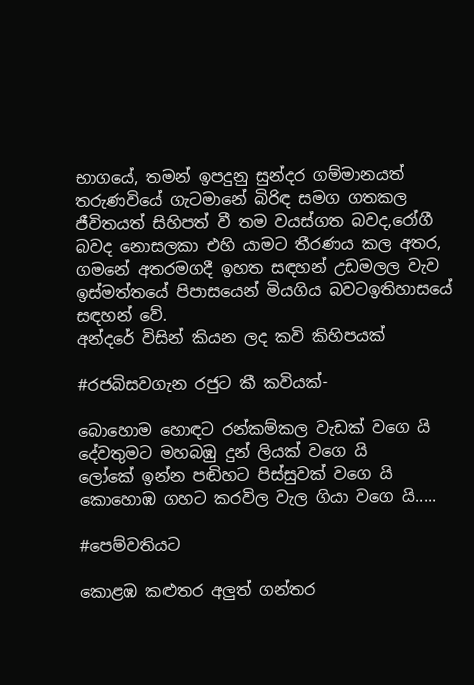භාගයේ, තමන් ඉපදුනු සුන්දර ගම්මානයත් තරුණවියේ ගැටමානේ බිරිඳ සමග ගතකල ජීවිතයත් සිහිපත් වී තම වයස්ගත බවද,රෝගී බවද නොසලකා එහි යාමට තීරණය කල අතර, ගමනේ අතරමගදී ඉහත සඳහන් උඩමලල වැව ඉස්මත්තයේ පිපාසයෙන් මියගිය බවටඉතිහාසයේ සඳහන් වේ.
අන්දරේ විසින් කියන ලද කවි කිහිපයක්

#රජබිසවගැන රජුට කී කවියක්-

බොහොම හොඳට රන්කම්කල වැඩක් වගෙ යි
දේවතුමට මහබඹු දුන් ලියක් වගෙ යි
ලෝකේ ඉන්න පඬිහට පිස්සුවක් වගෙ යි
කොහොඹ ගහට කරවිල වැල ගියා වගෙ යි.....

#පෙම්වතියට

කොළඹ කළුතර අලුත් ගන්තර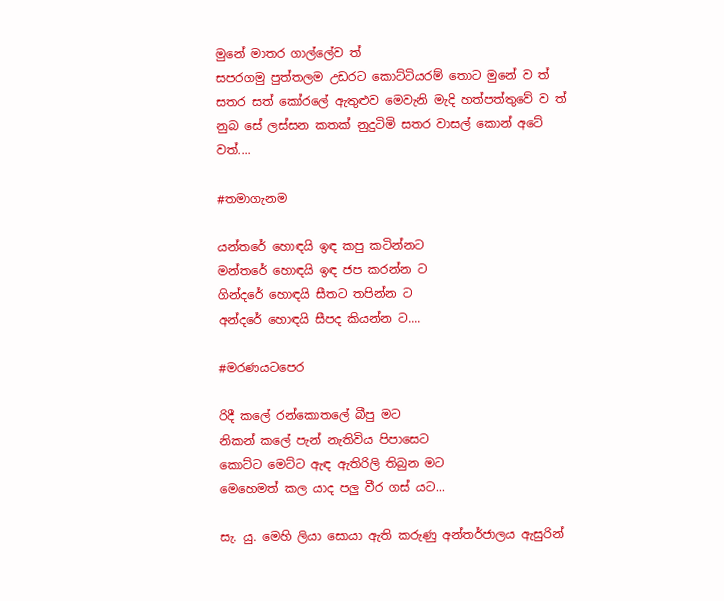මුනේ මාතර ගාල්ලේව ත්
සපරගමු පුත්තලම උඩරට කොට්ටියරම් තොට මුනේ ව ත්
සතර සත් කෝරලේ ඇතුළුව මෙවැනි මැදි හත්පත්තුවේ ව ත්
නුබ සේ ලස්සන කතක් නුදුටිමි සතර වාසල් කොන් අටේ වත්....

#තමාගැනම

යන්තරේ හොඳයි ඉඳ කපු කටින්නට
මන්තරේ හොඳයි ඉඳ ජප කරන්න ට
ගින්දරේ හොඳයි සීතට තපින්න ට
අන්දරේ හොඳයි සීපද කියන්න ට....

#මරණයටපෙර

රිදී කලේ රන්කොතලේ බීපු මට
නිකන් කලේ පැන් නැතිවිය පිපාසෙට
කොට්ට මෙට්ට ඇඳ ඇතිරිලි තිබුන මට
මෙහෙමත් කල යාද පලු වීර ගස් යට...

සැ. යු. මෙහි ලියා සොයා ඇති කරුණු අන්තර්ජාලය ඇසුරින්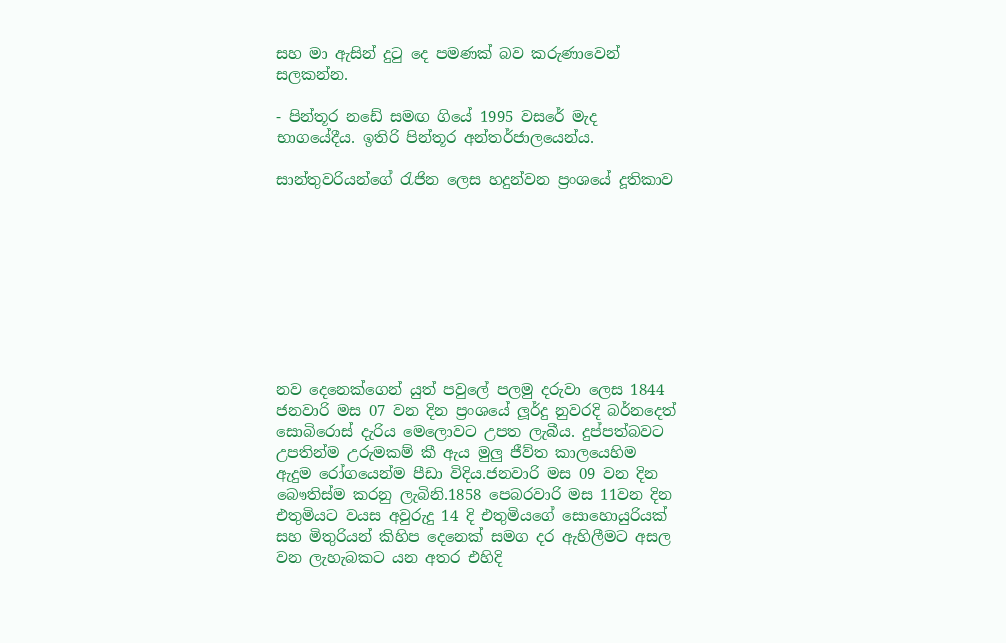සහ මා ඇසින් දුටු දෙ පමණක් බව කරුණාවෙන් සලකන්න.

- පින්තූර නඩේ සමඟ ගියේ 1995 වසරේ මැද භාගයේදීය. ඉතිරි පින්තූර අන්තර්ජාලයෙන්ය.

සාන්තුවරියන්ගේ රැජින ලෙස හදුන්වන ප්‍රංශයේ දූතිකාව









නව දෙනෙක්ගෙන් යුත් පවුලේ පලමු දරුවා ලෙස 1844 ජනවාරි මස 07 වන දින ප්‍රංශයේ ලූර්දු නුවරදි බර්නදෙත් සොබිරොස් දැරිය මෙලොවට උපත ලැබීය. දුප්පත්බවට උපතින්ම උරුමකම් කී ඇය මුලු ජීව්ත කාලයෙහිම ඇදුම රෝගයෙන්ම පීඩා විදිය.ජනවාරි මස 09 වන දින බෞතිස්ම කරනු ලැබිනි.1858 පෙබරවාරි මස 11වන දින එතුමියට වයස අවුරුදු 14 දි එතුමියගේ සොහොයුරියක් සහ මිතුරියන් කිහිප දෙනෙක් සමග දර ඇහිලීමට අසල වන ලැහැබකට යන අතර එහිදි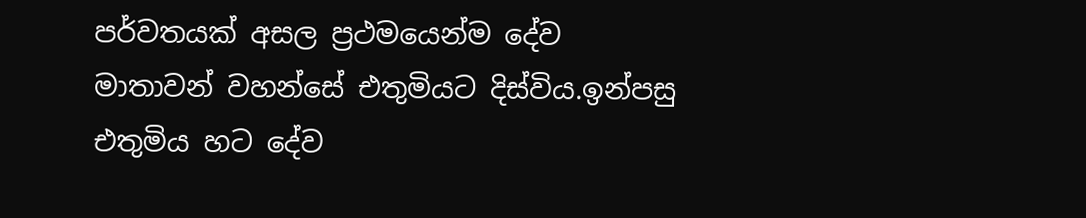පර්වතයක් අසල ප්‍රථමයෙන්ම දේව මාතාවන් වහන්සේ එතුමියට දිස්විය.ඉන්පසු එතුමිය හට දේව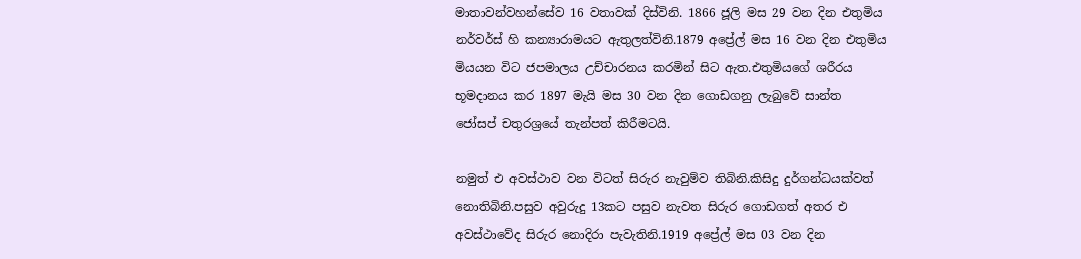මාතාවන්වහන්සේව 16 වතාවක් දිස්විනි. 1866 ජූලි මස 29 වන දින එතුමිය නර්වර්ස් හි කන්‍යාරාමයට ඇතුලත්විනි.1879 අප්‍රේල් මස 16 වන දින එතුමිය මියයන විට ජපමාලය උච්චාරනය කරමින් සිට ඇත.එතුමියගේ ශරීරය භූමදානය කර 1897 මැයි මස 30 වන දින ගොඩගනු ලැබුවේ සාන්ත ජෝසප් චතුරශ්‍රයේ තැන්පත් කිරීමටයි.

නමුත් එ අවස්ථාව වන විටත් සිරුර නැවුම්ව තිබිනි.කිසිදු දුර්ගන්ධයක්වත් නොතිබිනි.පසුව අවුරුදු 13කට පසුව නැවත සිරුර ගොඩගත් අතර එ අවස්ථාවේද සිරුර නොදිරා පැවැතිනි.1919 අප්‍රේල් මස 03 වන දින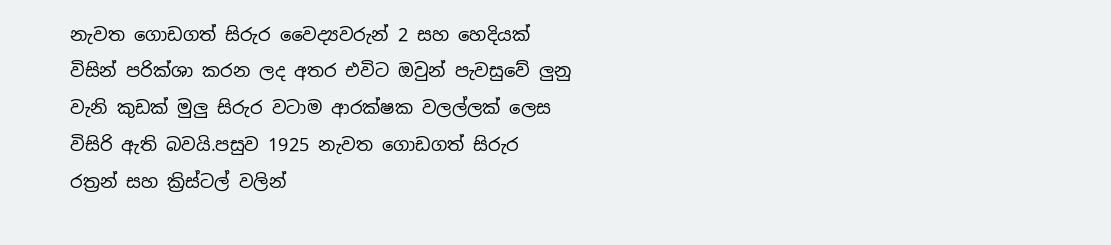නැවත ගොඩගත් සිරුර වෛද්‍යවරුන් 2 සහ හෙදියක් විසින් පරික්ශා කරන ලද අතර එවිට ඔවුන් පැවසුවේ ලුනු වැනි කුඩක් මුලු සිරුර වටාම ආරක්ෂක වලල්ලක් ලෙස විසිරි ඇති බවයි.පසුව 1925 නැවත ගොඩගත් සිරුර රත්‍රන් සහ ක්‍රිස්ටල් වලින්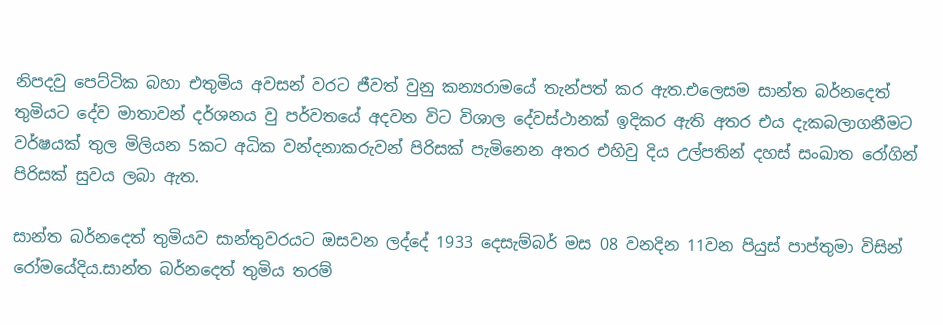නිපදවු පෙට්ටික බහා එතුමිය අවසන් වරට ජීවත් වුනු කන්‍යරාමයේ තැන්පත් කර ඇත.එලෙසම සාන්ත බර්නදෙත් තුමියට දේව මාතාවන් දර්ශනය වු පර්වතයේ අදවන විට විශාල දේවස්ථානක් ඉදිකර ඇති අතර එය දැකබලාගනීමට වර්ෂයක් තුල මිලියන 5කට අධික වන්දනාකරුවන් පිරිසක් පැමිනෙන අතර එහිවු දිය උල්පතින් දහස් සංඛාත රෝගින් පිරිසක් සුවය ලබා ඇත.

සාන්ත බර්නදෙත් තුමියව සාන්තුවරයට ඔසවන ලද්දේ 1933 දෙසැම්බර් මස 08 වනදින 11වන පියුස් පාප්තුමා විසින් රෝමයේදිය.සාන්ත බර්නදෙත් තුමිය තරම්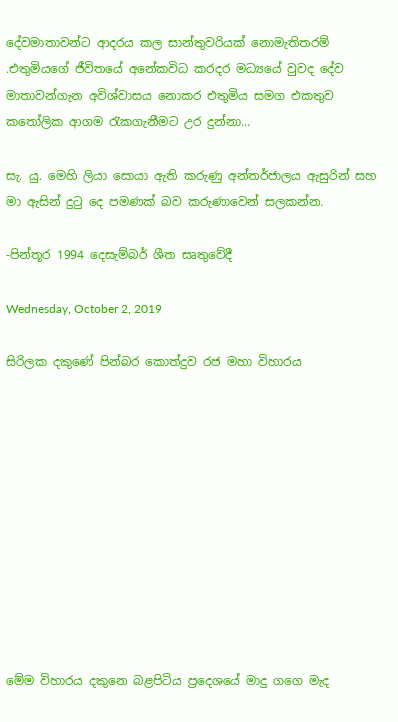දේවමාතාවන්ට ආදරය කල සාන්තුවරියක් නොමැතිතරම් .එතුමියගේ ජීවිතයේ අනේකවිධ කරදර මධ්‍යයේ වුවද දේව මාතාවන්ගැන අවිශ්වාසය නොකර එතුමිය සමග එකතුව කතෝලික ආගම රැකගැනීමට උර දුන්නා...

සැ. යු. මෙහි ලියා සොයා ඇති කරුණු අන්තර්ජාලය ඇසුරින් සහ මා ඇසින් දුටු දෙ පමණක් බව කරුණාවෙන් සලකන්න.

-පින්තූර 1994 දෙසැම්බර් ශීත සෘතුවේදී

Wednesday, October 2, 2019

සිරිලක දකුණේ පින්බර කොත්දුව රජ මහා විහාරය











මේම විහාරය දකුනෙ බළපිටිය ප්‍රදෙශයේ මාදු ගගෙ මැද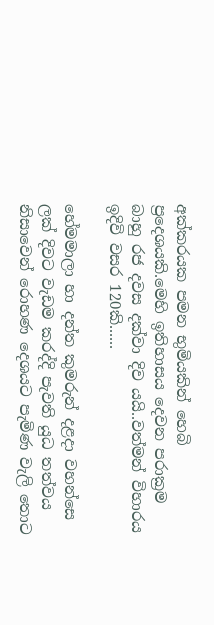අක්කරයක පමන භුමියකින් හෙබි ප්‍රදෙශයකි.මෙහි ඉතිහාසය දෙවන පරාක්‍රම බාහු රජ දවස දක්වා දිව යයි..වත්මන් විහාරය ඉදිවි වසර 120කි......

හේමමාලා හා දන්ත කුමරුන් දළදා වහන්සෙ ලක් දිවට වැඩම කරද්දි පැවති යුධ තත්වය නිසාවෙන් රොහණ දෙශයට පැමිණ වැලි තොට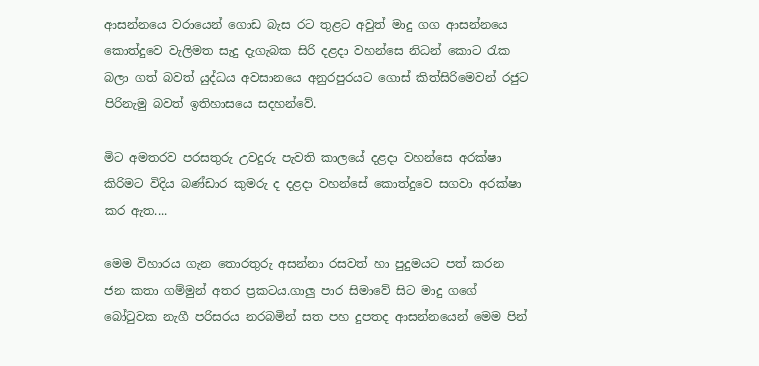ආසන්නයෙ වරායෙන් ගොඩ බැස රට තුළට අවුත් මාදු ගග ආසන්නයෙ කොත්දුවෙ වැලිමත සැදු දැගැබක සිරි දළදා වහන්සෙ නිධන් කොට රැක බලා ගත් බවත් යුද්ධය අවසානයෙ අනුරපුරයට ගොස් කිත්සිරිමෙවන් රජුට පිරිනැමු බවත් ඉතිහාසයෙ සදහන්වේ.

මිට අමතරව පරසතුරු උවදුරු පැවති කාලයේ දළදා වහන්සෙ අරක්ෂා කිරිමට විදිය බණ්ඩාර කුමරු ද දළදා වහන්සේ කොත්දුවෙ සගවා අරක්ෂා කර ඇත....

මෙම විහාරය ගැන තොරතුරු අසන්නා රසවත් හා පුදුමයට පත් කරන ජන කතා ගම්මුන් අතර ප්‍රකටය.ගාලු පාර සිමාවේ සිට මාදු ගගේ බෝටුවක නැගී පරිසරය නරබමින් සත පහ දුපතද ආසන්නයෙන් මෙම පින්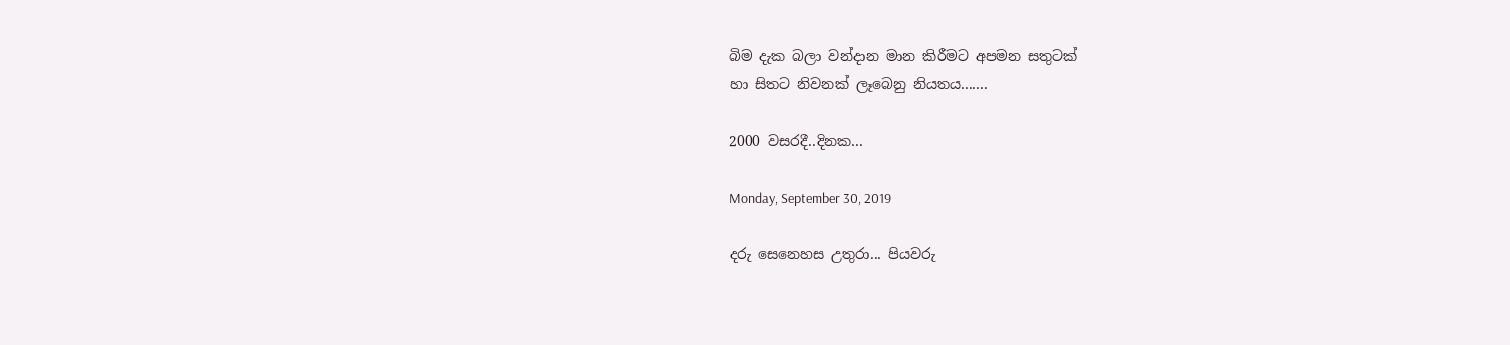බිම දැක බලා වන්දාන මාන කිරීමට අපමන සතුටක්
හා සිතට නිවනක් ලෑබෙනු නියතය.......

2000 වසරදී..දිනක...

Monday, September 30, 2019

දරු සෙනෙහස උතුරා... පියවරු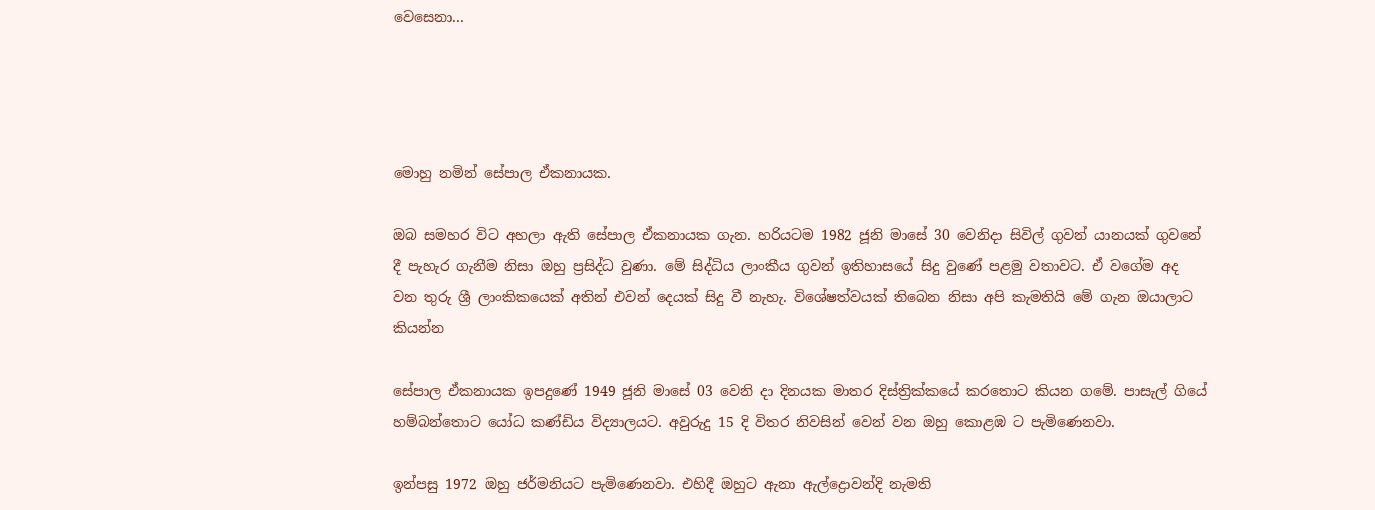වෙසෙනා...




මොහු නමින් සේපාල ඒකනායක.

ඔබ සමහර විට අහලා ඇති සේපාල ඒකනායක ගැන. හරියටම 1982 ජූනි මාසේ 30 වෙනිදා සිවිල් ගුවන් යානයක් ගුවනේ දී පැහැර ගැනීම නිසා ඔහු ප්‍රසිද්ධ වුණා. මේ සිද්ධිය ලාංකීය ගුවන් ඉතිහාසයේ සිදු වුණේ පළමු වතාවට. ඒ වගේම අද වන තුරු ශ්‍රී ලාංකිකයෙක් අතින් එවන් දෙයක් සිදු වී නැහැ. විශේෂත්වයක් තිබෙන නිසා අපි කැමතියි මේ ගැන ඔයාලාට කියන්න

සේපාල ඒකනායක ඉපදුණේ 1949 ජූනි මාසේ 03 වෙනි දා දිනයක මාතර දිස්ත්‍රික්කයේ කරතොට කියන ගමේ. පාසැල් ගියේ හම්බන්තොට යෝධ කණ්ඩිය විද්‍යාලයට. අවුරුදු 15 දි විතර නිවසින් වෙන් වන ඔහු කොළඹ ට පැමිණෙනවා.

ඉන්පසු 1972 ඔහු ජර්මනියට පැමිණෙනවා. එහිදී ඔහුට ඇනා ඇල්ද්‍රොවන්දි නැමති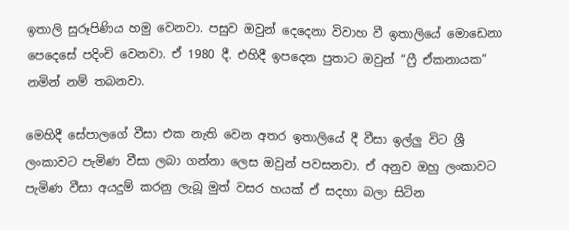ඉතාලි සුරූපිණිය හමු වෙනවා. පසුව ඔවුන් දෙදෙනා විවාහ වී ඉතාලියේ මොඩෙනා පෙදෙසේ පදිංචි වෙනවා. ඒ 1980 දී. එහිදී ඉපදෙන පුතාට ඔවුන් “ෆ්‍රී ඒකනායක“ නමින් නම් තබනවා.

මෙහිදී සේපාලගේ වීසා එක නැති වෙන අතර ඉතාලියේ දී වීසා ඉල්ලු විට ශ්‍රී ලංකාවට පැමිණ වීසා ලබා ගන්නා ලෙස ඔවුන් පවසනවා. ඒ අනුව ඔහු ලංකාවට පැමිණ වීසා අයදුම් කරනු ලැබූ මුත් වසර හයක් ඒ සදහා බලා සිටින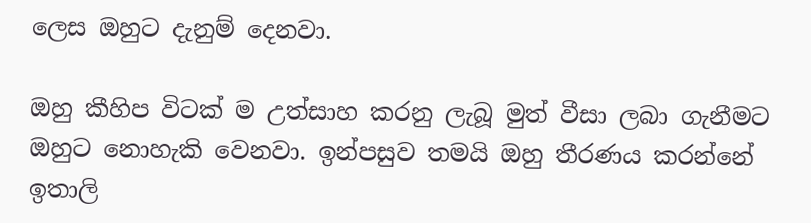ලෙස ඔහුට දැනුම් දෙනවා.

ඔහු කීහිප විටක් ම උත්සාහ කරනු ලැබූ මුත් වීසා ලබා ගැනීමට ඔහුට නොහැකි වෙනවා. ඉන්පසුව තමයි ඔහු තීරණය කරන්නේ ඉතාලි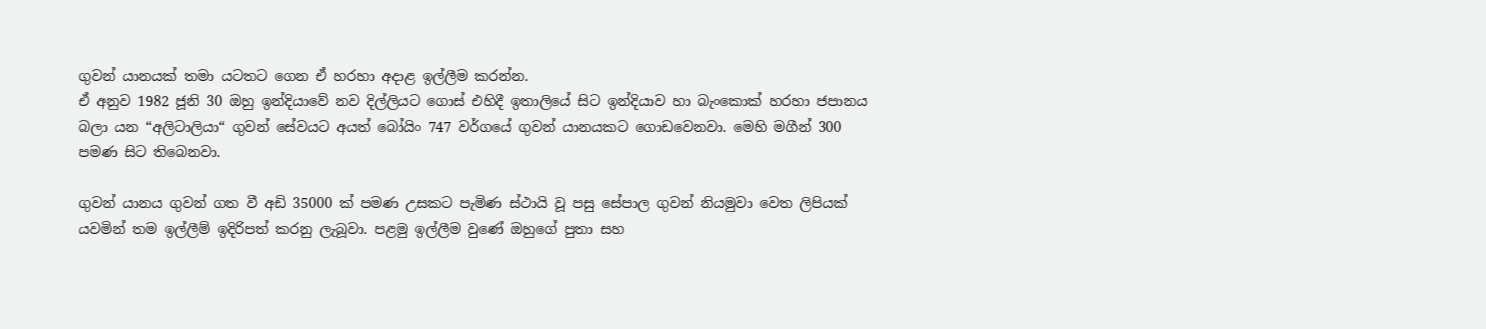ගුවන් යානයක් තමා යටතට ගෙන ඒ හරහා අදාළ ඉල්ලීම කරන්න.
ඒ අනුව 1982 ජූනි 30 ඔහු ඉන්දියාවේ නව දිල්ලියට ගොස් එහිදී ඉතාලියේ සිට ඉන්දියාව හා බැංකොක් හරහා ජපානය බලා යන “අලිටාලියා“ ගුවන් සේවයට අයත් බෝයිං 747 වර්ගයේ ගුවන් යානයකට ගොඩවෙනවා. මෙහි මගීන් 300 පමණ සිට තිබෙනවා.

ගුවන් යානය ගුවන් ගත වී අඩි 35000 ක් පමණ උසකට පැමිණ ස්ථායි වූ පසු සේපාල ගුවන් නියමුවා වෙත ලිපියක් යවමින් තම ඉල්ලීම් ඉදිරිපත් කරනු ලැබූවා. පළමු ඉල්ලීම වුණේ ඔහුගේ පුතා සහ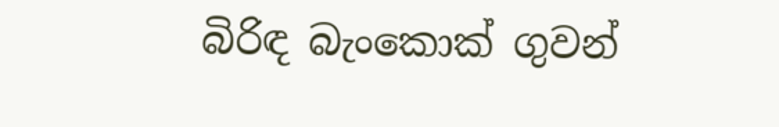බිරිඳ බැංකොක් ගුවන්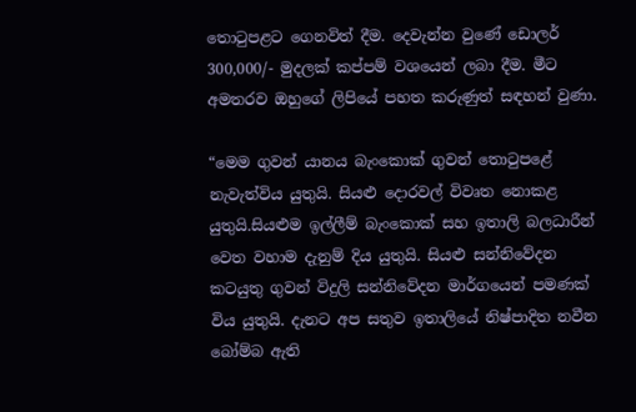තොටුපළට ගෙනවිත් දීම. දෙවැන්න වුණේ ඩොලර් 300,000/- මුදලක් කප්පම් වශයෙන් ලබා දීම. මීට අමතරව ඔහුගේ ලිපියේ පහත කරුණුත් සඳහන් වුණා.

“මෙම ගුවන් යානය බැංකොක් ගුවන් තොටුපළේ නැවැත්විය යුතුයි. සියළු දොරවල් විවෘත නොකළ යුතුයි.සියළුම ඉල්ලීම් බැංකොක් සහ ඉතාලි බලධාරීන් වෙත වහාම දැනුම් දිය යුතුයි. සියළු සන්නිවේදන කටයුතු ගුවන් විදුලි සන්නිවේදන මාර්ගයෙන් පමණක් විය යුතුයි. දැනට අප සතුව ඉතාලියේ නිෂ්පාදිත නවීන බෝම්බ ඇති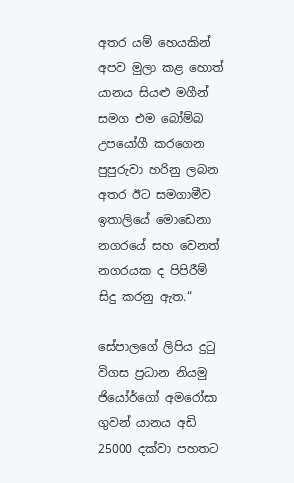අතර යම් හෙයකින් අපව මුලා කළ හොත් යානය සියළු මගීන් සමග එම බෝම්බ උපයෝගී කරගෙන පුපුරුවා හරිනු ලබන අතර ඊට සමගාමීව ඉතාලියේ මොඩෙනා නගරයේ සහ වෙනත් නගරයක ද පිපිරීම් සිදු කරනු ඇත.“

සේපාලගේ ලිපිය දුටු විගස ප්‍රධාන නියමු ජියෝර්ගෝ අමරෝසා ගුවන් යානය අඩි 25000 දක්වා පහතට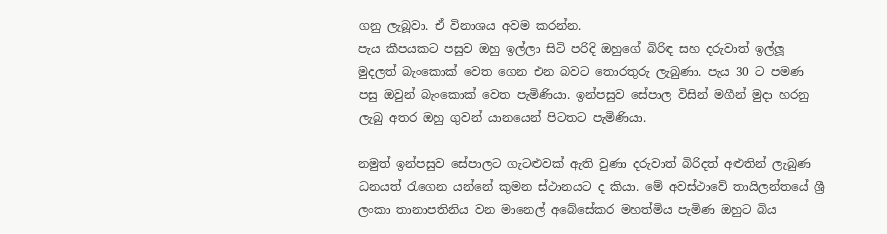ගනු ලැබූවා. ඒ විනාශය අවම කරන්න.
පැය කීපයකට පසුව ඔහු ඉල්ලා සිටි පරිදි ඔහුගේ බිරිඳ සහ දරුවාත් ඉල්ලූ මුදලත් බැංකොක් වෙත ගෙන එන බවට තොරතුරු ලැබුණා. පැය 30 ට පමණ පසු ඔවුන් බැංකොක් වෙත පැමිණියා. ඉන්පසුව සේපාල විසින් මගීන් මුදා හරනු ලැබු අතර ඔහු ගුවන් යානයෙන් පිටතට පැමිණියා.

නමුත් ඉන්පසුව සේපාලට ගැටළුවක් ඇති වුණා දරුවාත් බිරිදත් අළුතින් ලැබුණ ධනයත් රැගෙන යන්නේ කුමන ස්ථානයට ද කියා. මේ අවස්ථාවේ තායිලන්තයේ ශ්‍රී ලංකා තානාපතිනිය වන මානෙල් අබේසේකර මහත්මිය පැමිණ ඔහුට බිය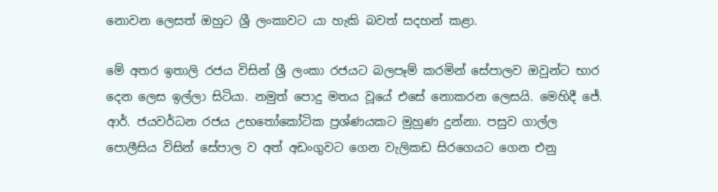නොවන ලෙසත් ඔහුට ශ්‍රී ලංකාවට යා හැකි බවත් සදහන් කළා.

මේ අතර ඉතාලි රජය විසින් ශ්‍රී ලංකා රජයට බලපෑම් කරමින් සේපාලව ඔවුන්ට භාර දෙන ලෙස ඉල්ලා සිටියා. නමුත් පොදු මතය වූයේ එසේ නොකරන ලෙසයි. මෙහිදී ජේ. ආර්. ජයවර්ධන රජය උභතෝකෝටික ප්‍රශ්ණයකට මුහුණ දුන්නා. පසුව ගාල්ල පොලීසිය විසින් සේපාල ව අත් අඩංගුවට ගෙන වැලිකඩ සිරගෙයට ගෙන එනු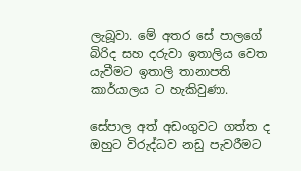ලැබූවා. මේ අතර සේ පාලගේ බිරිද සහ දරුවා ඉතාලිය වෙත යැවීමට ඉතාලි තානාපති කාර්යාලය ට හැකිවුණා.

සේපාල අත් අඩංගුවට ගත්ත ද ඔහුට විරුද්ධව නඩු පැවරීමට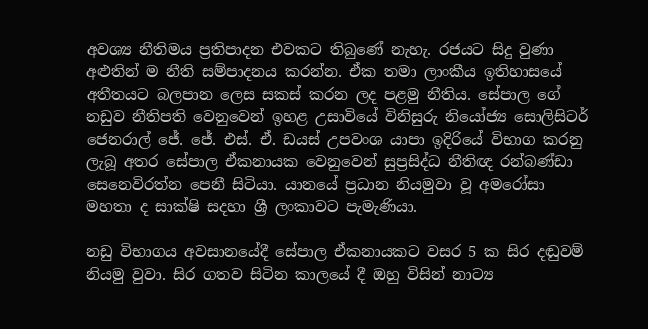අවශ්‍ය නීතිමය ප්‍රතිපාදන එවකට තිබුණේ නැහැ. රජයට සිදු වුණා අළුතින් ම නීති සම්පාදනය කරන්න. ඒක තමා ලාංකීය ඉතිහාසයේ අතීතයට බලපාන ලෙස සකස් කරන ලද පළමු නීතිය. සේපාල ගේ නඩුව නීතිපති වෙනුවෙන් ඉහළ උසාවියේ විනිසුරු නියෝජ්‍ය සොලිසිටර් ජෙනරාල් ජේ. ජේ. එස්. ඒ. ඩයස් උපවංශ යාපා ඉදිරියේ විභාග කරනු ලැබූ අතර සේපාල ඒකනායක වෙනුවෙන් සුප්‍රසිද්ධ නීතිඥ රන්බණ්ඩා සෙනෙවිරත්න පෙනී සිටියා. යානයේ ප්‍රධාන නියමුවා වූ අමරෝසා මහතා ද සාක්ෂි සදහා ශ්‍රී ලංකාවට පැමැණියා.

නඩු විභාගය අවසානයේදී සේපාල ඒකනායකට වසර 5 ක සිර දඬුවම් නියමු වුවා. සිර ගතව සිටින කාලයේ දී ඔහු විසින් නාට්‍ය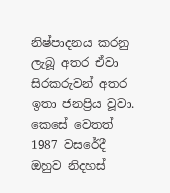නිෂ්පාදනය කරනු ලැබූ අතර ඒවා සිරකරුවන් අතර ඉතා ජනප්‍රිය වූවා. කෙසේ වෙතත් 1987 වසරේදී ඔහුව නිදහස්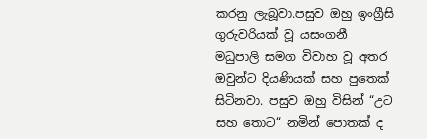කරනු ලැබූවා.පසුව ඔහු ඉංග්‍රීසි ගුරුවරියක් වූ යසංගනී මධුපාලි සමග විවාහ වූ අතර ඔවුන්ට දියණියක් සහ පුතෙක් සිටිනවා. පසුව ඔහු විසින් “උට සහ තොට“ නමින් පොතක් ද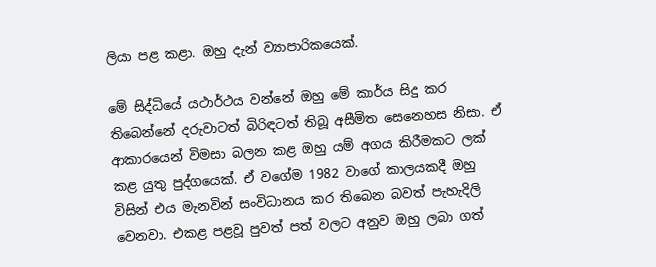ලියා පළ කළා. ඔහු දැන් ව්‍යාපාරිකයෙක්.

මේ සිද්ධියේ යථාර්ථය වන්නේ ඔහු මේ කාර්ය සිදු කර තිබෙන්නේ දරුවාටත් බිරිඳටත් තිබූ අසීමිත සෙනෙහස නිසා. ඒ ආකාරයෙන් විමසා බලන කළ ඔහු යම් අගය කිරීමකට ලක් කළ යුතු පුද්ගයෙක්. ඒ වගේම 1982 වාගේ කාලයකදී ඔහු විසින් එය මැනවින් සංවිධානය කර තිබෙන බවත් පැහැදිලි වෙනවා. එකළ පළවූ පුවත් පත් වලට අනුව ඔහු ලබා ගත්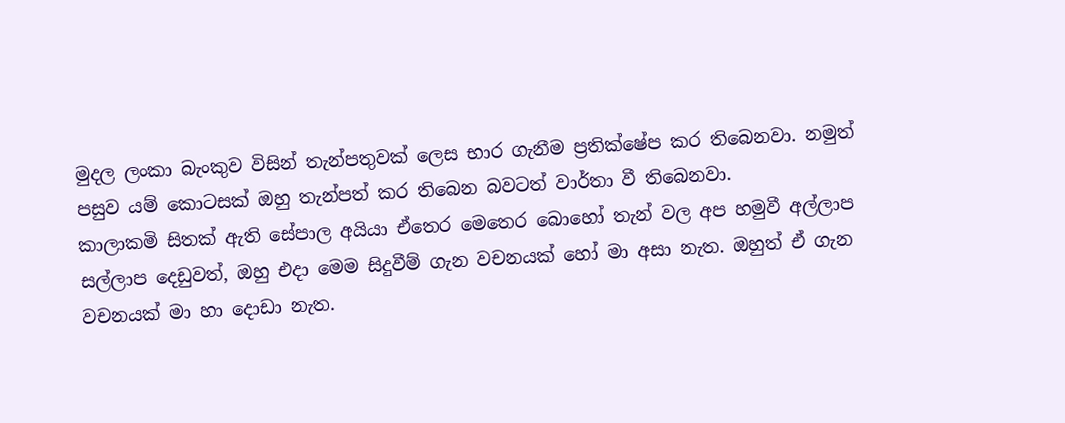මුදල ලංකා බැංකුව විසින් තැන්පතුවක් ලෙස භාර ගැනීම ප්‍රතික්ෂේප කර තිබෙනවා. නමුත් පසුව යම් කොටසක් ඔහු තැන්පත් කර තිබෙන බවටත් වාර්තා වී තිබෙනවා.
කාලාකමි සිතක් ඇති සේපාල අයියා ඒතෙර මෙතෙර බොහෝ තැන් වල අප හමුවී අල්ලාප සල්ලාප දෙඩුවත්, ඔහු එදා මෙම සිදුවීම් ගැන වචනයක් හෝ මා අසා නැත. ඔහුත් ඒ ගැන වචනයක් මා හා දොඩා නැත.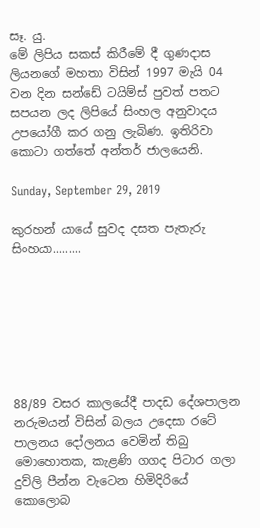සෑ. යු.
මේ ලිපිය සකස් කිරීමේ දී ගුණදාස ලියනගේ මහතා විසින් 1997 මැයි 04 වන දින සන්ඩේ ටයිම්ස් පුවත් පතට සපයන ලද ලිපියේ සිංහල අනුවාදය උපයෝගී කර ගනු ලැබිණ. ඉතිරිවා කොටා ගත්තේ අන්තර් ජාලයෙනි.

Sunday, September 29, 2019

කුරහන් යායේ සුවද දසත පැතැරු සිංහයා.........







88/89 වසර කාලයේදී පාදඩ දේශපාලන නරුමයන් විසින් බලය උදෙසා රටේ පාලනය දෝලනය වෙමින් තිබු මොහොතක, කැළණි ගගද පිටාර ගලා දුව්ලි පීන්න වැටෙන හිමිදිරියේ
කොලොබ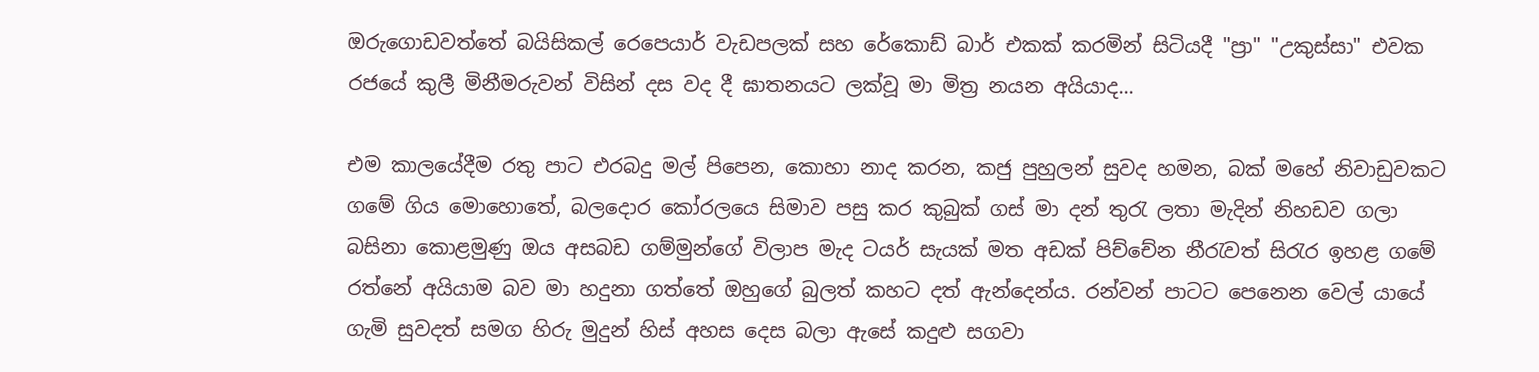ඔරුගොඩවත්තේ බයිසිකල් රෙපෙයාර් වැඩපලක් සහ රේකොඩ් බාර් එකක් කරමින් සිටියදී "ප්‍රා" "උකුස්සා" එවක රජයේ කුලී මිනීමරුවන් විසින් දස වද දී ඝාතනයට ලක්වූ මා මිත්‍ර නයන අයියාද...

එම කාලයේදීම රතු පාට එරබදු මල් පිපෙන, කොහා නාද කරන, කජු පුහුලන් සුවද හමන, බක් මහේ නිවාඩුවකට ගමේ ගිය මොහොතේ, බලදොර කෝරලයෙ සිමාව පසු කර කුබුක් ගස් මා දන් තුරැ ලතා මැදින් නිහඩව ගලා බසිනා කොළමුණු ඔය අසබඩ ගම්මුන්ගේ විලාප මැද ටයර් සැයක් මත අඩක් පිච්චේන නීරැවත් සිරැර ඉහළ ගමේ රත්නේ අයියාම බව මා හදුනා ගත්තේ ඔහුගේ බුලත් කහට දත් ඇන්දෙන්ය. රන්වන් පාටට පෙනෙන වෙල් යායේ ගැමි සුවදත් සමග හිරු මුදුන් හිස් අහස දෙස බලා ඇසේ කදුළු සගවා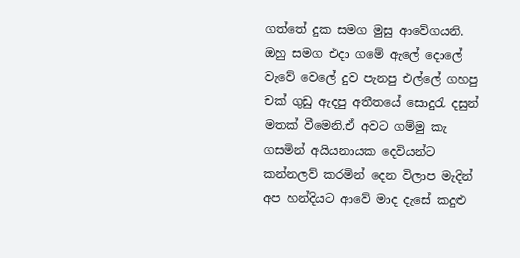ගත්තේ දුක සමග මුසු ආවේගයනි. ඔහු සමග එදා ගමේ ඇලේ දොලේ වැවේ වෙලේ දුව පැනපු එල්ලේ ගහපු චක් ගුඩු ඇදපු අතීතයේ සොදුරැ දසුන් මතක් වීමෙනි.ඒ අවට ගම්මු කැ ගසමින් අයියනායක දෙවියන්ට කන්නලව් කරමින් දෙන විලාප මැදින් අප හන්දියට ආවේ මාද දැසේ කදුළු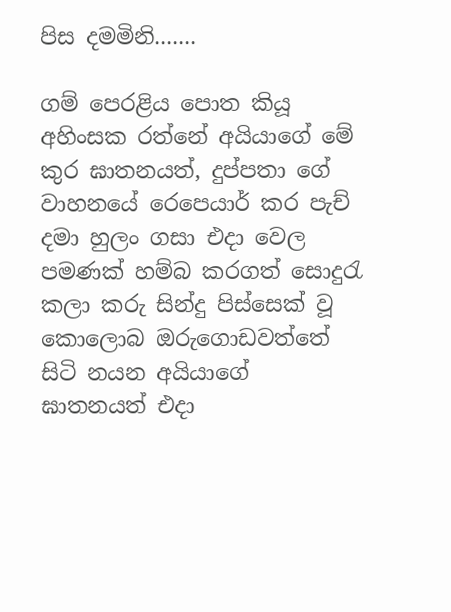පිස දමමිනි.......

ගම් පෙරළිය පොත කියූ අහිංසක රත්නේ අයියාගේ මේ කුර ඝාතනයත්, දුප්පතා ගේ වාහනයේ රෙපෙයාර් කර පැච් දමා හුලං ගසා එදා වෙල පමණක් හම්බ කරගත් සොදුරැ කලා කරු සින්දු පිස්සෙක් වූ කොලොබ ඔරුගොඩවත්තේ සිටි නයන අයියාගේ ඝාතනයත් එදා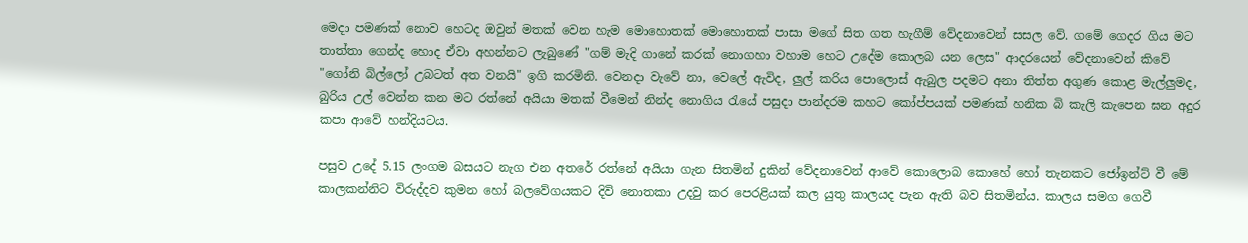මෙදා පමණක් නොව හෙටද ඔවුන් මතක් වෙන හැම මොහොතක් මොහොතක් පාසා මගේ සිත ගත හැගීම් වේදනාවෙන් සසල වේ. ගමේ ගෙදර ගිය මට තාත්තා ගෙන්ද හොද ඒවා අහන්නට ලැබුණේ "ගම් මැදි ගානේ කරක් නොගහා වහාම හෙට උදේම කොලබ යන ලෙස" ආදරයෙන් වේදනාවෙන් කිවේ "ගෝනි බිල්ලෝ උබටත් අත වනයි" ඉගි කරමිනි. වෙනදා වැවේ නා, වෙලේ ඇවිද, ලුල් කරිය පොලොස් ඇබුල පදමට අනා තිත්ත අගුණ කොළ මැල්ලුමද, බුරිය උල් වෙන්න කන මට රත්නේ අයියා මතක් වීමෙන් නින්ද නොගිය රැයේ පසුදා පාන්දරම කහට කෝප්පයක් පමණක් හනික බි කැලි කැපෙන ඝන අදුර කපා ආවේ හන්දියටය.

පසුව උදේ 5.15 ලංගම බසයට නැග එන අතරේ රත්නේ අයියා ගැන සිතමින් දුකින් වේදනාවෙන් ආවේ කොලොබ කොහේ හෝ තැනකට ජෝඉන්ට් වී මේ කාලකන්නිට විරුද්දව කුමන හෝ බලවේගයකට දිවි නොතකා උදවු කර පෙරළියක් කල යුතු කාලයද පැන ඇති බව සිතමින්ය. කාලය සමග ගෙවී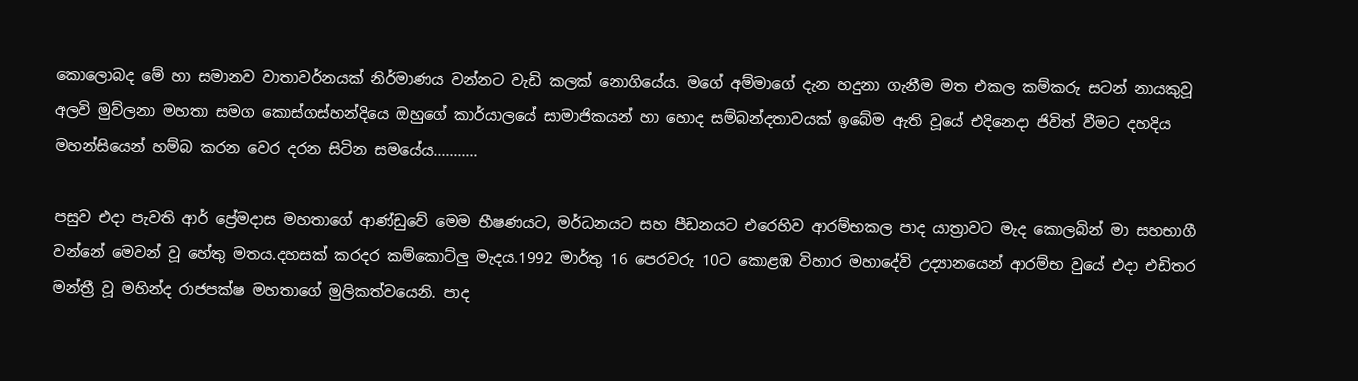කොලොබද මේ හා සමානව වාතාවර්නයක් නිර්මාණය වන්නට වැඩි කලක් නොගියේය. මගේ අම්මාගේ දැන හදුනා ගැනීම මත එකල කම්කරු සටන් නායකුවූ අලවි මුව්ලනා මහතා සමග කොස්ගස්හන්දියෙ ඔහුගේ කාර්යාලයේ සාමාජිකයන් හා හොද සම්බන්දතාවයක් ඉබේම ඇති වූයේ එදිනෙදා ජිවිත් වීමට දහදිය මහන්සියෙන් හම්බ කරන වෙර දරන සිටින සමයේය...........

පසුව එදා පැවති ආර් ප්‍රේමදාස මහතාගේ ආණ්ඩුවේ මෙම භීෂණයට, මර්ධනයට සහ පීඩනයට එරෙහිව ආරම්භකල පාද යාත්‍රාවට මැද කොලබින් මා සහභාගී වන්නේ මෙවන් වූ හේතු මතය.දහසක් කරදර කම්කොට්ලු මැදය.1992 මාර්තු 16 පෙරවරු 10ට කොළඹ විහාර මහාදේවි උද්‍යානයෙන් ආරම්භ වුයේ එදා එඩිතර මන්ත්‍රී වූ මහින්ද රාජපක්ෂ මහතාගේ මුලිකත්වයෙනි. පාද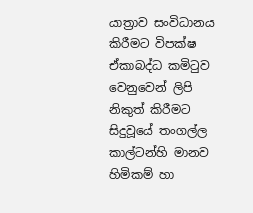යාත්‍රාව සංවිධානය කිරීමට විපක්ෂ ඒකාබද්ධ කමිටුව වෙනුවෙන් ලිපි නිකුත් කිරීමට සිදුවූයේ තංගල්ල කාල්ටන්හි මානව හිමිකම් හා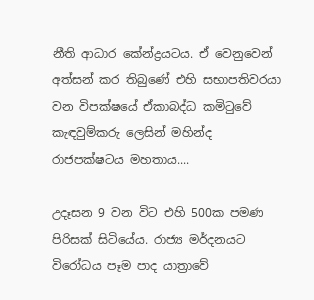නීති ආධාර කේන්ද්‍රයටය. ඒ වෙනුවෙන් අත්සන් කර තිබුණේ එහි සභාපතිවරයා වන විපක්ෂයේ ඒකාබද්ධ කමිටුවේ කැඳවුම්කරු ලෙසින් මහින්ද රාජපක්ෂටය මහතාය....

උදෑසන 9 වන විට එහි 500ක පමණ පිරිසක් සිටියේය. රාජ්‍ය මර්දනයට විරෝධය පෑම පාද යාත්‍රාවේ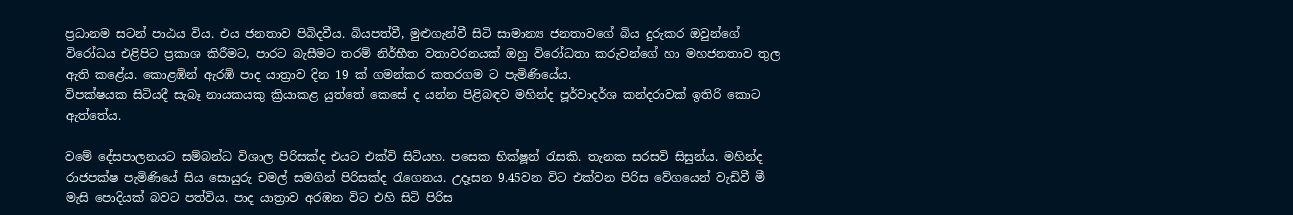ප්‍රධානම සටන් පාඨය විය. එය ජනතාව පිබිදවීය. බියපත්වී, මුළුගැන්වී සිටි සාමාන්‍ය ජනතාවගේ බිය දුරුකර ඔවුන්ගේ විරෝධය එළිපිට ප්‍රකාශ කිරීමට, පාරට බැසීමට තරම් නිර්භීත වතාවරනයක් ඔහු විරෝධතා කරුවන්ගේ හා මහජනතාව තුල ඇති කළේය. කොළඹින් ඇරඹි පාද යාත්‍රාව දින 19 ක් ගමන්කර කතරගම ට පැමිණියේය.
විපක්ෂයක සිටියදී සැබෑ නායකයකු ක්‍රියාකළ යුත්තේ කෙසේ ද යන්න පිළිබඳව මහින්ද පූර්වාදර්ශ කන්දරාවක් ඉතිරි කොට ඇත්තේය.

වමේ දේසපාලනයට සම්බන්ධ විශාල පිරිසක්ද එයට එක්වි සිටියහ. පසෙක භික්ෂූන් රැසකි. තැනක සරසවි සිසුන්ය. මහින්ද රාජපක්ෂ පැමිණියේ සිය සොයුරු චමල් සමගින් පිරිසක්ද රැගෙනය. උදෑසන 9.45වන විට එක්වන පිරිස වේගයෙන් වැඩිවී මී මැසි පොදියක් බවට පත්විය. පාද යාත්‍රාව අරඹන විට එහි සිටි පිරිස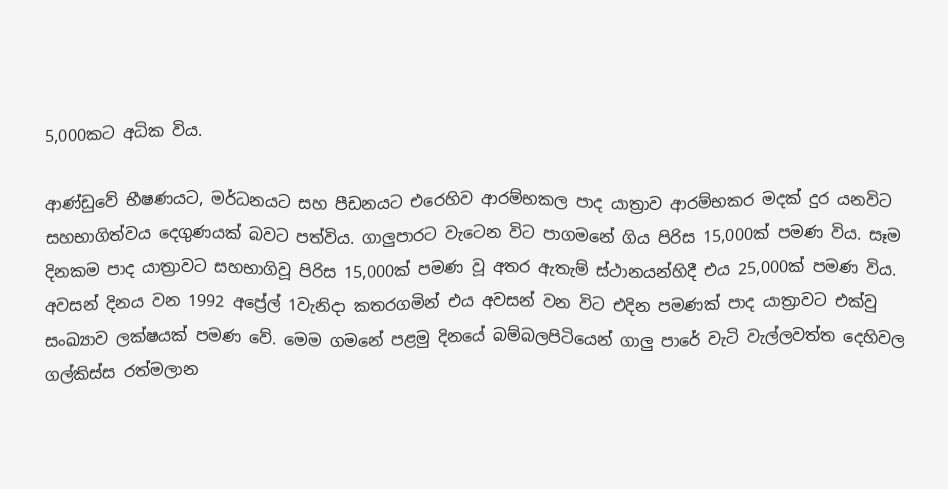5,000කට අධික විය.

ආණ්ඩුවේ භීෂණයට, මර්ධනයට සහ පීඩනයට එරෙහිව ආරම්භකල පාද යාත්‍රාව ආරම්භකර මදක් දුර යනවිට සහභාගිත්වය දෙගුණයක් බවට පත්විය. ගාලුපාරට වැටෙන විට පාගමනේ ගිය පිරිස 15,000ක් පමණ විය. සෑම දිනකම පාද යාත්‍රාවට සහභාගිවූ පිරිස 15,000ක් පමණ වූ අතර ඇතැම් ස්ථානයන්හිදී එය 25,000ක් පමණ විය. අවසන් දිනය වන 1992 අප්‍රේල් 1වැනිදා කතරගමින් එය අවසන් වන විට එදින පමණක් පාද යාත්‍රාවට එක්වු සංඛ්‍යාව ලක්ෂයක් පමණ වේ. මෙම ගමනේ පළමු දිනයේ බම්බලපිටියෙන් ගාලු පාරේ වැටි වැල්ලවත්ත දෙහිවල ගල්කිස්ස රත්මලාන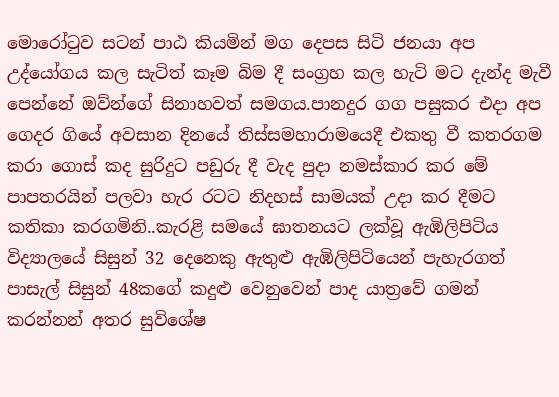මොරෝටුව සටන් පාඨ කියමින් මග දෙපස සිටි ජනයා අප උද්යෝගය කල සැටිත් කෑම බිම දී සංග්‍රහ කල හැටි මට දැන්ද මැවී පෙන්නේ ඔව්න්ගේ සිනාහවත් සමගය.පානදුර ගග පසුකර එදා අප ගෙදර ගියේ අවසාන දිනයේ තිස්සමහාරාමයෙදී එකතු වී කතරගම කරා ගොස් කද සුරිදුට පඩුරු දී වැද පුදා නමස්කාර කර මේ පාපතරයින් පලවා හැර රටට නිදහස් සාමයක් උදා කර දීමට කතිකා කරගමිනි..කැරළි සමයේ ඝාතනයට ලක්වූ ඇඹිලිපිටිය විද්‍යාලයේ සිසුන් 32 දෙනෙකු ඇතුළු ඇඹිලිපිටියෙන් පැහැරගත් පාසැල් සිසුන් 48කගේ කදුළු වෙනුවෙන් පාද යාත්‍රවේ ගමන් කරන්නන් අතර සුවිශේෂ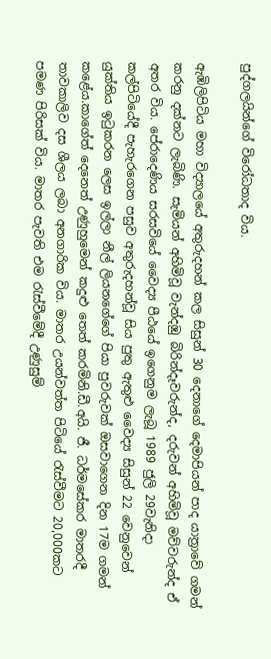පුද්ගලයින්ගේ විරෝධතාද විය.

ඇඹිලිපිටිය මහා විද්‍යාලයේ අතුරුදහන් කල සිසුන් 30 දෙනාගේ දෙමාපියන් පාද යාත්‍රාවේ ගමන් කරනු දක්නට ලැබිණි. සැමියන් අහිමිවූ වැන්දඹු බිරින්දෑවරුන්ද, දරුවන් අහිමිවූ මව්වරුන්ද ඒ අතර විය. පේරාදෙණිය සරසවියේ වෛද්‍ය පීඨයේ ඉගෙනුම ලැබූ 1989 ජුලි 29වැනිදා කල්පිටියේදී පැහැරගෙන පසුව අතුරුදහන්වූ සිය පුතු ඇතුළු වෛද්‍ය සිසුන් 22 වෙනුවෙන් යුක්තිය ඉටුකරන ලෙස ඉල්ලා නීල් ලියනගේගේ පියා පුවරුවක් ඔසවාගෙන දින 17ම ගමන් කළේය.කාගේත් දෙනෙත් උණුහුමෙන් කදුළු තෙත් කරමිනි.ඩී.අයි. ජී. ධර්මසේකර මාතරදී තාවකාලිව දස ශීලය ලබා අනගාරික විය. මාතර උයන්වත්ත පිටියේ රැස්වීමට 20,000කට පමණ පිරිසක් විය. මාතර පැවති එම රැස්වීමේදී උණුසුම්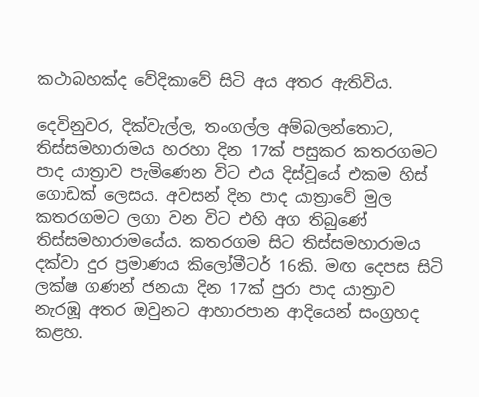කථාබහක්ද වේදිකාවේ සිටි අය අතර ඇතිවිය.

දෙවිනුවර, දික්වැල්ල, තංගල්ල අම්බලන්තොට, තිස්සමහාරාමය හරහා දින 17ක් පසුකර කතරගමට පාද යාත්‍රාව පැමිණෙන විට එය දිස්වූයේ එකම හිස් ගොඩක් ලෙසය. අවසන් දින පාද යාත්‍රාවේ මුල කතරගමට ලගා වන විට එහි අග තිබුණේ තිස්සමහාරාමයේය. කතරගම සිට තිස්සමහාරාමය දක්වා දුර ප්‍රමාණය කිලෝමීටර් 16කි. මඟ දෙපස සිටි ලක්ෂ ගණන් ජනයා දින 17ක් පුරා පාද යාත්‍රාව නැරඹූ අතර ඔවුනට ආහාරපාන ආදියෙන් සංග්‍රහද කළහ.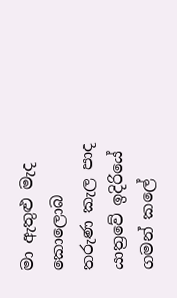මා ඇතුළු මැද කොලොබ තරුණ කැල පාද යාත්‍රවේ ඉදිරියේ ගමන් කලේ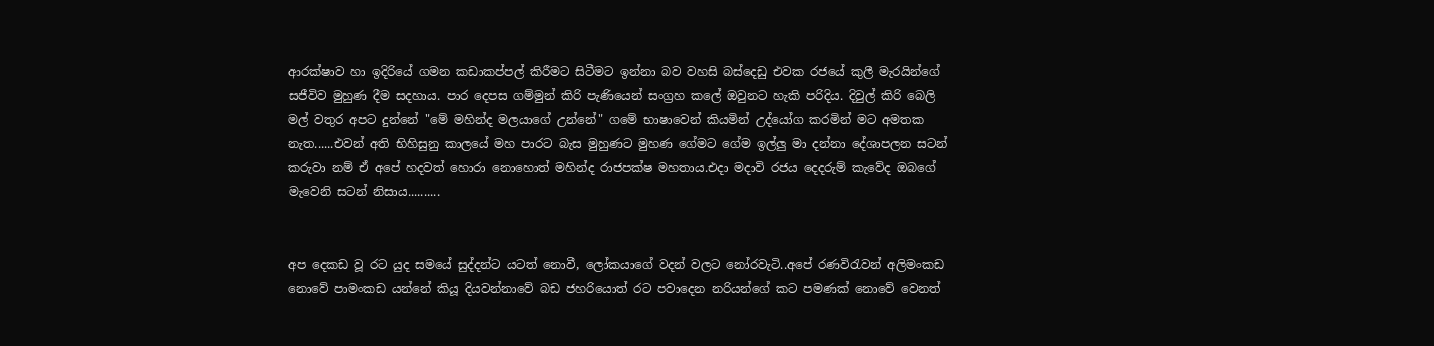ආරක්ෂාව හා ඉදිරියේ ගමන කඩාකප්පල් කිරීමට සිටීමට ඉන්නා බව වහසි බස්දෙඩු එවක රජයේ කුලී මැරයින්ගේ සජීවිව මුහුණ දීම සදහාය. පාර දෙපස ගම්මුන් කිරි පැණියෙන් සංග්‍රහ කලේ ඔවුනට හැකි පරිදිය. දිවුල් කිරි බෙලි මල් වතුර අපට දුන්නේ "මේ මහින්ද මලයාගේ උන්නේ" ගමේ භාෂාවෙන් කියමින් උද්යෝග කරමින් මට අමතක නැත......එවන් අති භිහිසුනු කාලයේ මහ පාරට බැස මුහුණට මුහණ ගේමට ගේම ඉල්ලු මා දන්නා දේශාපලන සටන් කරුවා නම් ඒ අපේ හදවත් හොරා නොහොත් මහින්ද රාජපක්ෂ මහතාය.එදා මදාවි රජය දෙදරුම් කැවේද ඔබගේ මැවෙනි සටන් නිසාය..........


අප දෙකඩ වූ රට යුද සමයේ සුද්දන්ට යටත් නොවී, ලෝකයාගේ වදන් වලට නෝරවැටි..අපේ රණවිරැවන් අලිමංකඩ නොවේ පාමංකඩ යන්නේ කියූ දියවන්නාවේ බඩ ජහරියොත් රට පවාදෙන නරියන්ගේ කට පමණක් නොවේ වෙනත්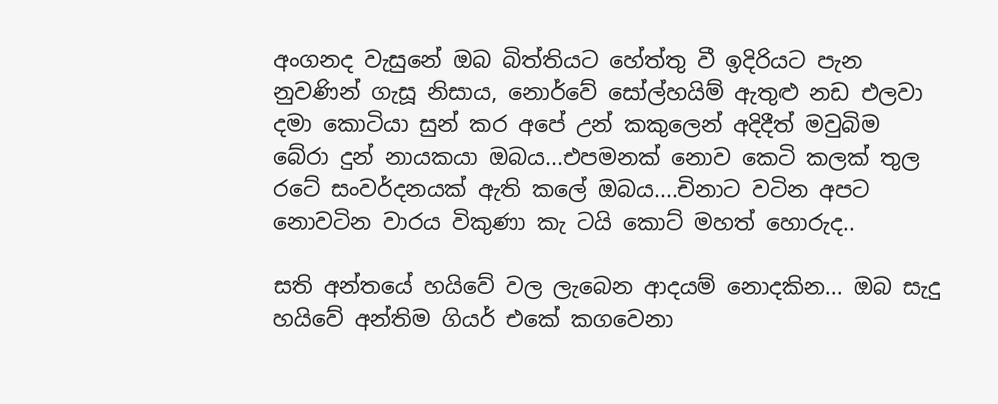අංගනද වැසුනේ ඔබ බිත්තියට හේත්තු වී ඉදිරියට පැන නුවණින් ගැසූ නිසාය, නොර්වේ සෝල්හයිම් ඇතුළු නඩ එලවා දමා කොටියා සුන් කර අපේ උන් කකුලෙන් අදිදීත් මවුබිම බේරා දුන් නායකයා ඔබය...එපමනක් නොව කෙටි කලක් තුල රටේ සංවර්දනයක් ඇති කලේ ඔබය....චිනාට වටින අපට නොවටින වාරය විකුණා කැ ටයි කොට් මහත් හොරුද..

සති අන්තයේ හයිවේ වල ලැබෙන ආදයම් නොදකින... ඔබ සැදු හයිවේ අන්තිම ගියර් එකේ කගවෙනා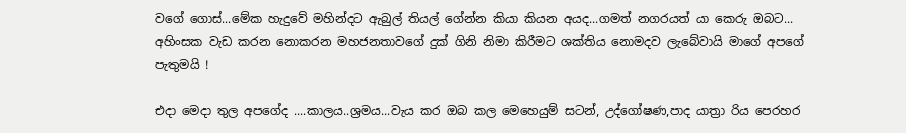වගේ ගොස්...මේක හැදුවේ මහින්දට ඇබුල් තියල් ගේන්න කියා කියන අයද...ගමත් නගරයත් යා කෙරු ඔබට... අහිංසක වැඩ කරන නොකරන මහජනතාවගේ දුක් ගිනි නිමා කිරීමට ශක්තිය නොමදව ලැබේවායි මාගේ අපගේ පැතුමයි !

එදා මෙදා තුල අපගේද ....කාලය..ශ්‍රමය...වැය කර ඔබ කල මෙහෙයුම් සටන්, උද්ගෝෂණ,පාද යාත්‍රා රිය පෙරහර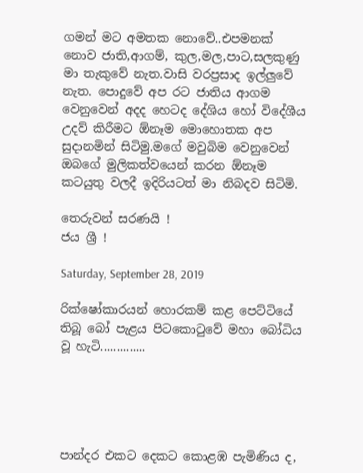ගමන් මට අමතක නොවේ..එපමනක් නොව ජාති,ආගම්, කුල,මල,පාට,සලකුණු මා තැකුවේ නැත.වාසි වරප්‍රසාද ඉල්ලුවේ නැත. පොදුවේ අප රට ජාතිය ආගම වෙනුවෙන් අදද හෙටද දේශිය හෝ විදේශීය උදව් කිරීමට ඕනෑම මොහොතක අප සුදානමින් සිටිමු.මගේ මවුබිම වෙනුවෙන් ඔබගේ මුලිකත්වයෙන් කරන ඕනෑම කටයුතු වලදී ඉදිරියටත් මා නිබදව සිටිමි.

තෙරුවන් සරණයි !
ජය ශ්‍රී !

Saturday, September 28, 2019

රික්ෂෝකාරයන් හොරකම් කළ පෙට්ටියේ තිබූ බෝ පැළය පිටකොටුවේ මහා බෝධිය වූ හැටි..............





පාන්දර එකට දෙකට කොළඹ පැමිණිය ද,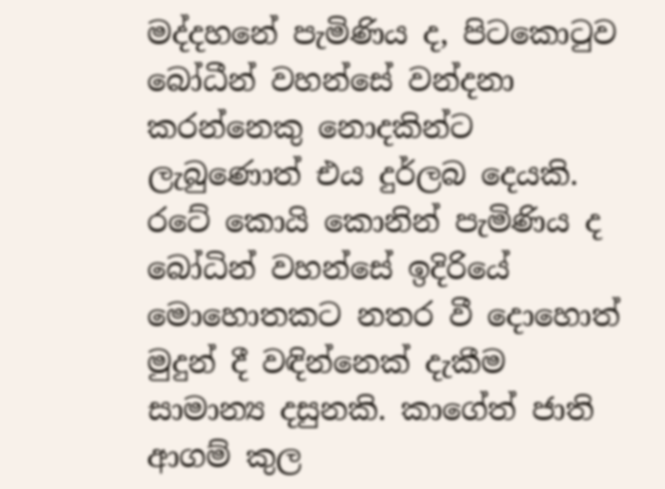මද්දහනේ පැමිණිය ද, පිටකොටුව බෝධීන් වහන්සේ වන්දනා කරන්නෙකු නොදකින්ට ලැබුණොත් එය දුර්ලබ දෙයකි. රටේ කොයි කොනින් පැමිණිය ද බෝධින් වහන්සේ ඉදිරියේ මොහොතකට නතර වී දොහොත් මුදුන් දී වඳින්නෙක් දැකීම සාමාන්‍ය දසුනකි. කාගේත් ජාති ආගම් කුල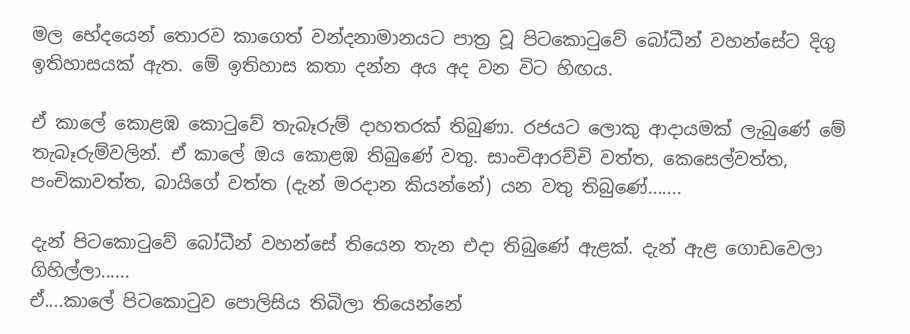මල භේදයෙන් තොරව කාගෙත් වන්දනාමානයට පාත්‍ර වූ පිටකොටුවේ බෝධීන් වහන්සේට දිගු ඉතිහාසයක් ඇත. මේ ඉතිහාස කතා දන්න අය අද වන විට හිඟය.

ඒ කාලේ කොළඹ කොටුවේ තැබෑරුම් දාහතරක් තිබුණා. රජයට ලොකු ආදායමක් ලැබුණේ මේ තැබෑරුම්වලින්. ඒ කාලේ ඔය කොළඹ තිබුණේ වතු. සාංචිආරච්චි වත්ත, කෙසෙල්වත්ත, පංචිකාවත්ත, බායිගේ වත්ත (දැන් මරදාන කියන්නේ) යන වතු තිබුණේ.......

දැන් පිටකොටුවේ බෝධීන් වහන්සේ තියෙන තැන එදා තිබුණේ ඇළක්. දැන් ඇළ ගොඩවෙලා ගිහිල්ලා......
ඒ....කාලේ පිටකොටුව පොලිසිය තිබිලා තියෙන්නේ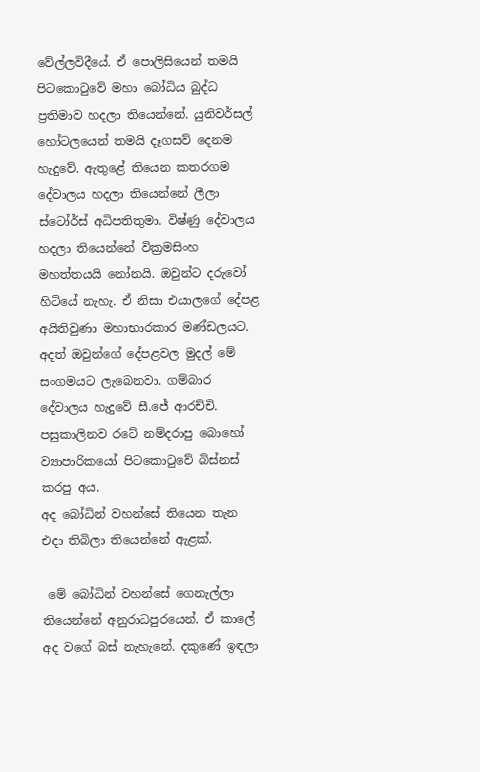වේල්ලවිදීයේ. ඒ පොලිසියෙන් තමයි පිටකොටුවේ මහා බෝධිය බුද්ධ ප්‍රතිමාව හදලා තියෙන්නේ. යුනිවර්සල් හෝටලයෙන් තමයි දෑගසව් දෙනම හැදුවේ. ඇතුළේ තියෙන කතරගම දේවාලය හදලා තියෙන්නේ ලීලා ස්ටෝර්ස් අධිපතිතුමා. විෂ්ණු දේවාලය හදලා තියෙන්නේ වික්‍රමසිංහ මහත්තයයි නෝනයි. ඔවුන්ට දරුවෝ හිටියේ නැහැ. ඒ නිසා එයාලගේ දේපළ අයිතිවුණා මහාභාරකාර මණ්ඩලයට. අදත් ඔවුන්ගේ දේපළවල මුදල් මේ සංගමයට ලැබෙනවා. ගම්බාර දේවාලය හැදුවේ සී.ජේ ආරච්චි. පසුකාලිනව රටේ නම්දරාපු බොහෝ ව්‍යාපාරිකයෝ පිටකොටුවේ බිස්නස් කරපු අය.
අද බෝධින් වහන්සේ තියෙන තැන එදා තිබිලා තියෙන්නේ ඇළක්.

 මේ බෝධින් වහන්සේ ගෙනැල්ලා තියෙන්නේ අනුරාධපුරයෙන්. ඒ කාලේ අද වගේ බස් නැහැනේ. දකුණේ ඉඳලා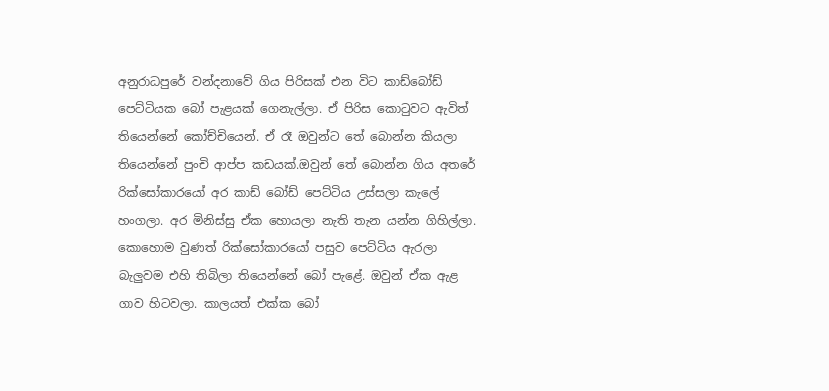අනුරාධපුරේ වන්දනාවේ ගිය පිරිසක් එන විට කාඩ්බෝඩ් පෙට්ටියක බෝ පැළයක් ගෙනැල්ලා. ඒ පිරිස කොටුවට ඇවිත් තියෙන්නේ කෝච්චියෙන්. ඒ රෑ ඔවුන්ට තේ බොන්න කියලා තියෙන්නේ පුංචි ආප්ප කඩයක්.ඔවුන් තේ බොන්න ගිය අතරේ රික්සෝකාරයෝ අර කාඩ් බෝඩ් පෙට්ටිය උස්සලා කැලේ හංගලා. අර මිනිස්සු ඒක හොයලා නැති තැන යන්න ගිහිල්ලා. කොහොම වුණත් රික්සෝකාරයෝ පසුව පෙට්ටිය ඇරලා බැලුවම එහි තිබිලා තියෙන්නේ බෝ පැළේ. ඔවුන් ඒක ඇළ ගාව හිටවලා. කාලයත් එක්ක බෝ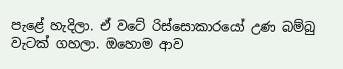පැළේ හැදිලා. ඒ වටේ රිස්සොකාරයෝ උණ බම්බු වැටක් ගහලා. ඔහොම ආව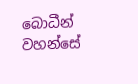බොධීන් වහන්සේ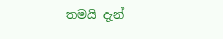තමයි දැන්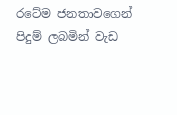රටේම ජනතාවගෙන් පිදුම් ලබමින් වැඩ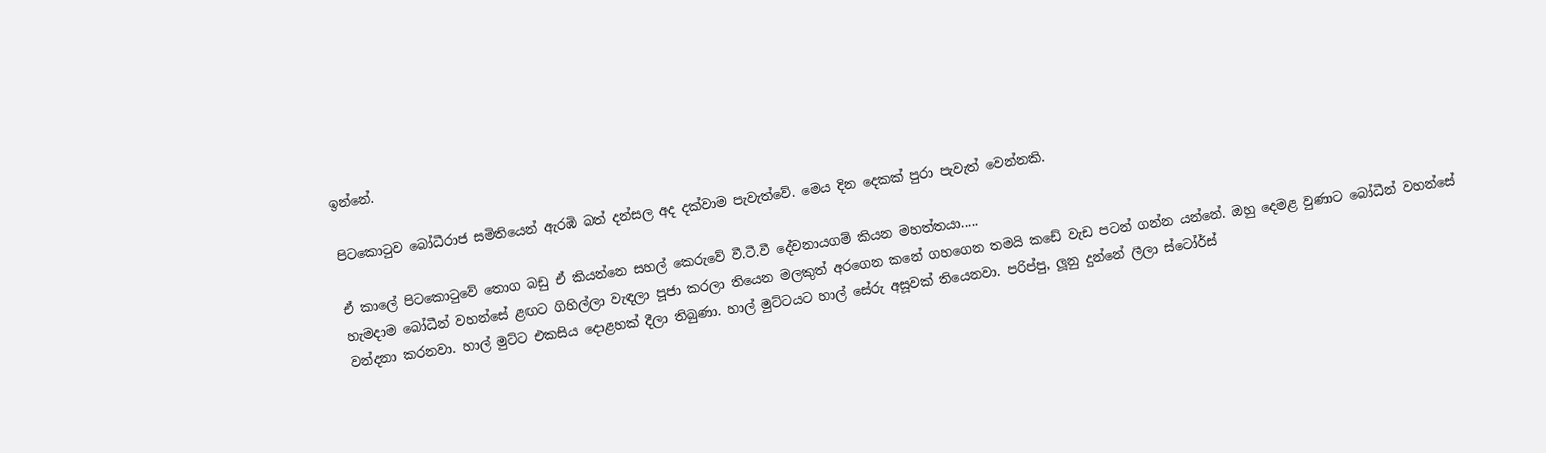ඉන්නේ.

පිටකොටුව බෝධීරාජ සමිතියෙන් ඇරඹි බත් දන්සල අද දක්වාම පැවැත්වේ. මෙය දින දෙකක් පුරා පැවැත් වෙන්නකි.

ඒ කාලේ පිටකොටුවේ තොග බඩු ඒ කියන්නෙ සහල් කෙරුවේ වී.ටී.වී දේවනායගම් කියන මහත්තයා.....
හැමදාම බෝධීන් වහන්සේ ළඟට ගිහිල්ලා වැඳලා පූජා කරලා තියෙන මලකුත් අරගෙන කනේ ගහගෙන තමයි කඩේ වැඩ පටන් ගන්න යන්නේ. ඔහු දෙමළ වුණාට බෝධීන් වහන්සේ වන්දනා කරනවා. හාල් මුට්ට එකසිය දොළහක් දීලා තිබුණා. හාල් මුට්ටයට හාල් සේරු අසූවක් තියෙනවා. පරිප්පු, ලූනු දුන්නේ ලීලා ස්ටෝර්ස්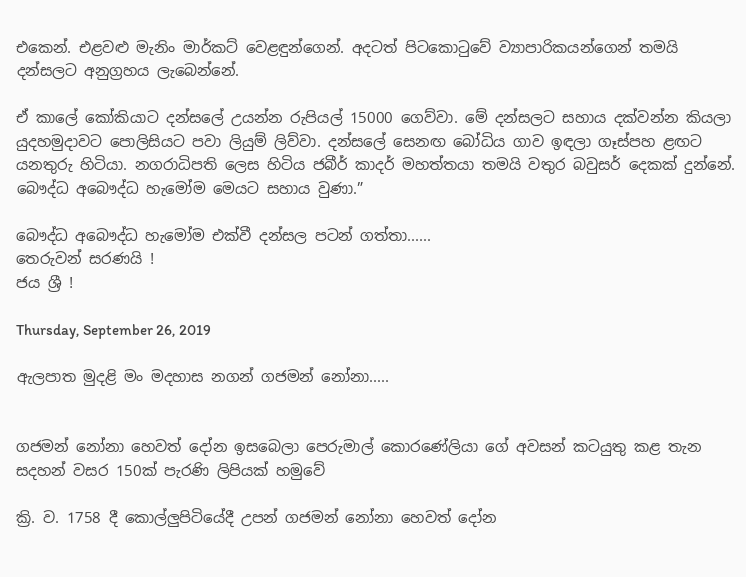එකෙන්. එළවළු මැනිං මාර්කට් වෙළඳුන්ගෙන්. අදටත් පිටකොටුවේ ව්‍යාපාරිකයන්ගෙන් තමයි දන්සලට අනුග්‍රහය ලැබෙන්නේ.

ඒ කාලේ කෝකියාට දන්සලේ උයන්න රුපියල් 15000 ගෙව්වා. මේ දන්සලට සහාය දක්වන්න කියලා යුදහමුදාවට පොලිසියට පවා ලියුම් ලිව්වා. දන්සලේ සෙනඟ බෝධිය ගාව ඉඳලා ගෑස්පහ ළඟට යනතුරු හිටියා. නගරාධිපති ලෙස හිටිය ජබීර් කාදර් මහත්තයා තමයි වතුර බවුසර් දෙකක් දුන්නේ. බෞද්ධ අබෞද්ධ හැමෝම මෙයට සහාය වුණා.”

බෞද්ධ අබෞද්ධ හැමෝම එක්වී දන්සල පටන් ගත්තා......
තෙරුවන් සරණයි !
ජය ශ්‍රී !

Thursday, September 26, 2019

ඇලපාත මුදළි මං මදහාස නගන් ගජමන් නෝනා.....


ගජමන් නෝනා හෙවත් දෝන ඉසබෙලා පෙරුමාල් කොරණේලියා ගේ අවසන් කටයුතු කළ තැන සදහන් වසර 150ක් පැරණි ලිපියක් හමුවේ

ක්‍රි. ව. 1758 දී කොල්ලුපිටියේදී උපන් ගජමන් නෝනා හෙවත් දෝන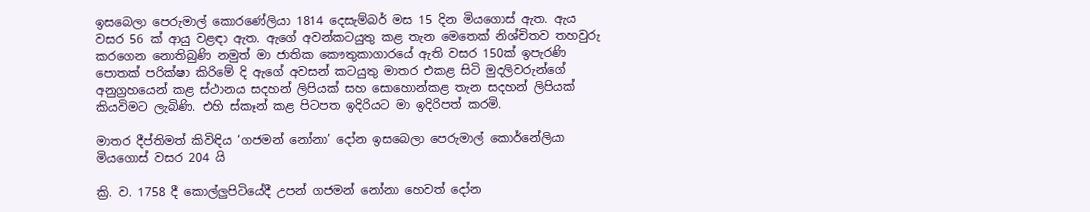ඉසබෙලා පෙරුමාල් කොරණේලියා 1814 දෙසැම්බර් මස 15 දින මියගොස් ඇත. ඇය වසර 56 ක් ආයු වළඳා ඇත. ඇගේ අවන්කටයුතු කළ තැන මෙතෙක් නිශ්චිතව තහවුරු කරගෙන නොතිබුණි නමුත් මා ජාතික කෞතුකාගාරයේ ඇති වසර 150ක් ඉපැරණි පොතක් පරික්ෂා කිරිමේ දි ඇගේ අවසන් කටයුතු මාතර එකළ සිටි මුදලිවරුන්ගේ අනුග්‍රහයෙන් කළ ස්ථානය සදහන් ලිපියක් සහ සොහොන්කළ තැන සදහන් ලිපියක් කියවිමට ලැබිණි. එහි ස්කෑන් කළ පිටපත ඉදිරියට මා ඉදිරිපත් කරමි.

මාතර දීප්තිමත් කිවිඳිය ‘ගජමන් නෝනා’ දෝන ඉසබෙලා පෙරුමාල් කොර්නේලියා මියගොස් වසර 204 යි

ක්‍රි. ව. 1758 දී කොල්ලුපිටියේදී උපන් ගජමන් නෝනා හෙවත් දෝන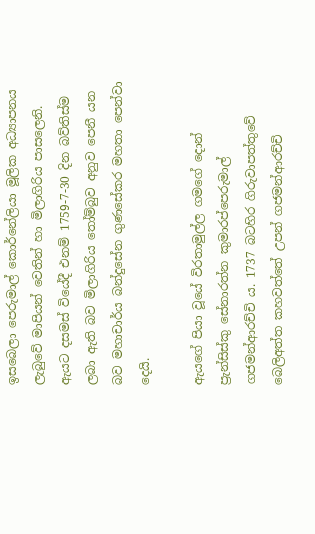ඉසබෙලා පෙරුමාල් කොර්නේලියා මූලික අධ්‍යාපනය ලැබුවේ මාපියන් වෙතින් හා මිලාගිරිය පාසලෙනි. ඇයට දසමස් වියේදී එනම් 1759-7-30 දින බව්තිස්ම ලබා ඇති බව මිලාගිරිය තෝම්බුව අනුව පෙනී යන බව මහාචාර්ය බන්දුසේන ගුණසේකර මහතා පෙන්වා දෙයි.

ඇයගේ පියා වූයේ විරතාමුල්ල ගමගේ දොන් ප්‍රැන්සිස්කු සේනාරත්න කුමාරප්පෙරුමාල් ගජමන්ආරච්චි ය. 1737 බටහිර ගිරුවාපත්තුවේ බෙලිඅත්ත කහවත්තේ උපන් ගජමන්ආරච්චි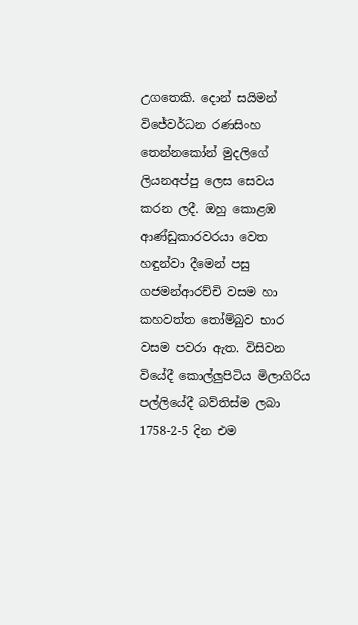උගතෙකි. දොන් සයිමන් විජේවර්ධන රණසිංහ තෙන්නකෝන් මුදලිගේ ලියනඅප්පු ලෙස සෙවය කරන ලදී. ඔහු කොළඹ ආණ්ඩුකාරවරයා වෙත හඳුන්වා දීමෙන් පසු ගජමන්ආරච්චි වසම හා කහවත්ත තෝම්බුව භාර වසම පවරා ඇත. විසිවන වියේදී කොල්ලුපිටිය මිලාගිරිය පල්ලියේදී බව්තිස්ම ලබා 1758-2-5 දින එම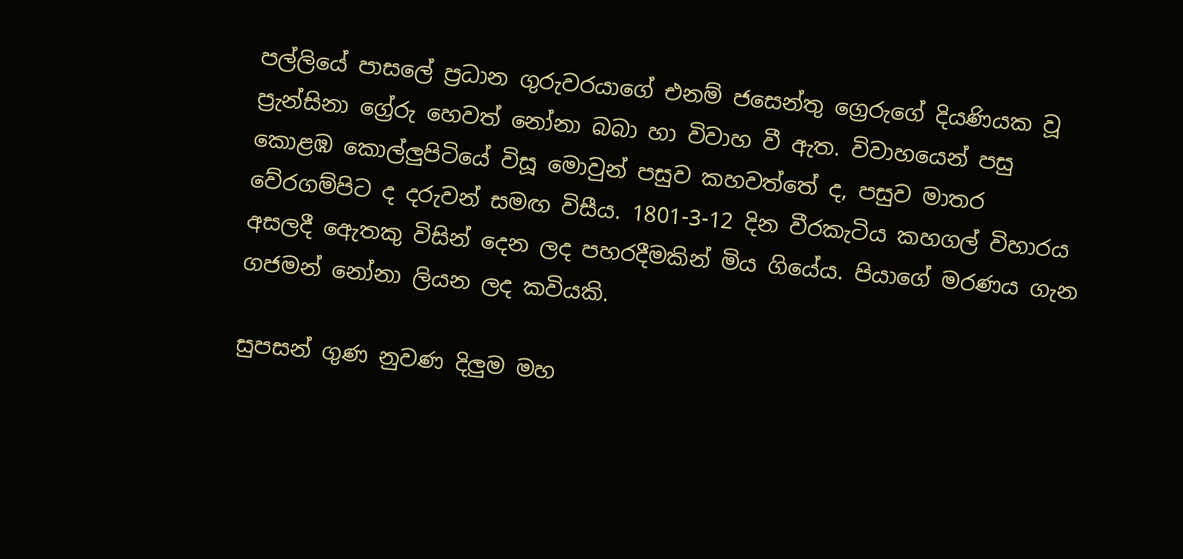පල්ලියේ පාසලේ ප්‍රධාන ගුරුවරයාගේ එනම් ජසෙන්තු ග්‍රෙරුගේ දියණියක වූ ප්‍රැන්සිනා ග්‍රේරු හෙවත් නෝනා බබා හා විවාහ වී ඇත. විවාහයෙන් පසු කොළඹ කොල්ලුපිටියේ විසූ මොවුන් පසුව කහවත්තේ ද, පසුව මාතර වේරගම්පිට ද දරුවන් සමඟ විසීය. 1801-3-12 දින වීරකැටිය කහගල් විහාරය අසලදී ඇ‍ෙතකු විසින් දෙන ලද පහරදීමකින් මිය ගියේය. පියාගේ මරණය ගැන ගජමන් නෝනා ලියන ලද කවියකි.

සුපසන් ගුණ නුවණ දිලුම මහ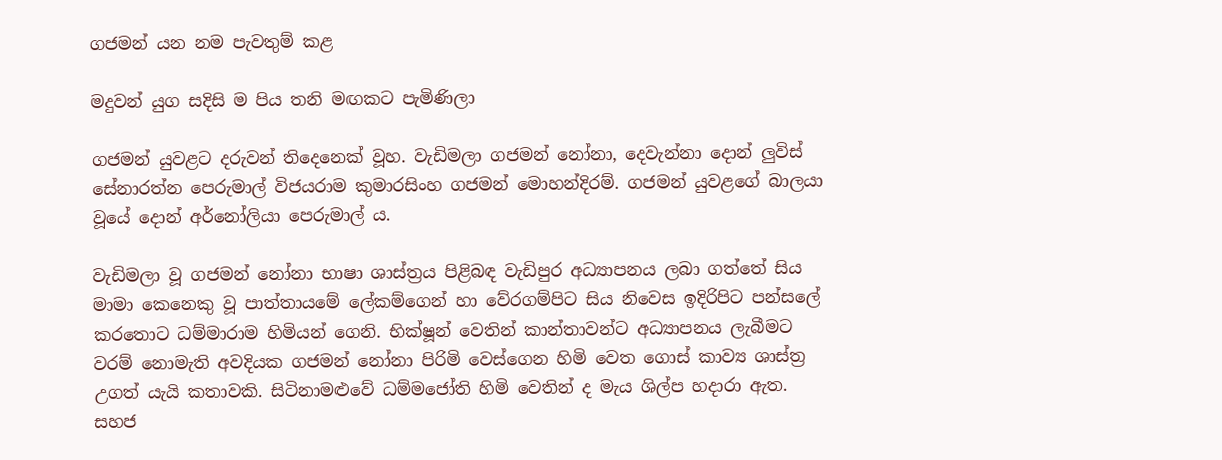ගජමන් යන නම පැවතුම් කළ

මදුවන් යුග සදිසි ම පිය තනි මඟකට පැමිණිලා

ගජමන් යුවළට දරුවන් තිදෙනෙක් වූහ. වැඩිමලා ගජමන් නෝනා, දෙවැන්නා දොන් ලුවිස් සේනාරත්න පෙරුමාල් විජයරාම කුමාරසිංහ ගජමන් මොහන්දිරම්. ගජමන් යුවළගේ බාලයා වූයේ දොන් අර්නෝලියා පෙරුමාල් ය.

වැඩිමලා වූ ගජමන් නෝනා භාෂා ශාස්ත්‍රය පිළිබඳ වැඩිපුර අධ්‍යාපනය ලබා ගත්තේ සිය මාමා කෙනෙකු වූ පාත්තායමේ ලේකම්ගෙන් හා වේරගම්පිට සිය නිවෙස ඉදිරිපිට පන්සලේ කරතොට ධම්මාරාම හිමියන් ගෙනි. භික්ෂූන් වෙතින් කාන්තාවන්ට අධ්‍යාපනය ලැබීමට වරම් නොමැති අවදියක ගජමන් නෝනා පිරිමි වෙස්ගෙන හිමි වෙත ගොස් කාව්‍ය ශාස්ත්‍ර උගත් යැයි කතාවකි. සිටිනාමළුවේ ධම්මජෝති හිමි වෙතින් ද මැය ශිල්ප හදාරා ඇත. සහජ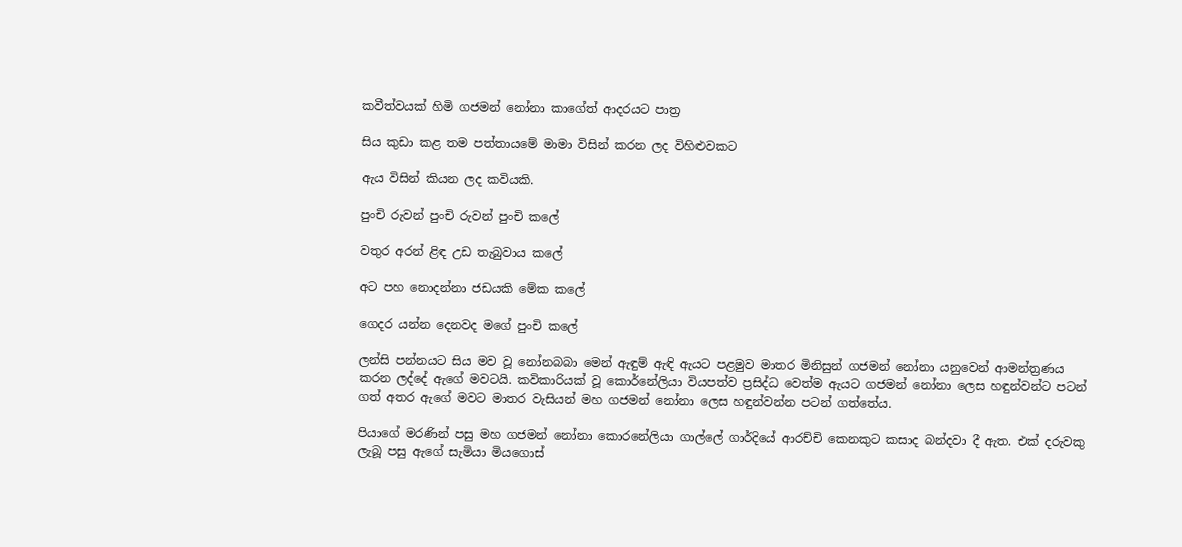කවීත්වයක් හිමි ගජමන් නෝනා කාගේත් ආදරයට පාත්‍ර

සිය කුඩා කළ තම පත්තායමේ මාමා විසින් කරන ලද විහිළුවකට

ඇය විසින් කියන ලද කවියකි.

පුංචි රුවන් පුංචි රුවන් පුංචි කලේ

වතුර අරන් ළිඳ උඩ තැබුවාය කලේ

අට පහ නොදන්නා ජඩ‍යකි මේක කලේ

ගෙදර යන්න දෙනවද මගේ පුංචි කලේ

ලන්සි පන්නයට සිය මව වූ නෝනබබා මෙන් ඇඳුම් ඇඳි ඇයට පළමුව මාතර මිනිසුන් ගජමන් නෝනා යනුවෙන් ආමන්ත්‍රණය කරන ලද්දේ ඇගේ මවටයි. කවිකාරියක් වූ කොර්නේලියා වියපත්ව ප්‍රසිද්ධ වෙත්ම ඇයට ගජමන් ‍නෝනා ලෙස හඳුන්වන්ට පටන් ගත් අතර ඇගේ මවට මාතර වැසියන් මහ ගජමන් නෝනා ලෙස හඳුන්වන්න පටන් ගත්තේය.

පියාගේ මරණින් පසු මහ ගජමන් නෝනා කොරනේලියා ගාල්ලේ ගාර්දියේ ආරච්චි කෙනකුට කසාද බන්දවා දී ඇත. එක් දරුවකු ලැබූ පසු ඇගේ සැමියා මියගොස්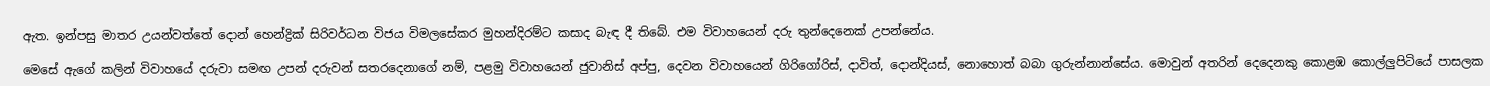ඇත. ඉන්පසු මාතර උයන්වත්තේ දොන් හෙන්ද්‍රික් සිරිවර්ධන විජය විමලසේකර මුහන්දිරම්ට කසාද බැඳ දී තිබේ. එම විවාහයෙන් දරු තුන්දෙනෙක් උපන්නේය.

මෙසේ ඇගේ කලින් විවාහයේ දරුවා සමඟ උපන් දරුවන් සතරදෙනාගේ නම්, පළමු විවාහයෙන් ජුවානිස් අප්පු, දෙවන විවාහයෙන් ගිරිගෝරිස්, දාවිත්, දොන්දියස්, නොහොත් බබා ගුරුන්නාන්සේය. මොවුන් අතරින් දෙදෙනකු කොළඹ කොල්ලුපිටියේ පාසලක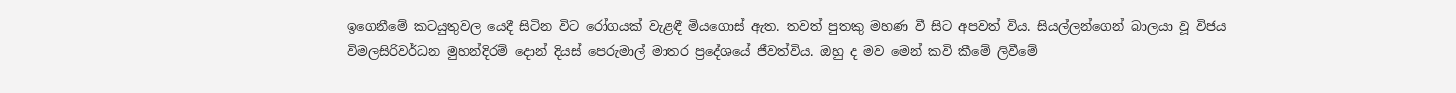ඉගෙනීමේ කටයුතුවල යෙදී සිටින විට රෝගයක් වැළඳී මියගොස් ඇත. තවත් පුතකු මහණ වී සිට අපවත් විය. සියල්ලන්ගෙන් බාලයා වූ විජය විමලසිරිවර්ධන මුහන්දිරම් දොන් දියස් පෙරුමාල් මාතර ප්‍රදේශයේ ජීවත්විය. ඔහු ද මව මෙන් කවි කීමේ ලිවීමේ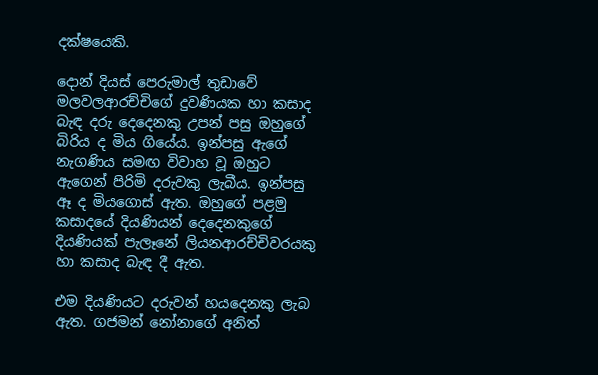දක්ෂයෙකි.

දොන් දියස් පෙරුමාල් තුඩාවේ මලවලආරච්චිගේ දුවණියක හා කසාද බැඳ දරු දෙදෙනකු උපන් පසු ඔහුගේ බිරිය ද මිය ගියේය. ඉන්පසු ඇගේ නැගණිය සමඟ විවාහ වූ ඔහුට ඇගෙන් පිරිමි දරුවකු ලැබීය. ඉන්පසු ඈ ද මියගොස් ඇත. ඔහුගේ පළමු කසාදයේ දියණියන් දෙදෙනකුගේ දියණියක් පැලෑනේ ලියනආරච්චිවරයකු හා කසාද බැඳ දී ඇත.

එම දියණියට දරුවන් හයදෙනකු ලැබ ඇත. ගජමන් නෝනාගේ අනිත්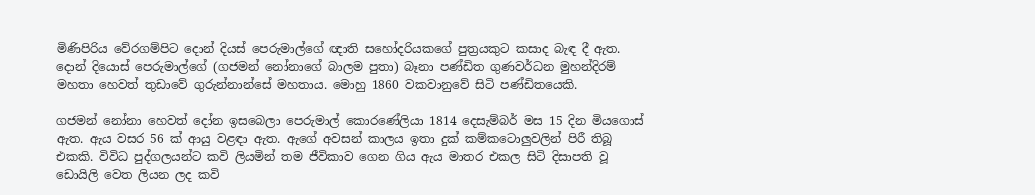මිණිපිරිය වේරගම්පිට දොන් දියස් පෙරුමාල්ගේ ඥාති සහෝදරියකගේ පුත්‍රයකුට කසාද බැඳ දී ඇත. දොන් දියොස් පෙරුමාල්ගේ (ගජමන් නෝනාගේ බාලම පුතා) බෑනා පණ්ඩිත ගුණවර්ධන මුහන්දිරම් මහතා හෙවත් තුඩාවේ ගුරුන්නා‍න්සේ මහතාය. මොහු 1860 වකවානුවේ සිටි පණ්ඩිතයෙකි.

ගජමන් නෝනා හෙවත් දෝන ඉසබෙලා පෙරුමාල් කොරණේලියා 1814 දෙසැම්බර් මස 15 දින මියගොස් ඇත. ඇය වසර 56 ක් ආයු වළඳා ඇත. ඇගේ අවසන් කාලය ඉතා දුක් කම්කටොලුවලින් පිරී තිබූ එකකි. විවිධ පුද්ගලයන්ට කවි ලියමින් තම ජීවිකාව ගෙන ගිය ඇය මාතර එකල සිටි දිසාපති වූ ඩොයිලි වෙත ලියන ලද කවි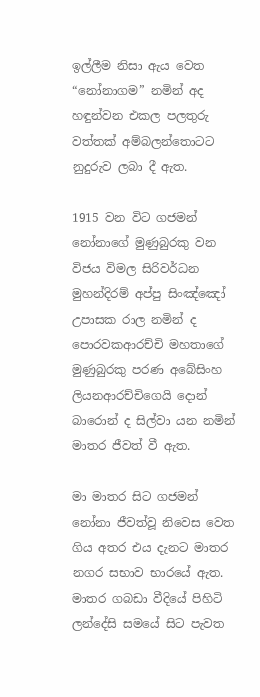ඉල්ලීම නිසා ඇය වෙත “නෝනාගම” නමින් අද හඳුන්වන එකල පලතුරු වත්තක් අම්බලන්තොටට නුදුරුව ලබා දී ඇත.

1915 වන විට ගජමන් නෝනාගේ මුණුබුරකු වන විජය විමල සිරිවර්ධන මුහන්දිරම් අප්පු සිංඤ්ඤෝ උපාසක රාල නමින් ද පොරවකආරච්චි මහතාගේ මුණුබුරකු පරණ අබේසිංහ ලියනආරච්චිගෙයි දොන් බාරොන් ද සිල්වා යන නමින් මාතර ජීවත් වී ඇත.

මා මාතර සිට ගජමන් නෝනා ජීවත්වූ නිවෙස වෙත ගිය අතර එය දැනට මාතර නගර සභාව භාරයේ ඇත. මාතර ගබඩා වීදියේ පිහිටි ලන්දේසි සමයේ සිට පැවත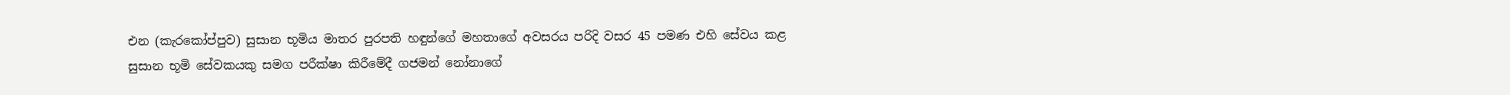එන (කැරකෝප්පුව) සුසාන භූමිය මාතර පුරපති හඳුන්ගේ මහතාගේ අවසරය පරිදි වසර 45 පමණ එහි සේවය කළ සුසාන භූමි සේවකයකු සමග පරීක්ෂා කිරීමේදී ගජමන් නෝනාගේ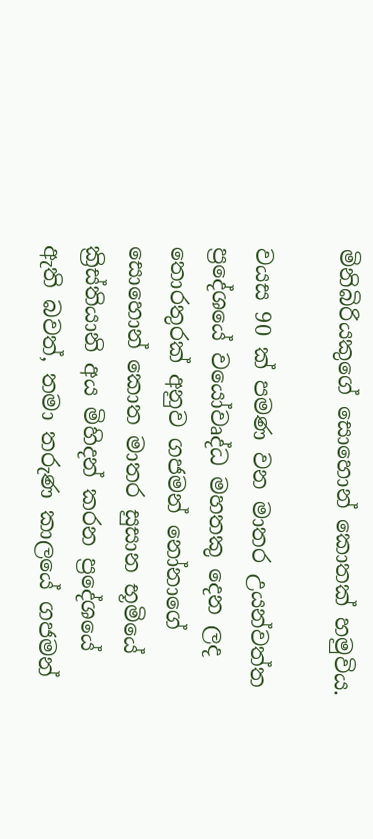මිනිබිරියකුගේ සොහොන් කොතක් හමුවිය.

වයස 90 ක් පමණ වන මාතර උයන්වත්ත ප්‍රදේශයේ වයෝවෘද්ධ මහතකු දෙන ලද තොරතුරක් අනුව ගජමන් නෝනාගේ සොහොන් කොත මාතර සුසාන භූමියේ ක්‍රිස්තියානි අය මිහිදන් කරන ප්‍රදේශයේ ඇති බවත්, තමා තරුණ කාලයේ ගජමන්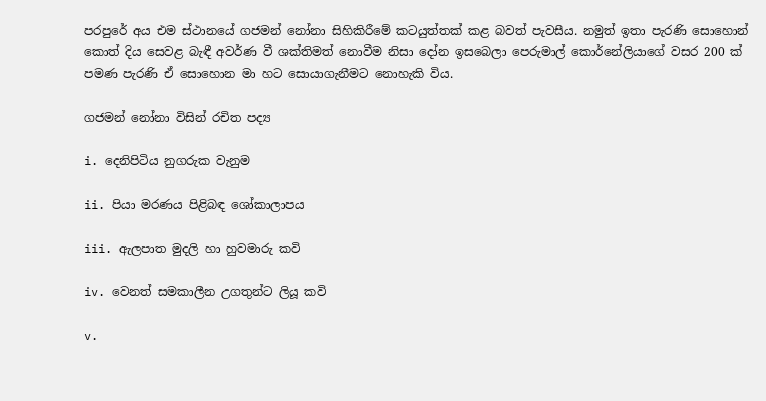පරපුරේ අය එම ස්ථානයේ ගජමන් නෝනා සිහිකිරීමේ කටයුත්තක් කළ බවත් පැවසීය. නමුත් ඉතා පැරණි සොහොන් කොත් දිය සෙවළ බැඳී අවර්ණ වී ශක්තිමත් නොවීම නිසා දෝන ඉසබෙලා පෙරුමාල් කොර්නේලියාගේ වසර 200 ක් පමණ පැරණි ඒ සොහොන මා හට සොයාගැනීමට නොහැකි විය.

ගජමන් නෝනා විසින් රචිත පද්‍ය

i. දෙනිපිටිය නුගරුක වැනුම

ii. පියා මරණය පිළිබඳ ශෝකාලාපය

iii. ඇලපාත මුදලි හා හුවමාරු කවි

iv. වෙනත් සමකාලීන උගතුන්ට ලියූ කවි

v.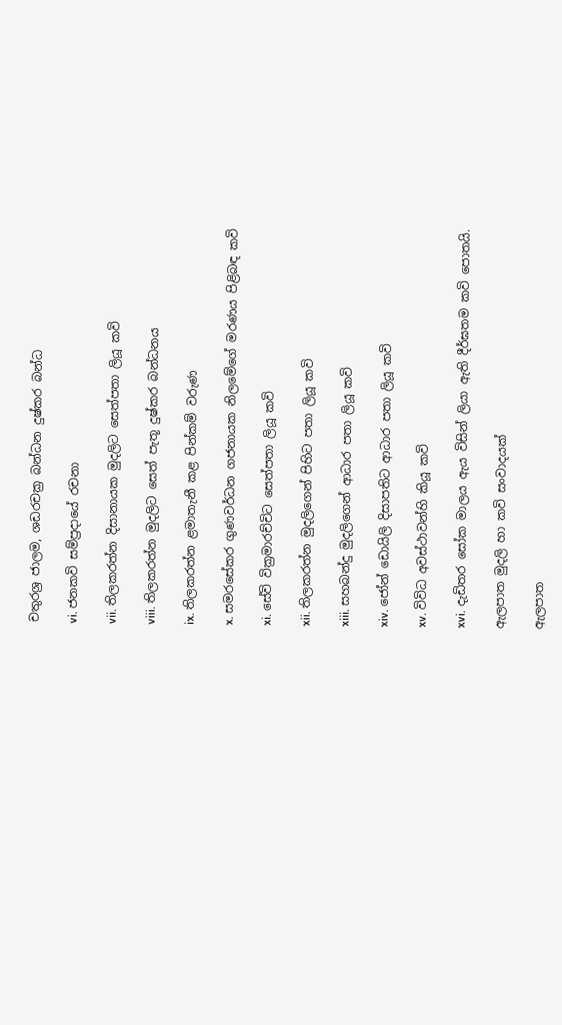චතුරශ්‍ර ජාලම, ශඩරචක්‍ර බන්ධන දුෂ්කර බන්ධ

vi. ජනකවි සම්ප්‍රදායේ රචනා

vii. තිලකරත්න දිසානායක මුදලිට සෙත්පතා ලියූ කවි

viii. තිලකරත්න මුදලිට සෙත් පැතූ දුෂ්කර බන්ධනය

ix. තිලකරත්න ළමාතැනී කළ පින්කම් වරුණ

x. සමරසේකර ගුණවර්ධන ගජනායක නිලමේගේ මරණය පිළිබඳ කවි

xi. සේවි වික්‍රමාරච්චිට සෙත්පතා ලියූ කවි

xii. තිලකරත්න මුදලිගෙන් පිහිට පතා ලියූ කවි

xiii. සහබන්දු මුදලිගෙන් ආධාර පතා ලියූ කවි

xiv. ජෝන් ඩොයිලි දිසාපතිට ආධාර පතා ලියූ කවි

xv. විවිධ අවස්ථාවන්හි කියූ කවි

xvi. දැඩිතර සෝක මාලය ඇය විසින් ලියා ඇති දීර්ඝතම කවි පොතයි.

ඇලපාත මුදලි හා කවි සංවාදයක්

ඇලපාත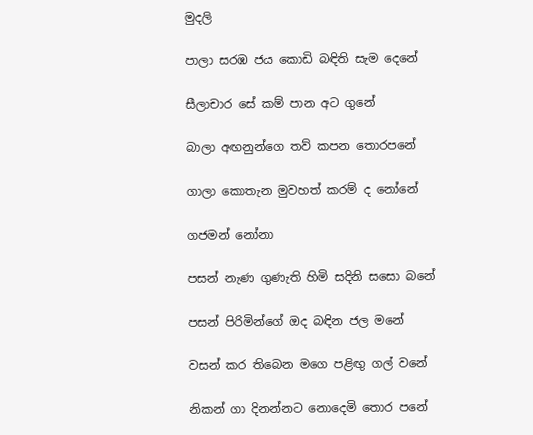මුදලි

පාලා සරඹ ජය කොඩි බඳිති සැම දෙනේ

සීලාචාර‍ සේ කම් පාන අට ගුනේ

බාලා අඟනුන්ගෙ තව් කපන තොරපනේ

ගාලා කොතැන මුවහත් කරම් ද නෝනේ

ගජමන් නෝනා

පසන් නැණ ගුණැති හිමි සදිනි සසො බනේ

පසන් පිරිමින්ගේ ඔද බඳින ජල මනේ

වසන් කර තිබෙන මගෙ පළිඟු ගල් වනේ

නිකන් ගා දිනන්නට නොදෙමි තොර පනේ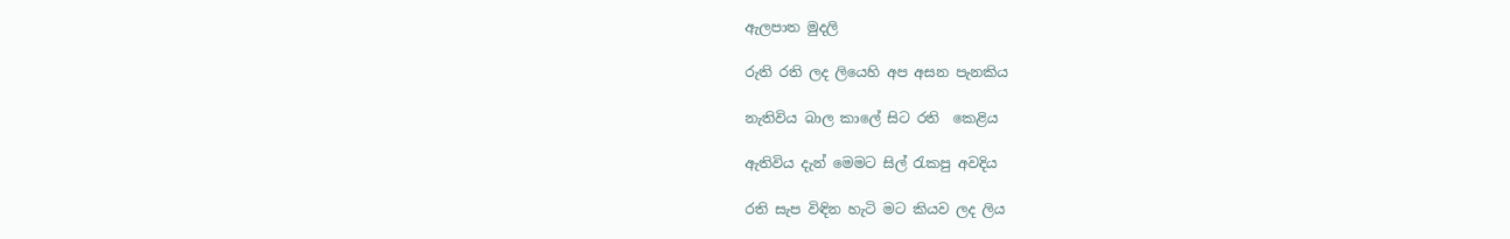ඇලපාත මුදලි

රුති රති ලද ලියෙහි අප අසන පැනකිය

නැතිවිය බාල කාලේ සිට රති ‍ කෙළිය

ඇතිවිය දැන් මෙමට සිල් රැකපු අවදිය

රති සැප විඳින හැටි මට කියව ලද ලිය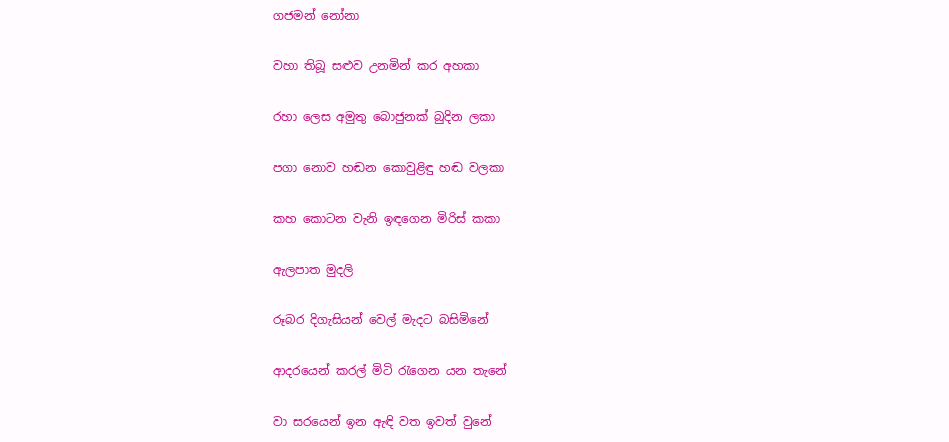ගජමන් නෝනා

වහා තිබූ සළුව උනමින් කර අහකා

රහා ලෙස අමුතු බොජුනක් බුදින ලකා

පගා නොව හඬන කොවුළිඳු හඬ වලකා

කහ කොටන වැනි ඉඳගෙන මිරිස් කකා

ඇලපාත මුදලි

රූබර දිගැසියන් වෙල් මැදට බසිමිනේ

ආදරයෙන් කරල් මිටි රැගෙන යන තැනේ

වා සරයෙන් ඉන ඇඳි වත ඉවත් වුනේ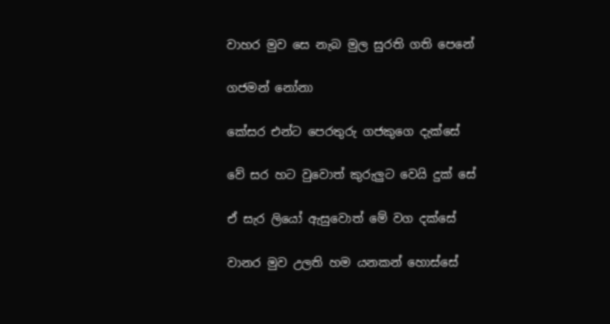වාහර මුව සෙ නැබ මුල සුරති ගති පෙනේ

ගජමන් නෝනා

කේසර එන්ට පෙරතුරු ගජකුගෙ දැක්සේ

වේ සර හට වුවොත් කුරුලුට වෙයි දුක් සේ

ඒ සැර ලියෝ ඇසුවොත් මේ වග දක්සේ

වානර මුව උලති හම යනකන් ‍හොස්සේ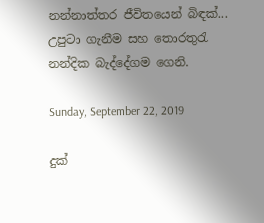නන්නාත්තර ජීවිතයෙන් බිඳක්...
උපුටා ගැනීම සහ තොරතුරැ නන්දික බැද්දේගම ගෙනි.

Sunday, September 22, 2019

දුක්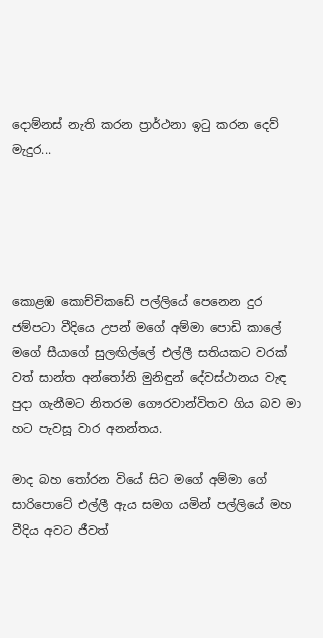දොම්නස් නැති කරන ප්‍රාර්ථනා ඉටු කරන දෙව් මැදුර...





කොළඹ කොච්චිකඩේ පල්ලියේ පෙනෙන දුර ජම්පටා වීදියෙ උපන් මගේ අම්මා පොඩි කාලේ මගේ සීයාගේ සුලඟිල්ලේ එල්ලී සතියකට වරක් වත් සාන්ත අන්තෝනි මුනිඳුන් දේවස්ථානය වැඳ පුදා ගැනීමට නිතරම ගෞරවාන්විතව ගිය බව මා හට පැවසූ වාර අනන්තය.

මාද බහ තෝරන වියේ සිට මගේ අම්මා ගේ සාරිපොටේ එල්ලී ඇය සමග යමින් පල්ලියේ මහ වීදිය අවට ජීවත්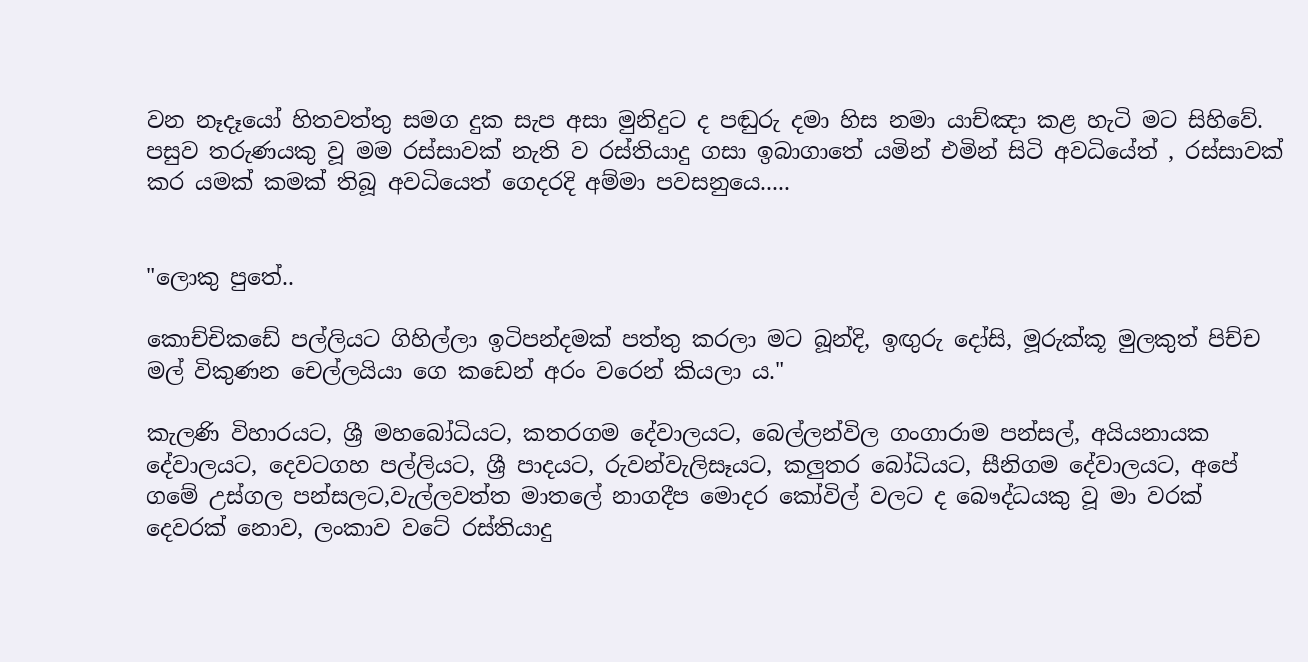වන නෑදෑයෝ හිතවත්තු සමග දුක සැප අසා මුනිදුට ද පඬුරු දමා හිස නමා යාච්ඤා කළ හැටි මට සිහිවේ. පසුව තරුණයකු වූ මම රස්සාවක් නැති ව රස්තියාදු ගසා ඉබාගාතේ යමින් එමින් සිටි අවධියේත් , රස්සාවක් කර යමක් කමක් තිබූ අවධියෙත් ගෙදරදි අම්මා පවසනුයෙ.....


"ලොකු පුතේ..

කොච්චිකඩේ පල්ලියට ගිහිල්ලා ඉටිපන්දමක් පත්තු කරලා මට බූන්දි, ඉඟුරු දෝසි, මූරුක්කූ මුලකුත් පිච්ච මල් විකුණන චෙල්ලයියා ගෙ කඩෙන් අරං වරෙන් කියලා ය."

කැලණි විහාරයට, ශ්‍රී මහබෝධියට, කතරගම දේවාලයට, බෙල්ලන්විල ගංගාරාම පන්සල්, අයියනායක දේවාලයට, දෙවටගහ පල්ලියට, ශ්‍රී පාදයට, රුවන්වැලිසෑයට, කලුතර බෝධියට, සීනිගම දේවාලයට, අපේ ගමේ උස්ගල පන්සලට,වැල්ලවත්ත මාතලේ නාගදීප මොදර කෝවිල් වලට ද බෞද්ධයකු වූ මා වරක් දෙවරක් නොව, ලංකාව වටේ රස්තියාදු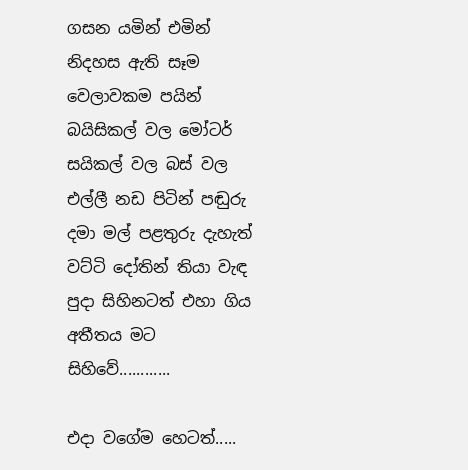ගසන යමින් එමින් නිදහස ඇති සෑම වෙලාවකම පයින් බයිසිකල් වල මෝටර් සයිකල් වල බස් වල එල්ලී නඩ පිටින් පඬුරු දමා මල් පළතුරු දැහැත් වට්ටි දෝතින් තියා වැඳ පුදා සිහිනටත් එහා ගිය අතීතය මට සිහිවේ............

එදා වගේම හෙටත්.....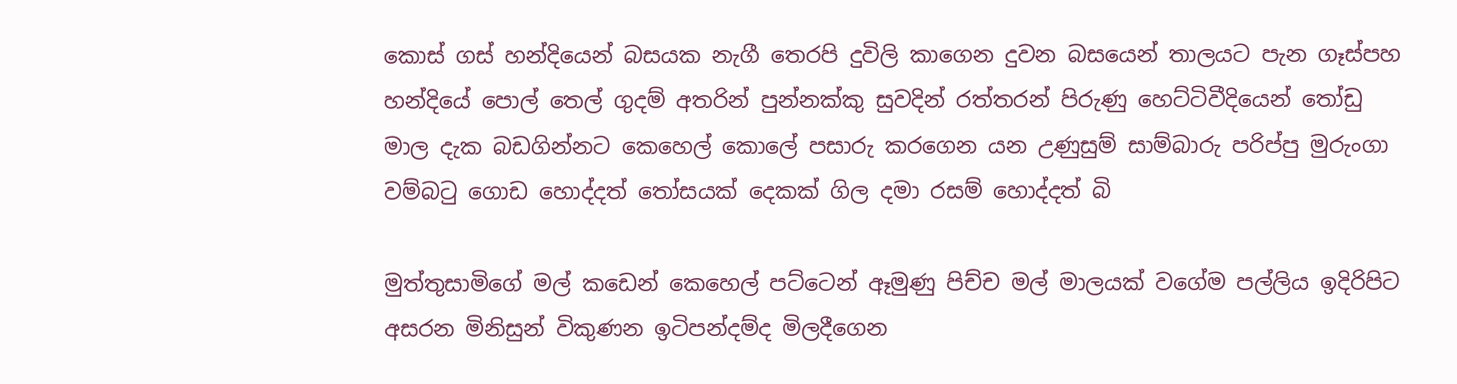කොස් ගස් හන්දියෙන් බසයක නැගී තෙරපි දුවිලි කාගෙන දුවන බසයෙන් තාලයට පැන ගෑස්පහ හන්දියේ පොල් තෙල් ගුදම් අතරින් පුන්නක්කු සුවදින් රත්තරන් පිරුණු හෙට්ටිවීදියෙන් තෝඩු මාල දැක බඩගින්නට කෙහෙල් කොලේ පසාරු කරගෙන යන උණුසුම් සාම්බාරු පරිප්පු මුරුංගා වම්බටු ගොඩ හොද්දත් තෝසයක් දෙකක් ගිල දමා රසම් හොද්දත් බි

මුත්තුසාමිගේ මල් කඩෙන් කෙහෙල් පට්ටෙන් ඈමුණු පිච්ච මල් මාලයක් වගේම පල්ලිය ඉදිරිපිට අසරන මිනිසුන් විකුණන ඉටිපන්දම්ද මිලදීගෙන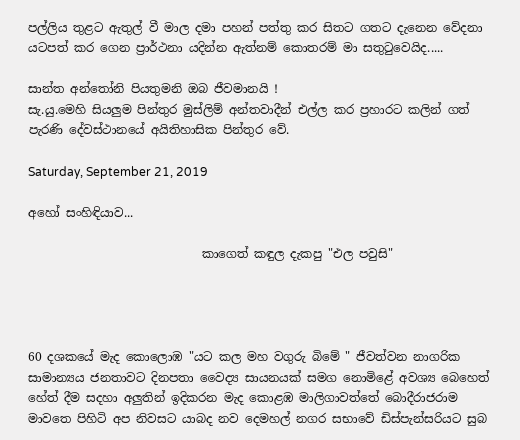පල්ලිය තුළට ඇතුල් වී මාල දමා පහන් පත්තු කර සිතට ගතට දැනෙන වේදනා යටපත් කර ගෙන ප්‍රාර්ථනා යදින්න ඇත්නම් කොතරම් මා සතුටුවෙයිද.....

සාන්ත අන්තෝනි පියතුමනි ඔබ ජීවමානයි !
සැ.යු.මෙහි සියලුම පින්තුර මුස්ලිම් අන්තවාදීන් එල්ල කර ප්‍රහාරට කලින් ගත් පැරණි දේවස්ථානයේ අයිතිහාසික පින්තුර වේ.

Saturday, September 21, 2019

අහෝ සංහිඳියාව...

                             කාගෙත් කඳුල දැකපු "එල පවුසි"




60 දශකයේ මැද කොලොඹ "යට කල මහ වගුරු බිමේ " ජීවත්වන නාගරික සාමාන්‍ය‍ය ජනතාවට දිනපතා වෛද්‍ය සායනයක් සමග නොමිළේ අවශ්‍ය බෙහෙත් හේත් දීම සදහා අලුතින් ඉදිකරන මැද කොළඹ මාලිගාවත්තේ බොදීරාජරාම මාවතෙ පිහිටි අප නිවසට යාබද නව දෙමහල් නගර සභාවේ ඩිස්පැන්සරියට සුබ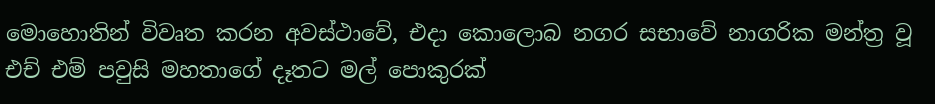මොහොතින් විවෘත කරන අවස්ථාවේ, එදා කොලොබ නගර සභාවේ නාගරික මන්ත්‍ර වූ එච් එම් පවුසි මහතාගේ දෑතට මල් පොකුරක්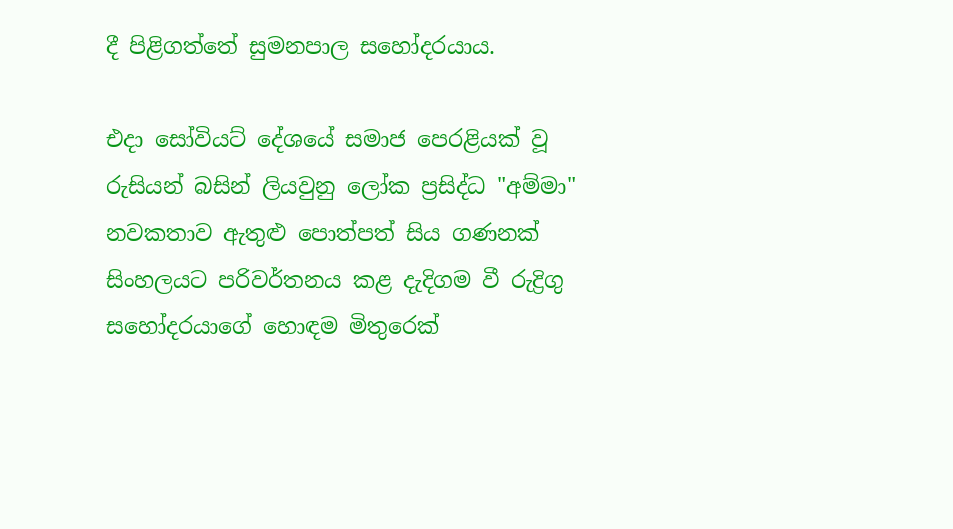දී පිළිගත්තේ සුමනපාල සහෝදරයාය.

එදා සෝවියට් දේශයේ සමාජ පෙරළියක් වූ රුසියන් බසින් ලියවුනු ලෝක ප්‍රසිද්ධ "අම්මා" නවකතාව ඇතුළු පොත්පත් සිය ගණනක් සිංහලයට පරිවර්තනය කළ දැදිගම වී රුද්‍රිගු සහෝදරයාගේ හොඳම මිතුරෙක්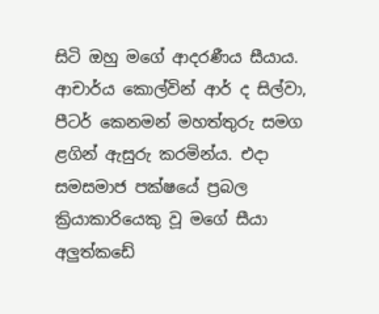සිටි ඔහු මගේ ආදරණීය සීයාය. ආචාර්ය කොල්වින් ආර් ද සිල්වා, පීටර් කෙනමන් මහත්තුරු සමග ළගින් ඇසුරු කරමින්ය. එදා සමසමාජ පක්ෂයේ ප්‍රබල ක්‍රියාකාරියෙකු වූ මගේ සීයා අලුත්කඩේ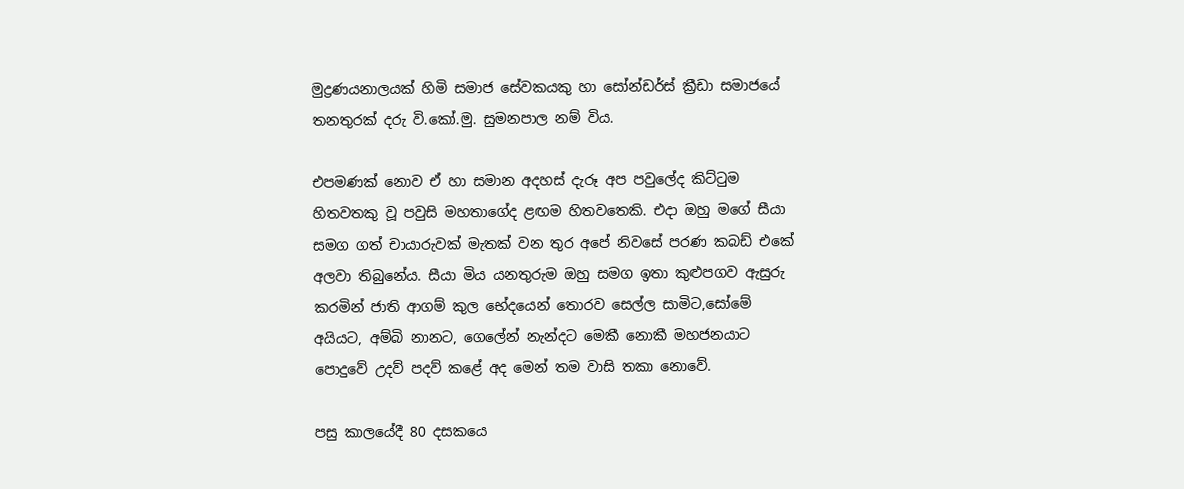මුද්‍රණයනාලයක් හිමි සමාජ සේවකයකු හා සෝන්ඩර්ස් ක්‍රීඩා සමාජයේ තනතුරක් දරු වි.කෝ.මු. සුමනපාල නම් විය.

එපමණක් නොව ඒ හා සමාන අදහස් දැරූ අප පවුලේද කිට්ටුම හිතවතකු වූ පවුසි මහතාගේද ළඟම හිතවතෙකි. එදා ඔහු මගේ සීයා සමග ගත් චායාරුවක් මැතක් වන තුර අපේ නිවසේ පරණ කබඩ් එකේ අලවා තිබුනේය. සීයා මිය යනතුරුම ඔහු සමග ඉතා කුළුපගව ඇසුරු කරමින් ජාති ආගම් කුල භේදයෙන් තොරව සෙල්ල සාමිට,සෝමේ අයියට, අම්බි නානට, ගෙලේන් නැන්දට මෙකී නොකී මහජනයාට පොදුවේ උදව් පදව් කළේ අද මෙන් තම වාසි තකා නොවේ.

පසු කාලයේදී 80 දසකයෙ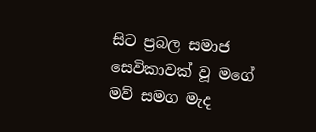සිට ප්‍රබල සමාජ සෙවිකාවක් වූ මගේ මව් සමග මැද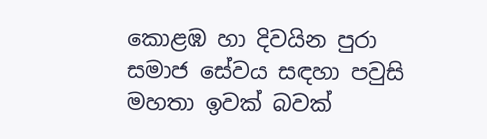කොළඹ හා දිවයින පුරා සමාජ සේවය සඳහා පවුසි මහතා ඉවක් බවක්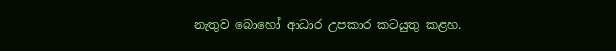නැතුව බොහෝ ආධාර උපකාර කටයුතු කළහ.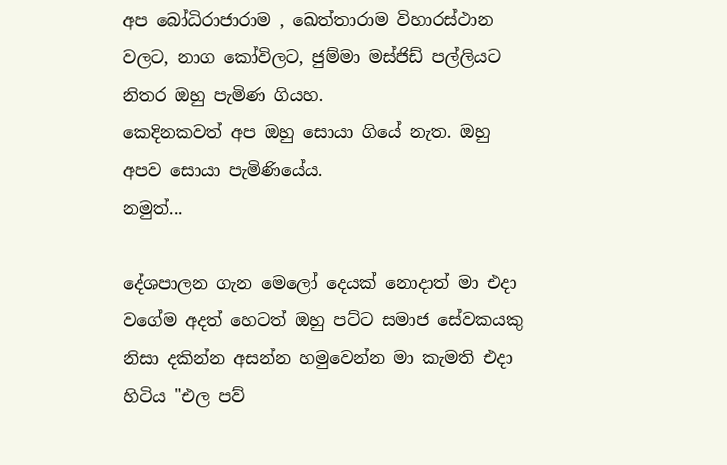අප බෝධිරාජාරාම , ඛෙත්තාරාම විහාරස්ථාන වලට, නාග කෝවිලට, ජුම්මා මස්ජිඩ් පල්ලියට නිතර ඔහු පැමිණ ගියහ.
කෙදිනකවත් අප ඔහු සොයා ගියේ නැත. ඔහු අපව සොයා පැමිණියේය.
නමුත්...

දේශපාලන ගැන මෙලෝ දෙයක් නොදාත් මා එදා වගේම අදත් හෙටත් ඔහු පට්ට සමාජ සේවකයකු නිසා දකින්න අසන්න හමුවෙන්න මා කැමති එදා හිටිය "එල පව්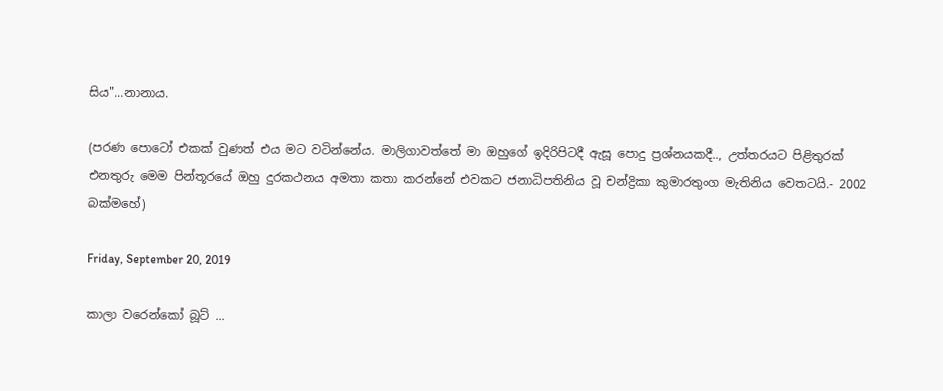සිය"...නානාය.

(පරණ පොටෝ එකක් වුණත් එය මට වටින්නේය. මාලිගාවත්තේ මා ඔහුගේ ඉදිරිපිටදී ඇසූ පොදු ප්‍රශ්නයකදී.., උත්තරයට පිළිතුරක් එනතුරු මෙම පින්තූරයේ ඔහු දුරකථනය අමතා කතා කරන්නේ එවකට ජනාධිපතිනිය වූ චන්ද්‍රිකා කුමාරතුංග මැතිනිය වෙතටයි.- 2002 බක්මහේ)

Friday, September 20, 2019

කාලා වරෙන්කෝ බූට් ...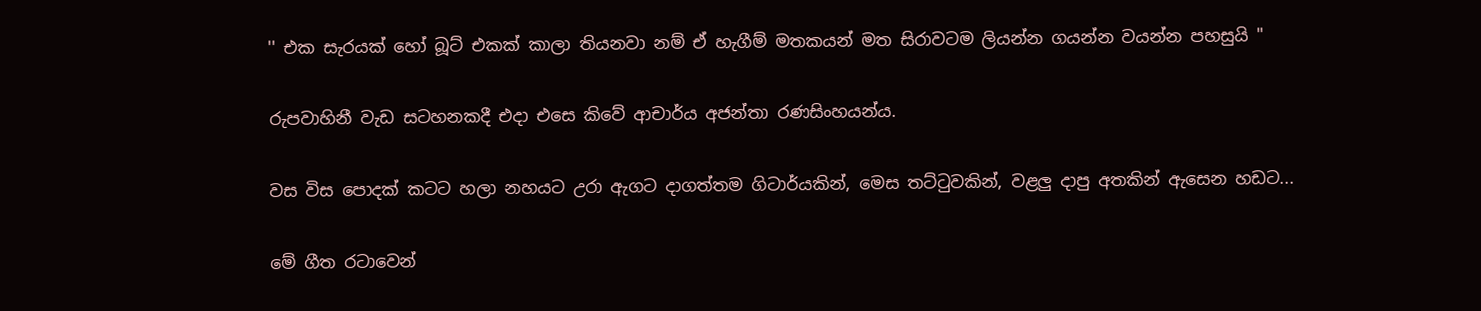'' එක සැරයක් හෝ බූට් එකක් කාලා තියනවා නම් ඒ හැගීම් මතකයන් මත සිරාවටම ලියන්න ගයන්න වයන්න පහසුයි "

රුපවාහිනී වැඩ සටහනකදී එදා එසෙ කිවේ ආචාර්ය අජන්තා රණසිංහයන්ය.

වස විස පොදක් කටට හලා නහයට උරා ඇගට දාගත්තම ගිටාර්යකින්, මෙස තට්ටුවකින්, වළලු දාපු අතකින් ඇසෙන හඩට...

මේ ගීත රටාවෙන්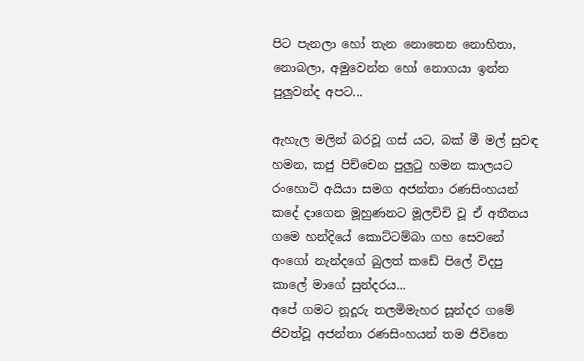පිට පැනලා හෝ තැන නොතෙන නොහිතා, නොබලා, අමුවෙන්න හෝ නොගයා ඉන්න පුලුවන්ද අපට...

ඇහැල මලින් බරවූ ගස් යට, බක් මී මල් සුවඳ හමන, කජු පිච්චෙන පුලුටු හමන කාලයට රංහොටි අයියා සමග අජන්තා රණසිංහයන් කදේ දාගෙන මූහුණනට මූලචිචි වූ ඒ අතීතය ගමෙ හන්දියේ කොට්ටම්බා ගහ සෙවනේ අංගෝ නැන්දගේ බුලත් කඩේ පිලේ විදපු කාලේ මාගේ සුන්දරය...
අපේ ගමට නූදූරු තලමිමැහර සූන්දර ගමේ ජිවත්වූ අජන්තා රණසිංහයන් තම ජිවිතෙ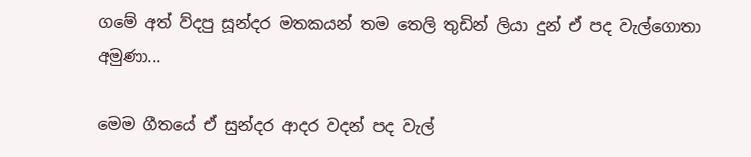ගමේ අත් ව්දපු සූන්දර මතකයන් තම තෙලි තුඩින් ලියා දුන් ඒ පද වැල්ගොතා අමුණා...

මෙම ගීතයේ ඒ සුන්දර ආදර වදන් පද වැල්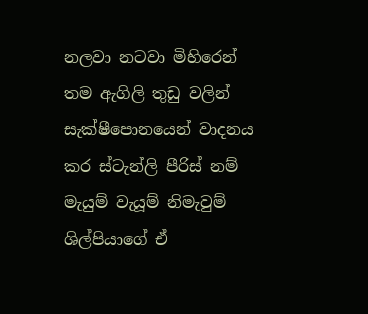නලවා නටවා මිහිරෙන් තම ඇගිලි තුඩු වලින් සැක්ෂීපොනයෙන් වාදනය කර ස්ටැන්ලි පීරිස් නම් මැයුම් වැයූම් නිමැවුම් ශිල්පියාගේ ඒ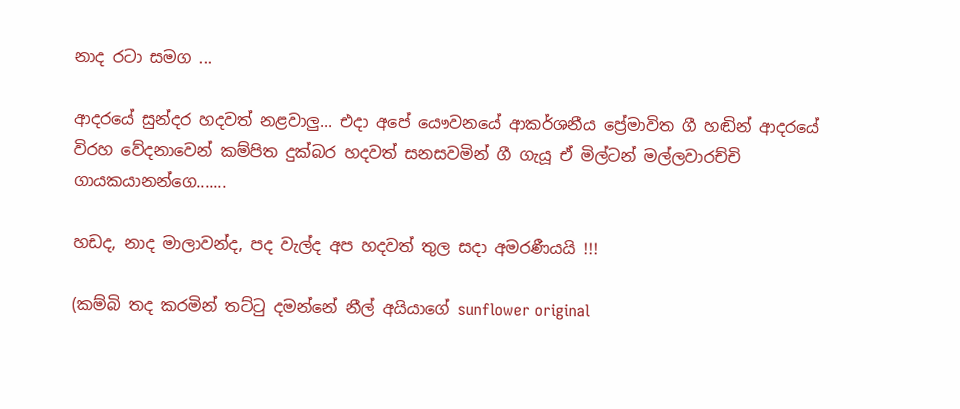නාද රටා සමග ...

ආදරයේ සුන්දර හදවත් නළවාලු... එදා අපේ යෞවනයේ ආකර්ශනීය ප්‍රේමාවිත ගී හඬින් ආදරයේ විරහ වේදනාවෙන් කම්පිත දුක්‌බර හදවත් සනසවමින් ගී ගැයූ ඒ මිල්ටන් මල්ලවාරච්චි ගායකයානන්ගෙ.......

හඩද, නාද මාලාවන්ද, පද වැල්ද අප හදවත් තුල සදා අමරණීයයි !!!

(කම්බි තද කරමින් තට්ටු දමන්නේ නීල් අයියාගේ sunflower original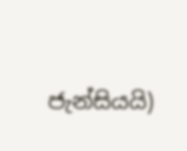ජැන්සියයි)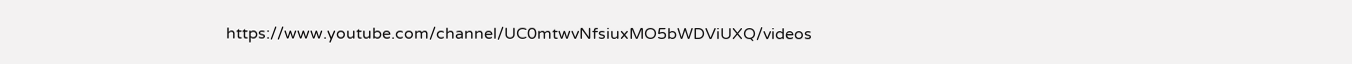https://www.youtube.com/channel/UC0mtwvNfsiuxMO5bWDViUXQ/videos